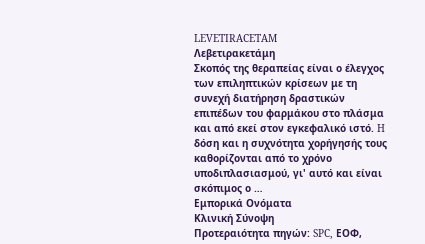LEVETIRACETAM
Λεβετιρακετάμη
Σκοπός της θεραπείας είναι ο έλεγχος των επιληπτικών κρίσεων με τη συνεχή διατήρηση δραστικών επιπέδων του φαρμάκου στο πλάσμα και από εκεί στον εγκεφαλικό ιστό. H δόση και η συχνότητα χορήγησής τους καθορίζονται από το χρόνο υποδιπλασιασμού, γι' αυτό και είναι σκόπιμος ο …
Εμπορικά Ονόματα
Κλινική Σύνοψη
Προτεραιότητα πηγών: SPC, ΕΟΦ,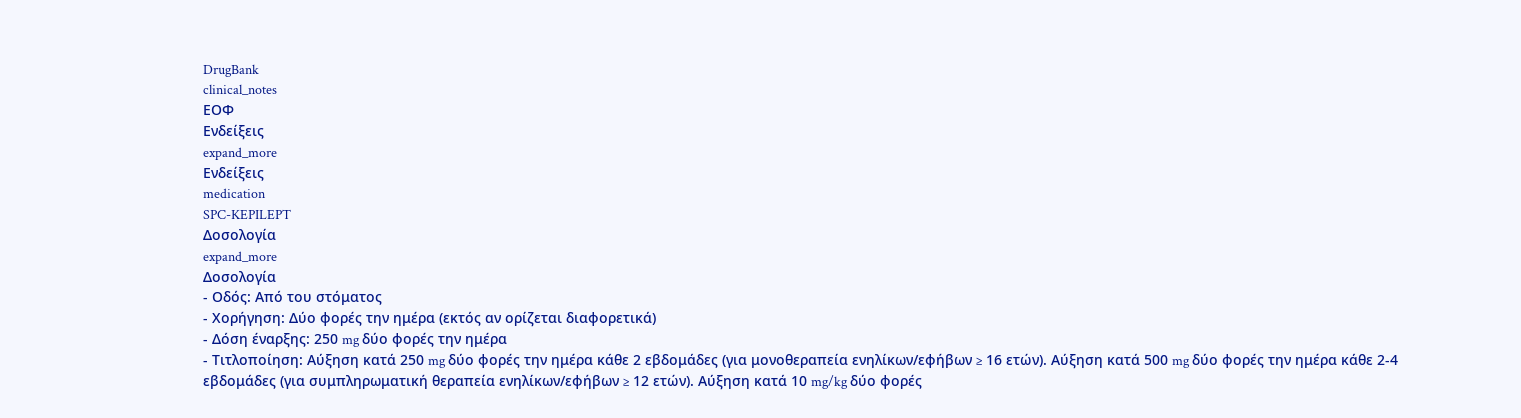DrugBank
clinical_notes
ΕΟΦ
Ενδείξεις
expand_more
Ενδείξεις
medication
SPC-KEPILEPT
Δοσολογία
expand_more
Δοσολογία
- Οδός: Από του στόματος
- Χορήγηση: Δύο φορές την ημέρα (εκτός αν ορίζεται διαφορετικά)
- Δόση έναρξης: 250 mg δύο φορές την ημέρα
- Τιτλοποίηση: Αύξηση κατά 250 mg δύο φορές την ημέρα κάθε 2 εβδομάδες (για μονοθεραπεία ενηλίκων/εφήβων ≥ 16 ετών). Αύξηση κατά 500 mg δύο φορές την ημέρα κάθε 2-4 εβδομάδες (για συμπληρωματική θεραπεία ενηλίκων/εφήβων ≥ 12 ετών). Αύξηση κατά 10 mg/kg δύο φορές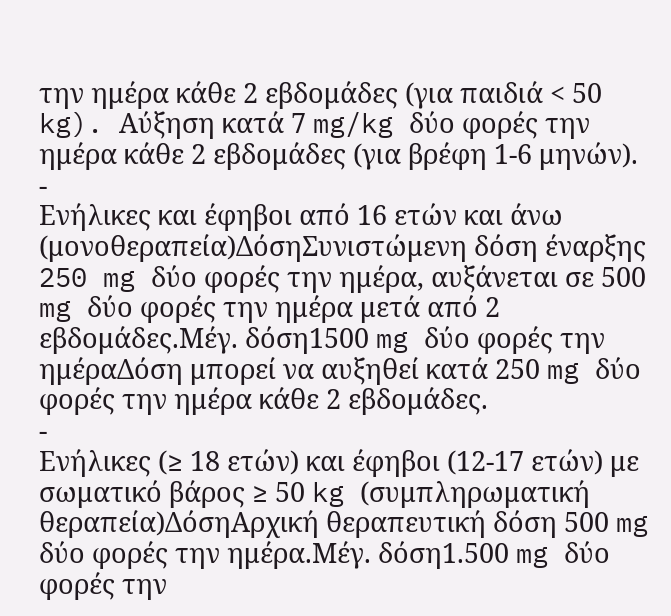την ημέρα κάθε 2 εβδομάδες (για παιδιά < 50 kg). Αύξηση κατά 7 mg/kg δύο φορές την ημέρα κάθε 2 εβδομάδες (για βρέφη 1-6 μηνών).
-
Ενήλικες και έφηβοι από 16 ετών και άνω (μονοθεραπεία)ΔόσηΣυνιστώμενη δόση έναρξης 250 mg δύο φορές την ημέρα, αυξάνεται σε 500 mg δύο φορές την ημέρα μετά από 2 εβδομάδες.Μέγ. δόση1500 mg δύο φορές την ημέραΔόση μπορεί να αυξηθεί κατά 250 mg δύο φορές την ημέρα κάθε 2 εβδομάδες.
-
Ενήλικες (≥ 18 ετών) και έφηβοι (12-17 ετών) με σωματικό βάρος ≥ 50 kg (συμπληρωματική θεραπεία)ΔόσηΑρχική θεραπευτική δόση 500 mg δύο φορές την ημέρα.Μέγ. δόση1.500 mg δύο φορές την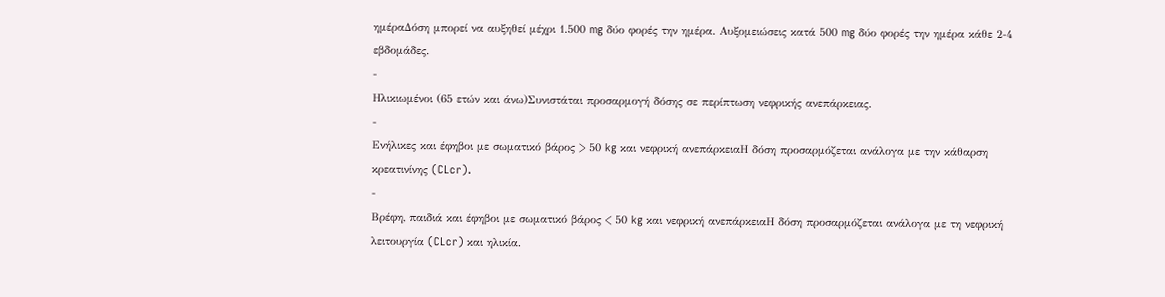ημέραΔόση μπορεί να αυξηθεί μέχρι 1.500 mg δύο φορές την ημέρα. Αυξομειώσεις κατά 500 mg δύο φορές την ημέρα κάθε 2-4 εβδομάδες.
-
Ηλικιωμένοι (65 ετών και άνω)Συνιστάται προσαρμογή δόσης σε περίπτωση νεφρικής ανεπάρκειας.
-
Ενήλικες και έφηβοι με σωματικό βάρος > 50 kg και νεφρική ανεπάρκειαΗ δόση προσαρμόζεται ανάλογα με την κάθαρση κρεατινίνης (CLcr).
-
Βρέφη, παιδιά και έφηβοι με σωματικό βάρος < 50 kg και νεφρική ανεπάρκειαΗ δόση προσαρμόζεται ανάλογα με τη νεφρική λειτουργία (CLcr) και ηλικία.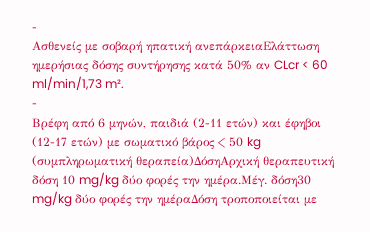-
Ασθενείς με σοβαρή ηπατική ανεπάρκειαΕλάττωση ημερήσιας δόσης συντήρησης κατά 50% αν CLcr < 60 ml/min/1,73 m².
-
Βρέφη από 6 μηνών, παιδιά (2-11 ετών) και έφηβοι (12-17 ετών) με σωματικό βάρος < 50 kg (συμπληρωματική θεραπεία)ΔόσηΑρχική θεραπευτική δόση 10 mg/kg δύο φορές την ημέρα.Μέγ. δόση30 mg/kg δύο φορές την ημέραΔόση τροποποιείται με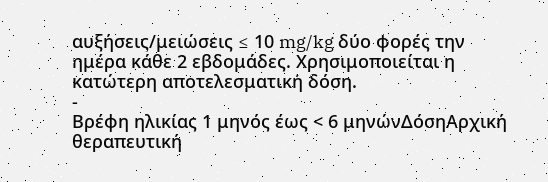αυξήσεις/μειώσεις ≤ 10 mg/kg δύο φορές την ημέρα κάθε 2 εβδομάδες. Χρησιμοποιείται η κατώτερη αποτελεσματική δόση.
-
Βρέφη ηλικίας 1 μηνός έως < 6 μηνώνΔόσηΑρχική θεραπευτική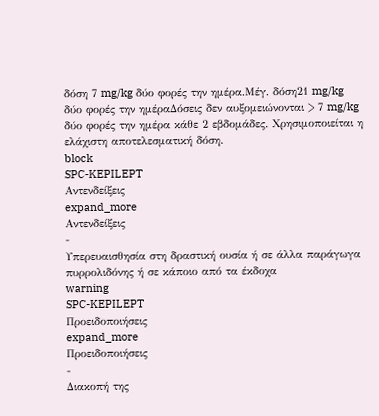δόση 7 mg/kg δύο φορές την ημέρα.Μέγ. δόση21 mg/kg δύο φορές την ημέραΔόσεις δεν αυξομειώνονται > 7 mg/kg δύο φορές την ημέρα κάθε 2 εβδομάδες. Χρησιμοποιείται η ελάχιστη αποτελεσματική δόση.
block
SPC-KEPILEPT
Αντενδείξεις
expand_more
Αντενδείξεις
-
Υπερευαισθησία στη δραστική ουσία ή σε άλλα παράγωγα πυρρολιδόνης ή σε κάποιο από τα έκδοχα
warning
SPC-KEPILEPT
Προειδοποιήσεις
expand_more
Προειδοποιήσεις
-
Διακοπή της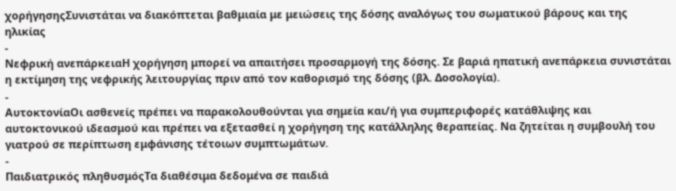χορήγησηςΣυνιστάται να διακόπτεται βαθμιαία με μειώσεις της δόσης αναλόγως του σωματικού βάρους και της ηλικίας
-
Νεφρική ανεπάρκειαΗ χορήγηση μπορεί να απαιτήσει προσαρμογή της δόσης. Σε βαριά ηπατική ανεπάρκεια συνιστάται η εκτίμηση της νεφρικής λειτουργίας πριν από τον καθορισμό της δόσης (βλ. Δοσολογία).
-
ΑυτοκτονίαΟι ασθενείς πρέπει να παρακολουθούνται για σημεία και/ή για συμπεριφορές κατάθλιψης και αυτοκτονικού ιδεασμού και πρέπει να εξετασθεί η χορήγηση της κατάλληλης θεραπείας. Να ζητείται η συμβουλή του γιατρού σε περίπτωση εμφάνισης τέτοιων συμπτωμάτων.
-
Παιδιατρικός πληθυσμόςΤα διαθέσιμα δεδομένα σε παιδιά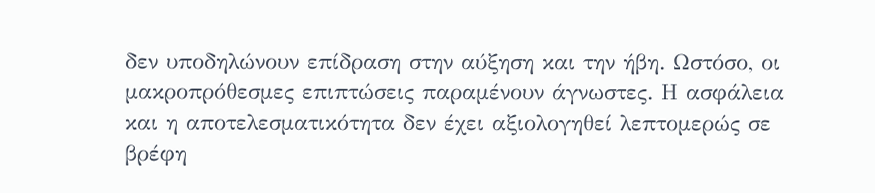δεν υποδηλώνουν επίδραση στην αύξηση και την ήβη. Ωστόσο, οι μακροπρόθεσμες επιπτώσεις παραμένουν άγνωστες. Η ασφάλεια και η αποτελεσματικότητα δεν έχει αξιολογηθεί λεπτομερώς σε βρέφη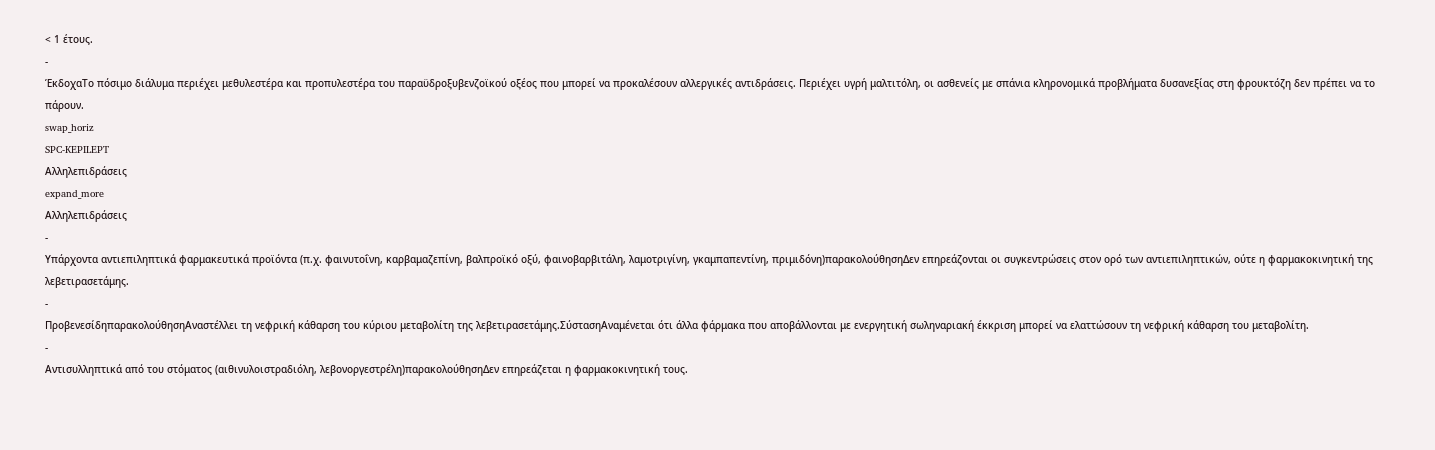< 1 έτους.
-
ΈκδοχαΤο πόσιμο διάλυμα περιέχει μεθυλεστέρα και προπυλεστέρα του παραϋδροξυβενζοϊκού οξέος που μπορεί να προκαλέσουν αλλεργικές αντιδράσεις. Περιέχει υγρή μαλτιτόλη, οι ασθενείς με σπάνια κληρονομικά προβλήματα δυσανεξίας στη φρουκτόζη δεν πρέπει να το πάρουν.
swap_horiz
SPC-KEPILEPT
Αλληλεπιδράσεις
expand_more
Αλληλεπιδράσεις
-
Υπάρχοντα αντιεπιληπτικά φαρμακευτικά προϊόντα (π.χ. φαινυτοΐνη, καρβαμαζεπίνη, βαλπροϊκό οξύ, φαινοβαρβιτάλη, λαμοτριγίνη, γκαμπαπεντίνη, πριμιδόνη)παρακολούθησηΔεν επηρεάζονται οι συγκεντρώσεις στον ορό των αντιεπιληπτικών, ούτε η φαρμακοκινητική της λεβετιρασετάμης.
-
ΠροβενεσίδηπαρακολούθησηΑναστέλλει τη νεφρική κάθαρση του κύριου μεταβολίτη της λεβετιρασετάμης.ΣύστασηΑναμένεται ότι άλλα φάρμακα που αποβάλλονται με ενεργητική σωληναριακή έκκριση μπορεί να ελαττώσουν τη νεφρική κάθαρση του μεταβολίτη.
-
Αντισυλληπτικά από του στόματος (αιθινυλοιστραδιόλη, λεβονοργεστρέλη)παρακολούθησηΔεν επηρεάζεται η φαρμακοκινητική τους.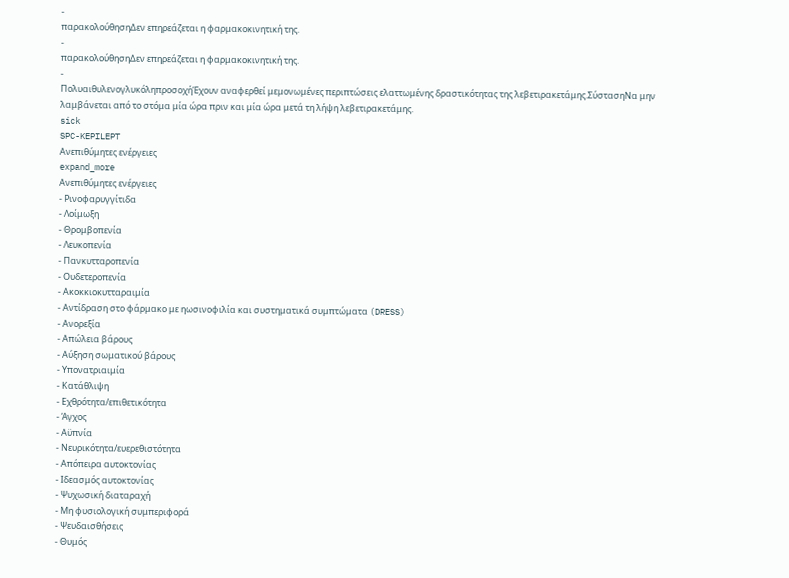-
παρακολούθησηΔεν επηρεάζεται η φαρμακοκινητική της.
-
παρακολούθησηΔεν επηρεάζεται η φαρμακοκινητική της.
-
ΠολυαιθυλενογλυκόληπροσοχήΈχουν αναφερθεί μεμονωμένες περιπτώσεις ελαττωμένης δραστικότητας της λεβετιρακετάμης.ΣύστασηΝα μην λαμβάνεται από το στόμα μία ώρα πριν και μία ώρα μετά τη λήψη λεβετιρακετάμης.
sick
SPC-KEPILEPT
Ανεπιθύμητες ενέργειες
expand_more
Ανεπιθύμητες ενέργειες
- Ρινοφαρυγγίτιδα
- Λοίμωξη
- Θρομβοπενία
- Λευκοπενία
- Πανκυτταροπενία
- Ουδετεροπενία
- Ακοκκιοκυτταραιμία
- Αντίδραση στο φάρμακο με ηωσινοφιλία και συστηματικά συμπτώματα (DRESS)
- Ανορεξία
- Απώλεια βάρους
- Αύξηση σωματικού βάρους
- Υπονατριαιμία
- Κατάθλιψη
- Εχθρότητα/επιθετικότητα
- Άγχος
- Αϋπνία
- Νευρικότητα/ευερεθιστότητα
- Απόπειρα αυτοκτονίας
- Ιδεασμός αυτοκτονίας
- Ψυχωσική διαταραχή
- Μη φυσιολογική συμπεριφορά
- Ψευδαισθήσεις
- Θυμός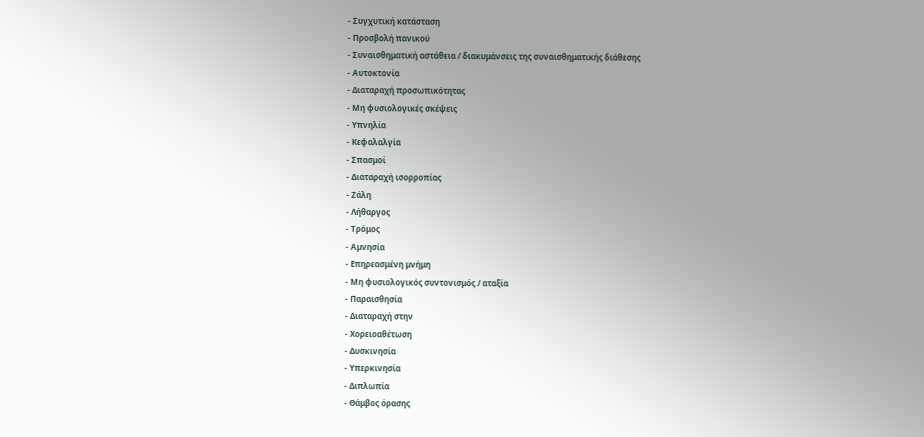- Συγχυτική κατάσταση
- Προσβολή πανικού
- Συναισθηματική αστάθεια / διακυμάνσεις της συναισθηματικής διάθεσης
- Αυτοκτονία
- Διαταραχή προσωπικότητας
- Μη φυσιολογικές σκέψεις
- Υπνηλία
- Κεφαλαλγία
- Σπασμοί
- Διαταραχή ισορροπίας
- Ζάλη
- Λήθαργος
- Τρόμος
- Αμνησία
- Επηρεασμένη μνήμη
- Μη φυσιολογικός συντονισμός / αταξία
- Παραισθησία
- Διαταραχή στην
- Χορειοαθέτωση
- Δυσκινησία
- Υπερκινησία
- Διπλωπία
- Θάμβος όρασης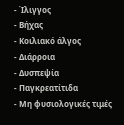- Ίλιγγος
- Βήχας
- Κοιλιακό άλγος
- Διάρροια
- Δυσπεψία
- Παγκρεατίτιδα
- Μη φυσιολογικές τιμές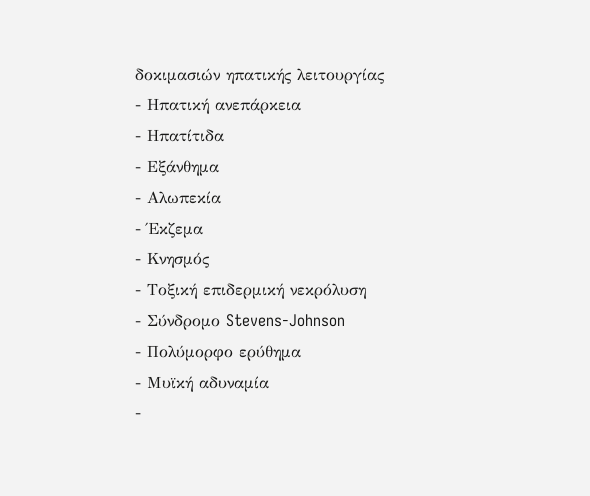δοκιμασιών ηπατικής λειτουργίας
- Ηπατική ανεπάρκεια
- Ηπατίτιδα
- Εξάνθημα
- Αλωπεκία
- Έκζεμα
- Κνησμός
- Τοξική επιδερμική νεκρόλυση
- Σύνδρομο Stevens-Johnson
- Πολύμορφο ερύθημα
- Μυϊκή αδυναμία
-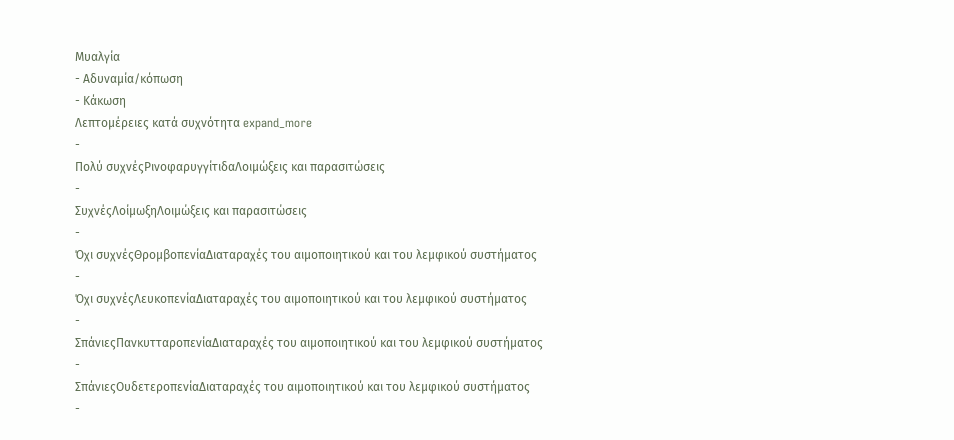Μυαλγία
- Αδυναμία/κόπωση
- Κάκωση
Λεπτομέρειες κατά συχνότητα expand_more
-
Πολύ συχνέςΡινοφαρυγγίτιδαΛοιμώξεις και παρασιτώσεις
-
ΣυχνέςΛοίμωξηΛοιμώξεις και παρασιτώσεις
-
Όχι συχνέςΘρομβοπενίαΔιαταραχές του αιμοποιητικού και του λεμφικού συστήματος
-
Όχι συχνέςΛευκοπενίαΔιαταραχές του αιμοποιητικού και του λεμφικού συστήματος
-
ΣπάνιεςΠανκυτταροπενίαΔιαταραχές του αιμοποιητικού και του λεμφικού συστήματος
-
ΣπάνιεςΟυδετεροπενίαΔιαταραχές του αιμοποιητικού και του λεμφικού συστήματος
-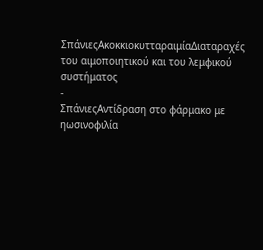ΣπάνιεςΑκοκκιοκυτταραιμίαΔιαταραχές του αιμοποιητικού και του λεμφικού συστήματος
-
ΣπάνιεςΑντίδραση στο φάρμακο με ηωσινοφιλία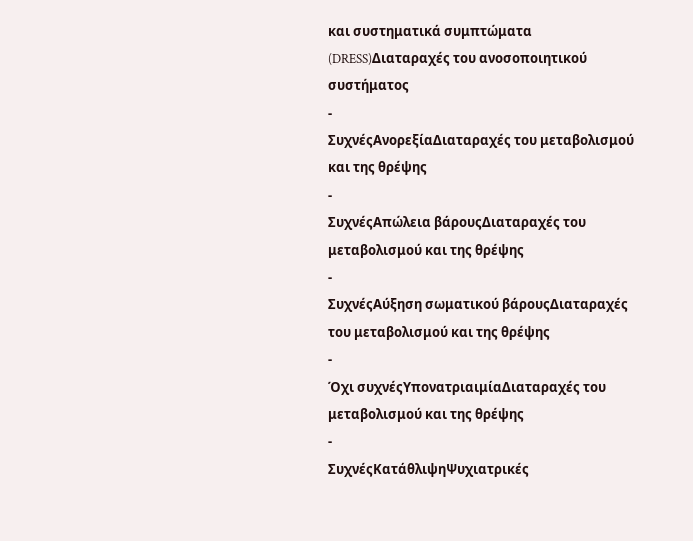και συστηματικά συμπτώματα (DRESS)Διαταραχές του ανοσοποιητικού συστήματος
-
ΣυχνέςΑνορεξίαΔιαταραχές του μεταβολισμού και της θρέψης
-
ΣυχνέςΑπώλεια βάρουςΔιαταραχές του μεταβολισμού και της θρέψης
-
ΣυχνέςΑύξηση σωματικού βάρουςΔιαταραχές του μεταβολισμού και της θρέψης
-
Όχι συχνέςΥπονατριαιμίαΔιαταραχές του μεταβολισμού και της θρέψης
-
ΣυχνέςΚατάθλιψηΨυχιατρικές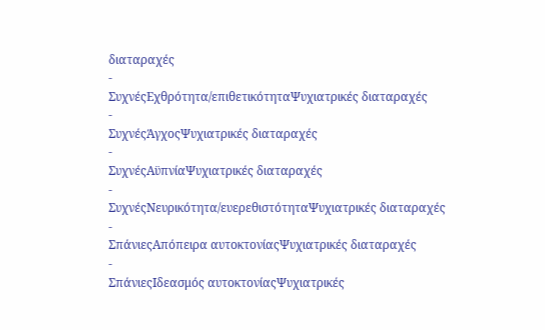διαταραχές
-
ΣυχνέςΕχθρότητα/επιθετικότηταΨυχιατρικές διαταραχές
-
ΣυχνέςΆγχοςΨυχιατρικές διαταραχές
-
ΣυχνέςΑϋπνίαΨυχιατρικές διαταραχές
-
ΣυχνέςΝευρικότητα/ευερεθιστότηταΨυχιατρικές διαταραχές
-
ΣπάνιεςΑπόπειρα αυτοκτονίαςΨυχιατρικές διαταραχές
-
ΣπάνιεςΙδεασμός αυτοκτονίαςΨυχιατρικές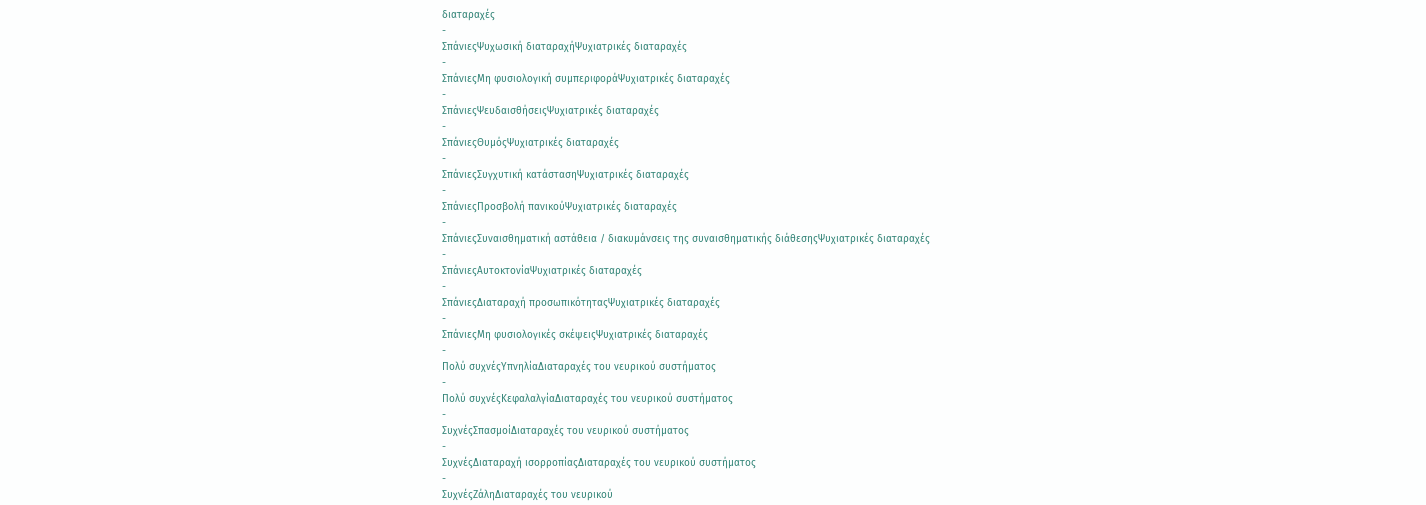διαταραχές
-
ΣπάνιεςΨυχωσική διαταραχήΨυχιατρικές διαταραχές
-
ΣπάνιεςΜη φυσιολογική συμπεριφοράΨυχιατρικές διαταραχές
-
ΣπάνιεςΨευδαισθήσειςΨυχιατρικές διαταραχές
-
ΣπάνιεςΘυμόςΨυχιατρικές διαταραχές
-
ΣπάνιεςΣυγχυτική κατάστασηΨυχιατρικές διαταραχές
-
ΣπάνιεςΠροσβολή πανικούΨυχιατρικές διαταραχές
-
ΣπάνιεςΣυναισθηματική αστάθεια / διακυμάνσεις της συναισθηματικής διάθεσηςΨυχιατρικές διαταραχές
-
ΣπάνιεςΑυτοκτονίαΨυχιατρικές διαταραχές
-
ΣπάνιεςΔιαταραχή προσωπικότηταςΨυχιατρικές διαταραχές
-
ΣπάνιεςΜη φυσιολογικές σκέψειςΨυχιατρικές διαταραχές
-
Πολύ συχνέςΥπνηλίαΔιαταραχές του νευρικού συστήματος
-
Πολύ συχνέςΚεφαλαλγίαΔιαταραχές του νευρικού συστήματος
-
ΣυχνέςΣπασμοίΔιαταραχές του νευρικού συστήματος
-
ΣυχνέςΔιαταραχή ισορροπίαςΔιαταραχές του νευρικού συστήματος
-
ΣυχνέςΖάληΔιαταραχές του νευρικού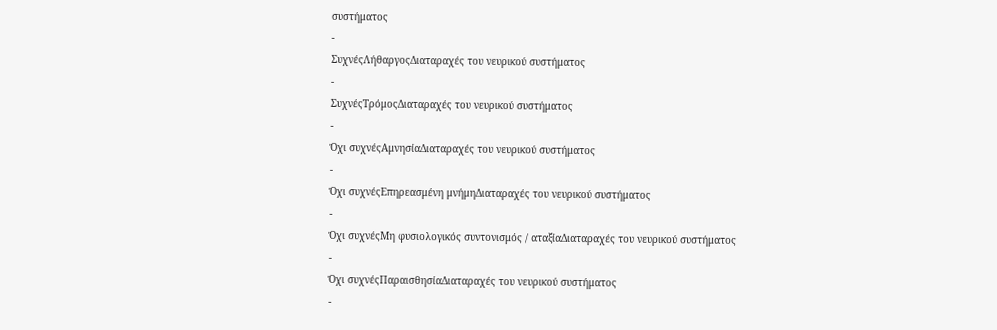συστήματος
-
ΣυχνέςΛήθαργοςΔιαταραχές του νευρικού συστήματος
-
ΣυχνέςΤρόμοςΔιαταραχές του νευρικού συστήματος
-
Όχι συχνέςΑμνησίαΔιαταραχές του νευρικού συστήματος
-
Όχι συχνέςΕπηρεασμένη μνήμηΔιαταραχές του νευρικού συστήματος
-
Όχι συχνέςΜη φυσιολογικός συντονισμός / αταξίαΔιαταραχές του νευρικού συστήματος
-
Όχι συχνέςΠαραισθησίαΔιαταραχές του νευρικού συστήματος
-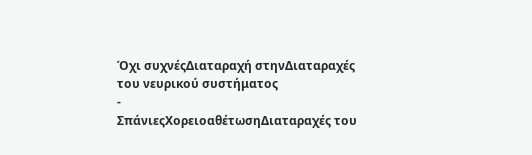Όχι συχνέςΔιαταραχή στηνΔιαταραχές του νευρικού συστήματος
-
ΣπάνιεςΧορειοαθέτωσηΔιαταραχές του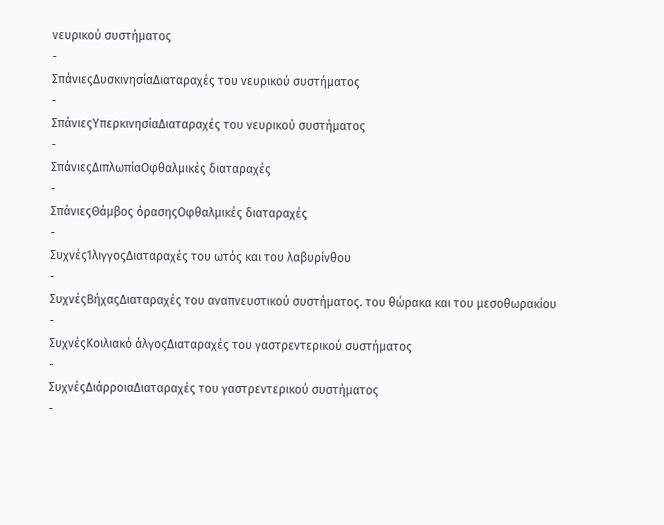νευρικού συστήματος
-
ΣπάνιεςΔυσκινησίαΔιαταραχές του νευρικού συστήματος
-
ΣπάνιεςΥπερκινησίαΔιαταραχές του νευρικού συστήματος
-
ΣπάνιεςΔιπλωπίαΟφθαλμικές διαταραχές
-
ΣπάνιεςΘάμβος όρασηςΟφθαλμικές διαταραχές
-
ΣυχνέςΊλιγγοςΔιαταραχές του ωτός και του λαβυρίνθου
-
ΣυχνέςΒήχαςΔιαταραχές του αναπνευστικού συστήματος. του θώρακα και του μεσοθωρακίου
-
ΣυχνέςΚοιλιακό άλγοςΔιαταραχές του γαστρεντερικού συστήματος
-
ΣυχνέςΔιάρροιαΔιαταραχές του γαστρεντερικού συστήματος
-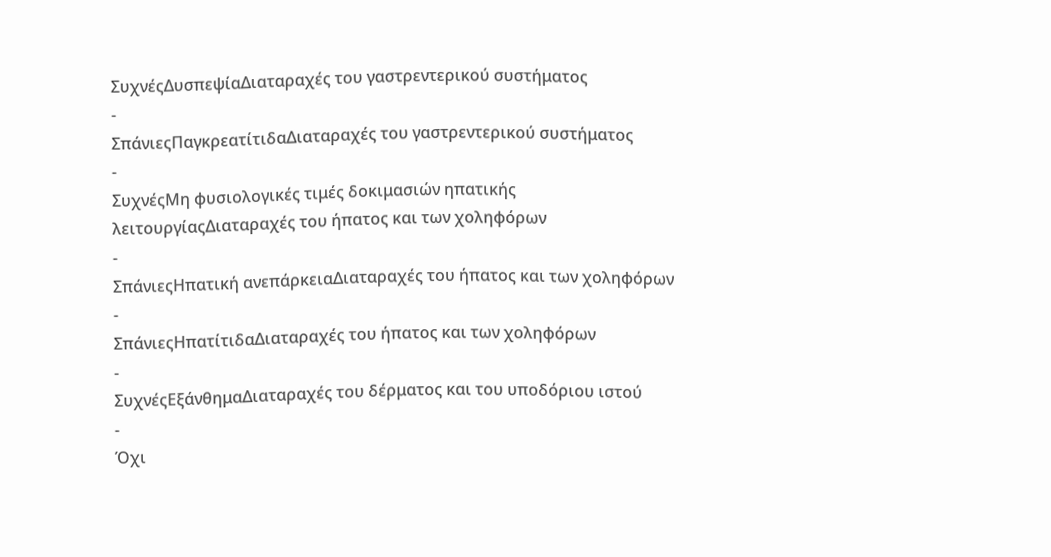ΣυχνέςΔυσπεψίαΔιαταραχές του γαστρεντερικού συστήματος
-
ΣπάνιεςΠαγκρεατίτιδαΔιαταραχές του γαστρεντερικού συστήματος
-
ΣυχνέςΜη φυσιολογικές τιμές δοκιμασιών ηπατικής λειτουργίαςΔιαταραχές του ήπατος και των χοληφόρων
-
ΣπάνιεςΗπατική ανεπάρκειαΔιαταραχές του ήπατος και των χοληφόρων
-
ΣπάνιεςΗπατίτιδαΔιαταραχές του ήπατος και των χοληφόρων
-
ΣυχνέςΕξάνθημαΔιαταραχές του δέρματος και του υποδόριου ιστού
-
Όχι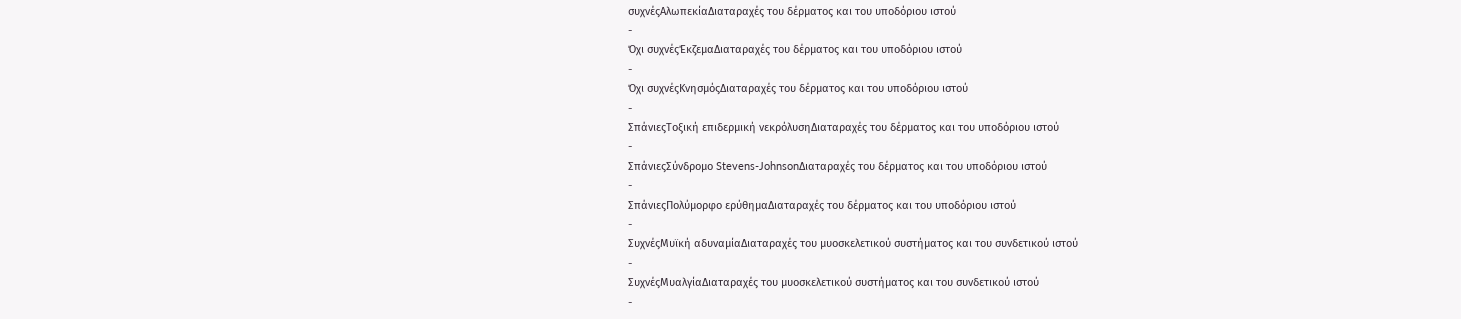συχνέςΑλωπεκίαΔιαταραχές του δέρματος και του υποδόριου ιστού
-
Όχι συχνέςΈκζεμαΔιαταραχές του δέρματος και του υποδόριου ιστού
-
Όχι συχνέςΚνησμόςΔιαταραχές του δέρματος και του υποδόριου ιστού
-
ΣπάνιεςΤοξική επιδερμική νεκρόλυσηΔιαταραχές του δέρματος και του υποδόριου ιστού
-
ΣπάνιεςΣύνδρομο Stevens-JohnsonΔιαταραχές του δέρματος και του υποδόριου ιστού
-
ΣπάνιεςΠολύμορφο ερύθημαΔιαταραχές του δέρματος και του υποδόριου ιστού
-
ΣυχνέςΜυϊκή αδυναμίαΔιαταραχές του μυοσκελετικού συστήματος και του συνδετικού ιστού
-
ΣυχνέςΜυαλγίαΔιαταραχές του μυοσκελετικού συστήματος και του συνδετικού ιστού
-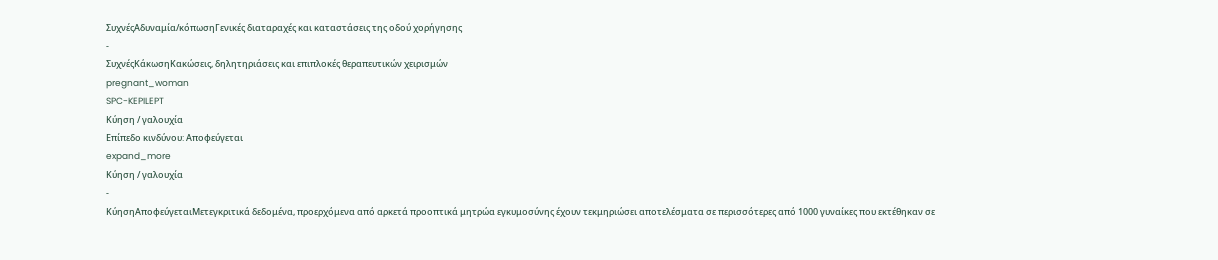ΣυχνέςΑδυναμία/κόπωσηΓενικές διαταραχές και καταστάσεις της οδού χορήγησης
-
ΣυχνέςΚάκωσηΚακώσεις, δηλητηριάσεις και επιπλοκές θεραπευτικών χειρισμών
pregnant_woman
SPC-KEPILEPT
Κύηση / γαλουχία
Επίπεδο κινδύνου: Αποφεύγεται
expand_more
Κύηση / γαλουχία
-
ΚύησηΑποφεύγεταιΜετεγκριτικά δεδομένα, προερχόμενα από αρκετά προοπτικά μητρώα εγκυμοσύνης έχουν τεκμηριώσει αποτελέσματα σε περισσότερες από 1000 γυναίκες που εκτέθηκαν σε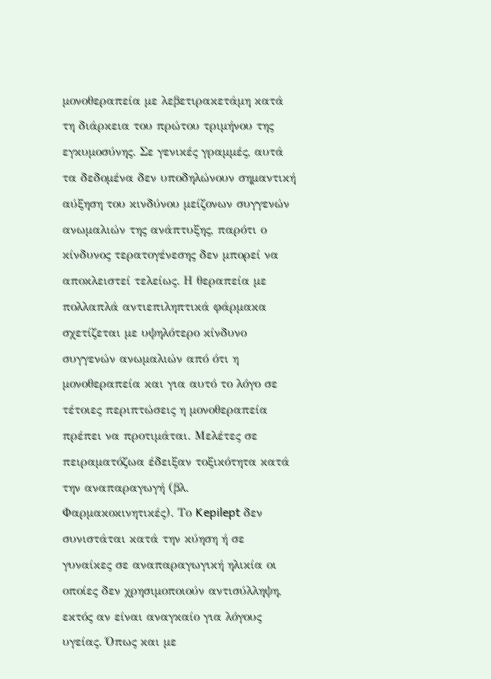μονοθεραπεία με λεβετιρακετάμη κατά τη διάρκεια του πρώτου τριμήνου της εγκυμοσύνης. Σε γενικές γραμμές, αυτά τα δεδομένα δεν υποδηλώνουν σημαντική αύξηση του κινδύνου μείζονων συγγενών ανωμαλιών της ανάπτυξης, παρότι ο κίνδυνος τερατογένεσης δεν μπορεί να αποκλειστεί τελείως. Η θεραπεία με πολλαπλά αντιεπιληπτικά φάρμακα σχετίζεται με υψηλότερο κίνδυνο συγγενών ανωμαλιών από ότι η μονοθεραπεία και για αυτό το λόγο σε τέτοιες περιπτώσεις η μονοθεραπεία πρέπει να προτιμάται. Μελέτες σε πειραματόζωα έδειξαν τοξικότητα κατά την αναπαραγωγή (βλ. Φαρμακοκινητικές). Το Kepilept δεν συνιστάται κατά την κύηση ή σε γυναίκες σε αναπαραγωγική ηλικία οι οποίες δεν χρησιμοποιούν αντισύλληψη, εκτός αν είναι αναγκαίο για λόγους υγείας. Όπως και με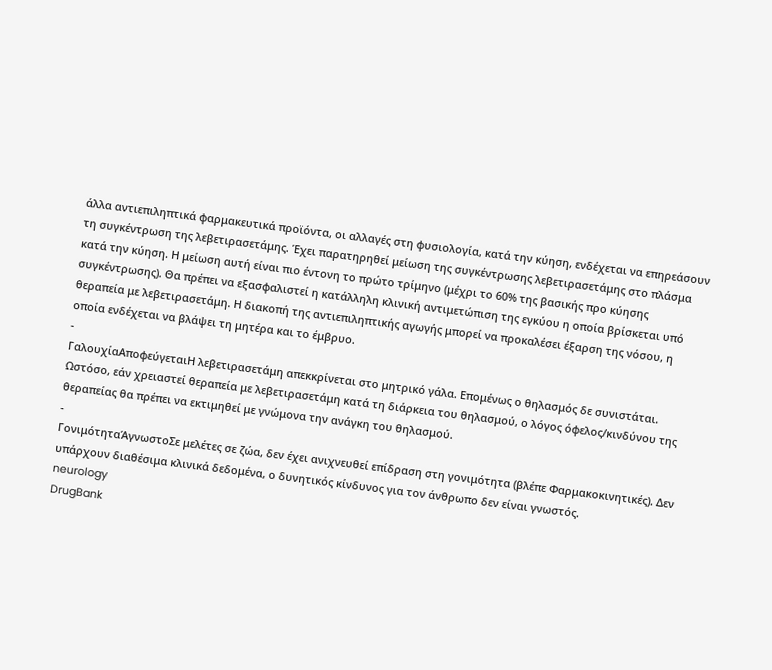άλλα αντιεπιληπτικά φαρμακευτικά προϊόντα, οι αλλαγές στη φυσιολογία, κατά την κύηση, ενδέχεται να επηρεάσουν τη συγκέντρωση της λεβετιρασετάμης. Έχει παρατηρηθεί μείωση της συγκέντρωσης λεβετιρασετάμης στο πλάσμα κατά την κύηση. Η μείωση αυτή είναι πιο έντονη το πρώτο τρίμηνο (μέχρι το 60% της βασικής προ κύησης συγκέντρωσης). Θα πρέπει να εξασφαλιστεί η κατάλληλη κλινική αντιμετώπιση της εγκύου η οποία βρίσκεται υπό θεραπεία με λεβετιρασετάμη. Η διακοπή της αντιεπιληπτικής αγωγής μπορεί να προκαλέσει έξαρση της νόσου, η οποία ενδέχεται να βλάψει τη μητέρα και το έμβρυο.
-
ΓαλουχίαΑποφεύγεταιΗ λεβετιρασετάμη απεκκρίνεται στο μητρικό γάλα. Επομένως ο θηλασμός δε συνιστάται. Ωστόσο, εάν χρειαστεί θεραπεία με λεβετιρασετάμη κατά τη διάρκεια του θηλασμού, ο λόγος όφελος/κινδύνου της θεραπείας θα πρέπει να εκτιμηθεί με γνώμονα την ανάγκη του θηλασμού.
-
ΓονιμότηταΆγνωστοΣε μελέτες σε ζώα, δεν έχει ανιχνευθεί επίδραση στη γονιμότητα (βλέπε Φαρμακοκινητικές). Δεν υπάρχουν διαθέσιμα κλινικά δεδομένα, ο δυνητικός κίνδυνος για τον άνθρωπο δεν είναι γνωστός.
neurology
DrugBank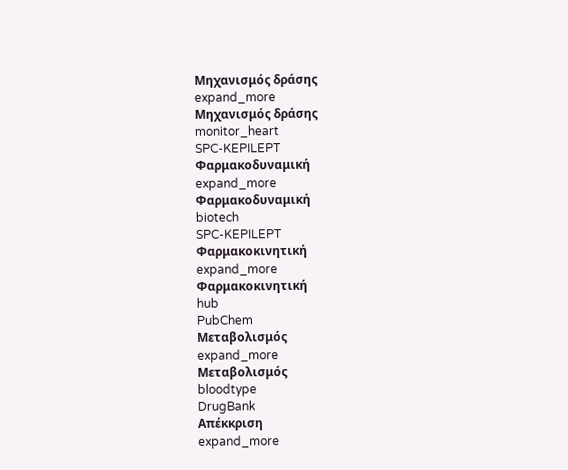Μηχανισμός δράσης
expand_more
Μηχανισμός δράσης
monitor_heart
SPC-KEPILEPT
Φαρμακοδυναμική
expand_more
Φαρμακοδυναμική
biotech
SPC-KEPILEPT
Φαρμακοκινητική
expand_more
Φαρμακοκινητική
hub
PubChem
Μεταβολισμός
expand_more
Μεταβολισμός
bloodtype
DrugBank
Απέκκριση
expand_more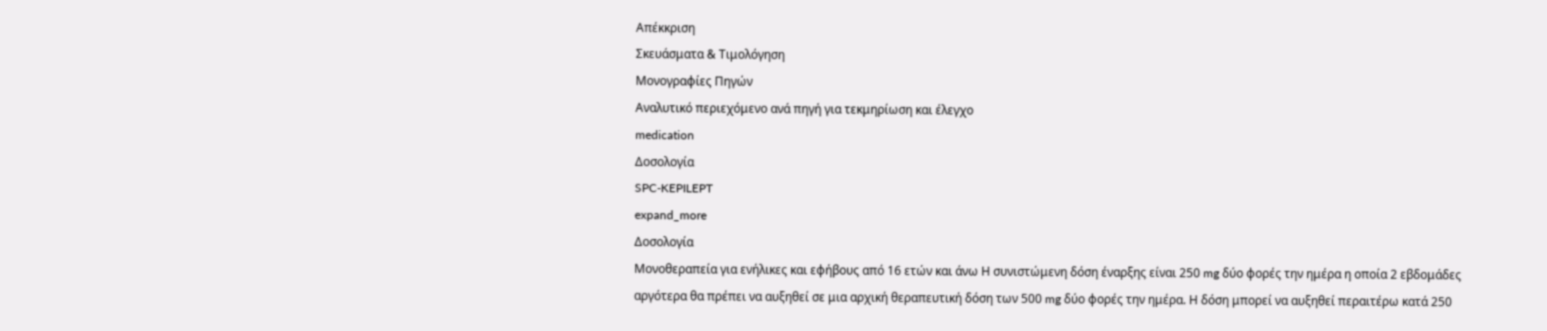Απέκκριση
Σκευάσματα & Τιμολόγηση
Μονογραφίες Πηγών
Αναλυτικό περιεχόμενο ανά πηγή για τεκμηρίωση και έλεγχο
medication
Δοσολογία
SPC-KEPILEPT
expand_more
Δοσολογία
Μονοθεραπεία για ενήλικες και εφήβους από 16 ετών και άνω Η συνιστώμενη δόση έναρξης είναι 250 mg δύο φορές την ημέρα η οποία 2 εβδομάδες αργότερα θα πρέπει να αυξηθεί σε μια αρχική θεραπευτική δόση των 500 mg δύο φορές την ημέρα. Η δόση μπορεί να αυξηθεί περαιτέρω κατά 250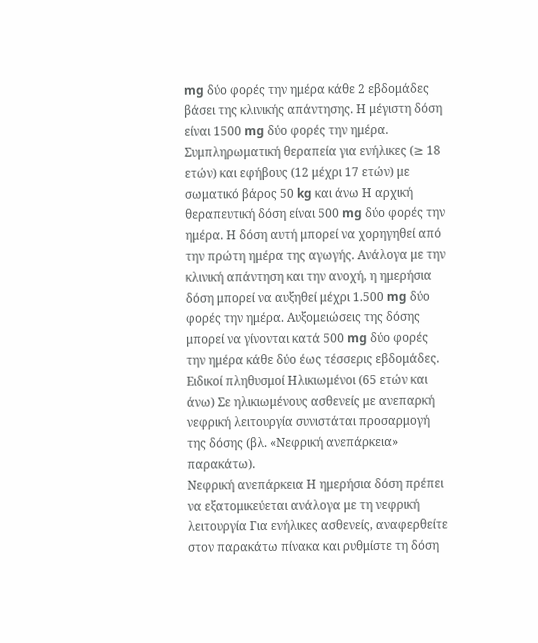mg δύο φορές την ημέρα κάθε 2 εβδομάδες βάσει της κλινικής απάντησης. Η μέγιστη δόση είναι 1500 mg δύο φορές την ημέρα.
Συμπληρωματική θεραπεία για ενήλικες (≥ 18 ετών) και εφήβους (12 μέχρι 17 ετών) με σωματικό βάρος 50 kg και άνω Η αρχική θεραπευτική δόση είναι 500 mg δύο φορές την ημέρα. Η δόση αυτή μπορεί να χορηγηθεί από την πρώτη ημέρα της αγωγής. Ανάλογα με την κλινική απάντηση και την ανοχή, η ημερήσια δόση μπορεί να αυξηθεί μέχρι 1.500 mg δύο φορές την ημέρα. Αυξομειώσεις της δόσης μπορεί να γίνονται κατά 500 mg δύο φορές την ημέρα κάθε δύο έως τέσσερις εβδομάδες.
Ειδικοί πληθυσμοί Ηλικιωμένοι (65 ετών και άνω) Σε ηλικιωμένους ασθενείς με ανεπαρκή νεφρική λειτουργία συνιστάται προσαρμογή της δόσης (βλ. «Νεφρική ανεπάρκεια» παρακάτω).
Νεφρική ανεπάρκεια Η ημερήσια δόση πρέπει να εξατομικεύεται ανάλογα με τη νεφρική λειτουργία Για ενήλικες ασθενείς, αναφερθείτε στον παρακάτω πίνακα και ρυθμίστε τη δόση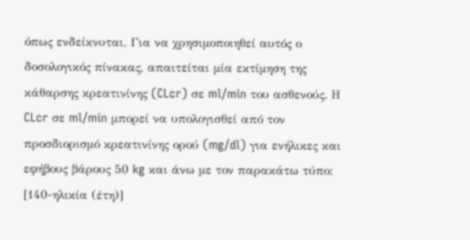όπως ενδείκνυται. Για να χρησιμοποιηθεί αυτός ο δοσολογικός πίνακας, απαιτείται μία εκτίμηση της κάθαρσης κρεατινίνης (CLcr) σε ml/min του ασθενούς. Η CLcr σε ml/min μπορεί να υπολογισθεί από τον προσδιορισμό κρεατινίνης ορού (mg/dl) για ενήλικες και εφήβους βάρους 50 kg και άνω με τον παρακάτω τύπο: [140-ηλικία (έτη)]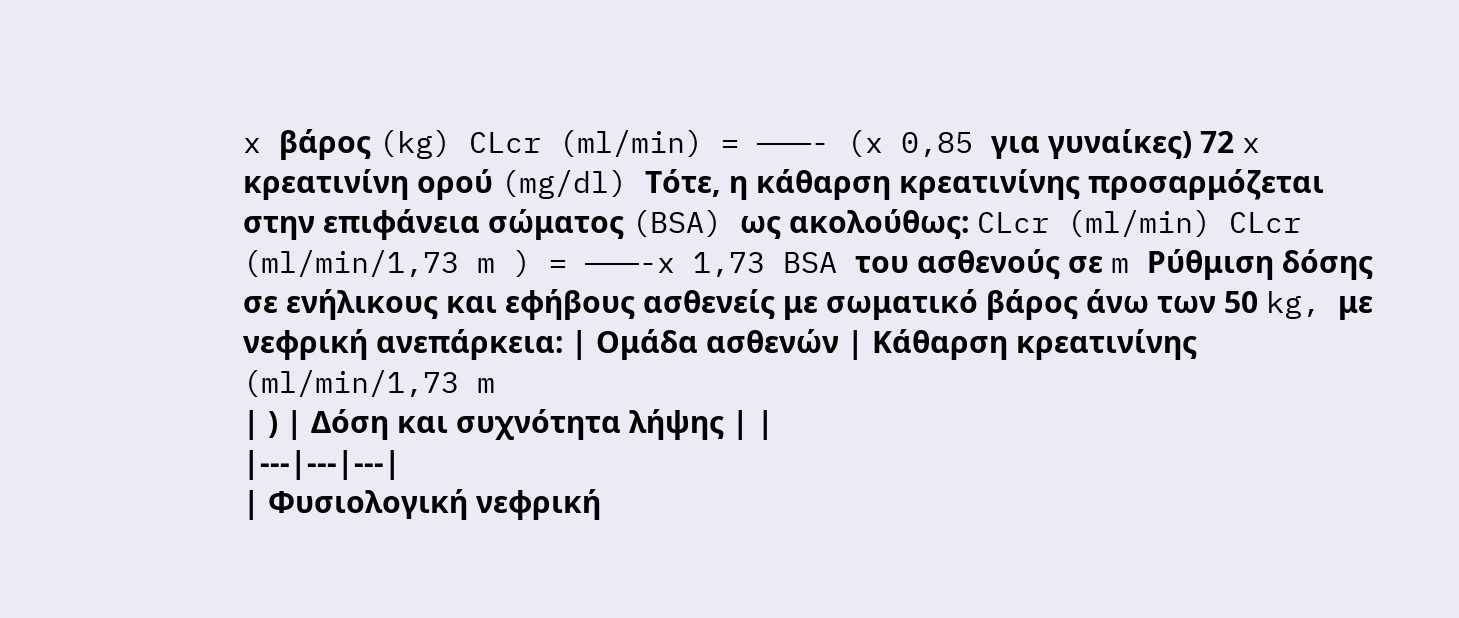x βάρος (kg) CLcr (ml/min) = ———- (x 0,85 για γυναίκες) 72 x κρεατινίνη ορού (mg/dl) Τότε, η κάθαρση κρεατινίνης προσαρμόζεται στην επιφάνεια σώματος (BSA) ως ακολούθως: CLcr (ml/min) CLcr (ml/min/1,73 m ) = ———-x 1,73 BSA του ασθενούς σε m Ρύθμιση δόσης σε ενήλικους και εφήβους ασθενείς με σωματικό βάρος άνω των 50 kg, με νεφρική ανεπάρκεια: | Ομάδα ασθενών | Κάθαρση κρεατινίνης (ml/min/1,73 m
| ) | Δόση και συχνότητα λήψης | |
|---|---|---|
| Φυσιολογική νεφρική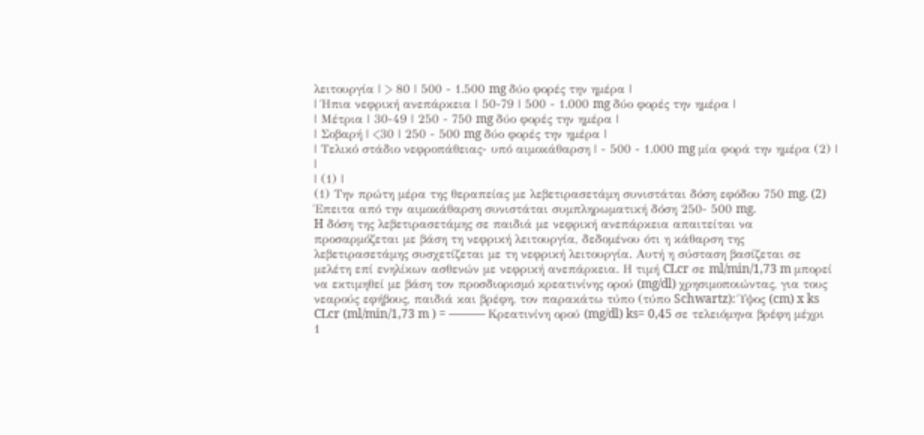λειτουργία | > 80 | 500 - 1.500 mg δύο φορές την ημέρα |
| Ήπια νεφρική ανεπάρκεια | 50-79 | 500 - 1.000 mg δύο φορές την ημέρα |
| Μέτρια | 30-49 | 250 - 750 mg δύο φορές την ημέρα |
| Σοβαρή | <30 | 250 - 500 mg δύο φορές την ημέρα |
| Τελικό στάδιο νεφροπάθειας- υπό αιμοκάθαρση | - 500 - 1.000 mg μία φορά την ημέρα (2) | |
| (1) |
(1) Την πρώτη μέρα της θεραπείας με λεβετιρασετάμη συνιστάται δόση εφόδου 750 mg. (2) Έπειτα από την αιμοκάθαρση συνιστάται συμπληρωματική δόση 250- 500 mg.
H δόση της λεβετιρασετάμης σε παιδιά με νεφρική ανεπάρκεια απαιτείται να προσαρμόζεται με βάση τη νεφρική λειτουργία, δεδομένου ότι η κάθαρση της λεβετιρασετάμης συσχετίζεται με τη νεφρική λειτουργία. Αυτή η σύσταση βασίζεται σε μελέτη επί ενηλίκων ασθενών με νεφρική ανεπάρκεια. Η τιμή CLcr σε ml/min/1,73 m μπορεί να εκτιμηθεί με βάση τον προσδιορισμό κρεατινίνης ορού (mg/dl) χρησιμοποιώντας, για τους νεαρούς εφήβους, παιδιά και βρέφη, τον παρακάτω τύπο (τύπο Schwartz): Ύψος (cm) x ks CLcr (ml/min/1,73 m ) = ——— Κρεατινίνη ορού (mg/dl) ks= 0,45 σε τελειόμηνα βρέφη μέχρι 1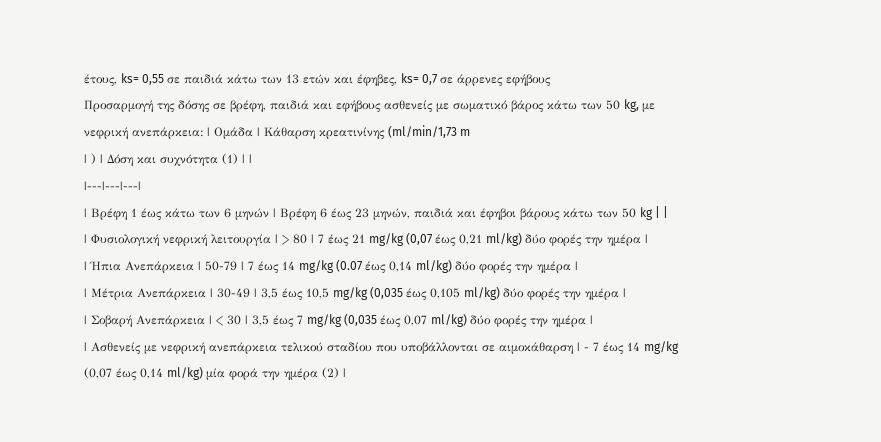έτους, ks= 0,55 σε παιδιά κάτω των 13 ετών και έφηβες, ks= 0,7 σε άρρενες εφήβους
Προσαρμογή της δόσης σε βρέφη, παιδιά και εφήβους ασθενείς με σωματικό βάρος κάτω των 50 kg, με νεφρική ανεπάρκεια: | Ομάδα | Κάθαρση κρεατινίνης (ml/min/1,73 m
| ) | Δόση και συχνότητα (1) | |
|---|---|---|
| Βρέφη 1 έως κάτω των 6 μηνών | Βρέφη 6 έως 23 μηνών, παιδιά και έφηβοι βάρους κάτω των 50 kg | |
| Φυσιολογική νεφρική λειτουργία | > 80 | 7 έως 21 mg/kg (0,07 έως 0,21 ml/kg) δύο φορές την ημέρα |
| Ήπια Ανεπάρκεια | 50-79 | 7 έως 14 mg/kg (0.07 έως 0,14 ml/kg) δύο φορές την ημέρα |
| Μέτρια Ανεπάρκεια | 30-49 | 3,5 έως 10,5 mg/kg (0,035 έως 0,105 ml/kg) δύο φορές την ημέρα |
| Σοβαρή Ανεπάρκεια | < 30 | 3,5 έως 7 mg/kg (0,035 έως 0,07 ml/kg) δύο φορές την ημέρα |
| Ασθενείς με νεφρική ανεπάρκεια τελικού σταδίου που υποβάλλονται σε αιμοκάθαρση | - 7 έως 14 mg/kg (0,07 έως 0,14 ml/kg) μία φορά την ημέρα (2) |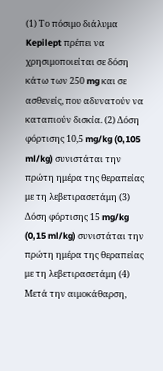(1) Το πόσιμο διάλυμα Kepilept πρέπει να χρησιμοποιείται σε δόση κάτω των 250 mg και σε ασθενείς, που αδυνατούν να καταπιούν δισκία. (2) Δόση φόρτισης 10,5 mg/kg (0,105 ml/kg) συνιστάται την πρώτη ημέρα της θεραπείας με τη λεβετιρασετάμη (3) Δόση φόρτισης 15 mg/kg (0,15 ml/kg) συνιστάται την πρώτη ημέρα της θεραπείας με τη λεβετιρασετάμη (4) Μετά την αιμοκάθαρση,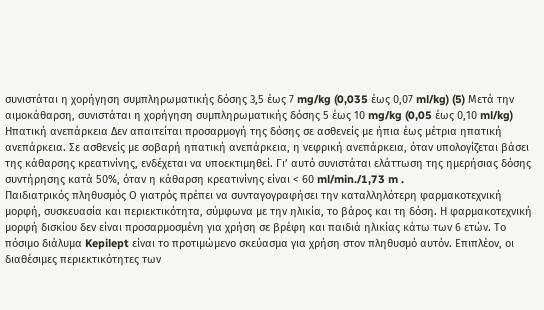συνιστάται η χορήγηση συμπληρωματικής δόσης 3,5 έως 7 mg/kg (0,035 έως 0,07 ml/kg) (5) Μετά την αιμοκάθαρση, συνιστάται η χορήγηση συμπληρωματικής δόσης 5 έως 10 mg/kg (0,05 έως 0,10 ml/kg)
Ηπατική ανεπάρκεια Δεν απαιτείται προσαρμογή της δόσης σε ασθενείς με ήπια έως μέτρια ηπατική ανεπάρκεια. Σε ασθενείς με σοβαρή ηπατική ανεπάρκεια, η νεφρική ανεπάρκεια, όταν υπολογίζεται βάσει της κάθαρσης κρεατινίνης, ενδέχεται να υποεκτιμηθεί. Γι’ αυτό συνιστάται ελάττωση της ημερήσιας δόσης συντήρησης κατά 50%, όταν η κάθαρση κρεατινίνης είναι < 60 ml/min./1,73 m .
Παιδιατρικός πληθυσμός Ο γιατρός πρέπει να συνταγογραφήσει την καταλληλότερη φαρμακοτεχνική μορφή, συσκευασία και περιεκτικότητα, σύμφωνα με την ηλικία, το βάρος και τη δόση. Η φαρμακοτεχνική μορφή δισκίου δεν είναι προσαρμοσμένη για χρήση σε βρέφη και παιδιά ηλικίας κάτω των 6 ετών. Το πόσιμο διάλυμα Kepilept είναι το προτιμώμενο σκεύασμα για χρήση στον πληθυσμό αυτόν. Επιπλέον, οι διαθέσιμες περιεκτικότητες των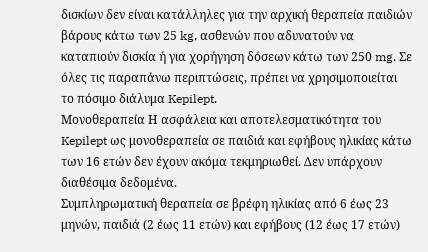δισκίων δεν είναι κατάλληλες για την αρχική θεραπεία παιδιών βάρους κάτω των 25 kg, ασθενών που αδυνατούν να καταπιούν δισκία ή για χορήγηση δόσεων κάτω των 250 mg. Σε όλες τις παραπάνω περιπτώσεις, πρέπει να χρησιμοποιείται το πόσιμο διάλυμα Kepilept.
Μονοθεραπεία Η ασφάλεια και αποτελεσματικότητα του Kepilept ως μονοθεραπεία σε παιδιά και εφήβους ηλικίας κάτω των 16 ετών δεν έχουν ακόμα τεκμηριωθεί. Δεν υπάρχουν διαθέσιμα δεδομένα.
Συμπληρωματική θεραπεία σε βρέφη ηλικίας από 6 έως 23 μηνών, παιδιά (2 έως 11 ετών) και εφήβους (12 έως 17 ετών)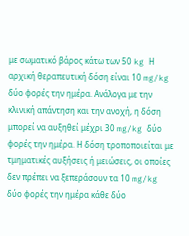με σωματικό βάρος κάτω των 50 kg Η αρχική θεραπευτική δόση είναι 10 mg/kg δύο φορές την ημέρα. Ανάλογα με την κλινική απάντηση και την ανοχή, η δόση μπορεί να αυξηθεί μέχρι 30 mg/kg δύο φορές την ημέρα. Η δόση τροποποιείται με τμηματικές αυξήσεις ή μειώσεις, οι οποίες δεν πρέπει να ξεπεράσουν τα 10 mg/kg δύο φορές την ημέρα κάθε δύο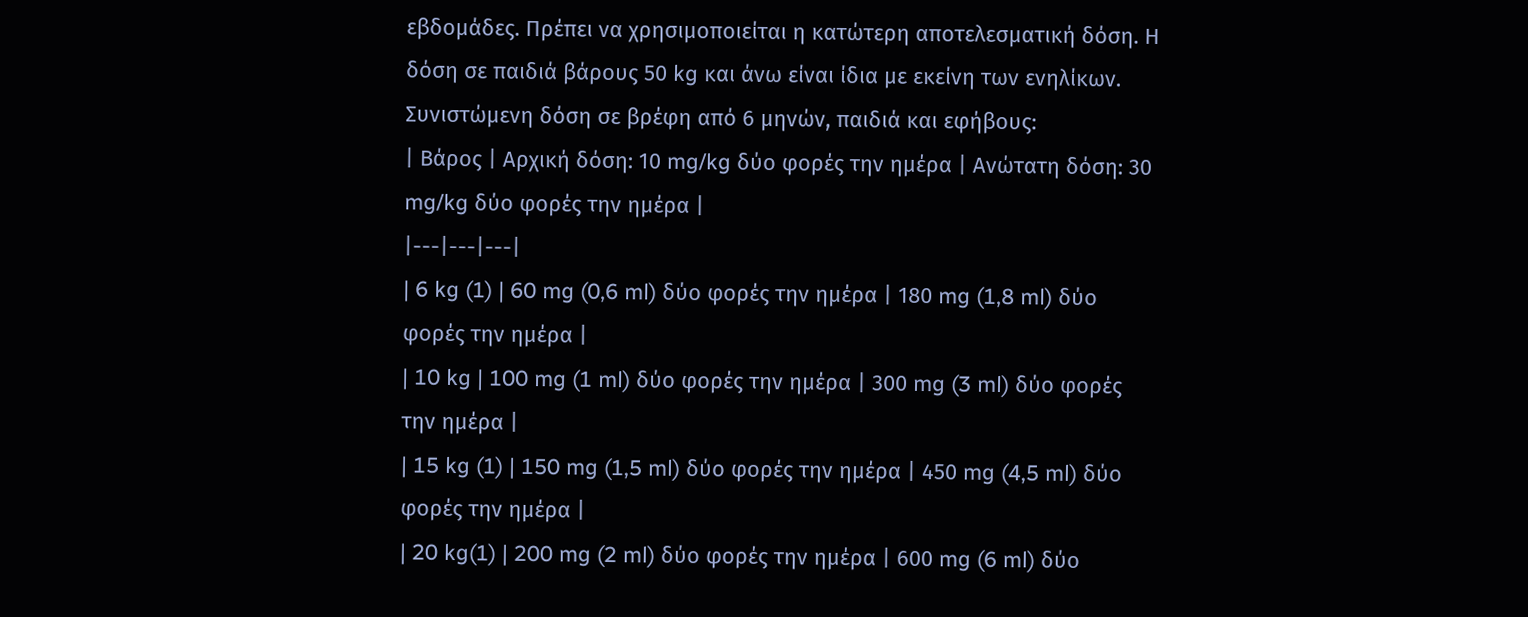εβδομάδες. Πρέπει να χρησιμοποιείται η κατώτερη αποτελεσματική δόση. Η δόση σε παιδιά βάρους 50 kg και άνω είναι ίδια με εκείνη των ενηλίκων.
Συνιστώμενη δόση σε βρέφη από 6 μηνών, παιδιά και εφήβους:
| Βάρος | Αρχική δόση: 10 mg/kg δύο φορές την ημέρα | Ανώτατη δόση: 30 mg/kg δύο φορές την ημέρα |
|---|---|---|
| 6 kg (1) | 60 mg (0,6 ml) δύο φορές την ημέρα | 180 mg (1,8 ml) δύο φορές την ημέρα |
| 10 kg | 100 mg (1 ml) δύο φορές την ημέρα | 300 mg (3 ml) δύο φορές την ημέρα |
| 15 kg (1) | 150 mg (1,5 ml) δύο φορές την ημέρα | 450 mg (4,5 ml) δύο φορές την ημέρα |
| 20 kg(1) | 200 mg (2 ml) δύο φορές την ημέρα | 600 mg (6 ml) δύο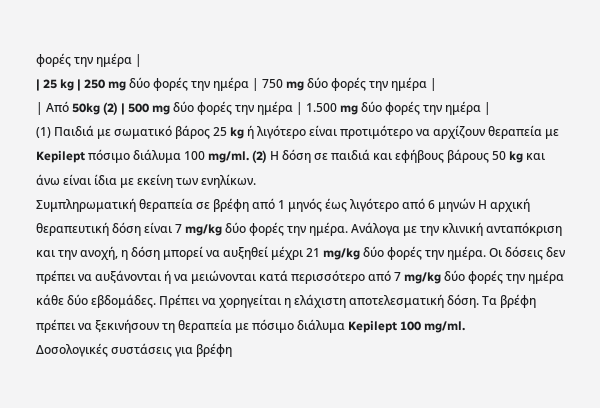φορές την ημέρα |
| 25 kg | 250 mg δύο φορές την ημέρα | 750 mg δύο φορές την ημέρα |
| Από 50kg (2) | 500 mg δύο φορές την ημέρα | 1.500 mg δύο φορές την ημέρα |
(1) Παιδιά με σωματικό βάρος 25 kg ή λιγότερο είναι προτιμότερο να αρχίζουν θεραπεία με Kepilept πόσιμο διάλυμα 100 mg/ml. (2) Η δόση σε παιδιά και εφήβους βάρους 50 kg και άνω είναι ίδια με εκείνη των ενηλίκων.
Συμπληρωματική θεραπεία σε βρέφη από 1 μηνός έως λιγότερο από 6 μηνών Η αρχική θεραπευτική δόση είναι 7 mg/kg δύο φορές την ημέρα. Ανάλογα με την κλινική ανταπόκριση και την ανοχή, η δόση μπορεί να αυξηθεί μέχρι 21 mg/kg δύο φορές την ημέρα. Οι δόσεις δεν πρέπει να αυξάνονται ή να μειώνονται κατά περισσότερο από 7 mg/kg δύο φορές την ημέρα κάθε δύο εβδομάδες. Πρέπει να χορηγείται η ελάχιστη αποτελεσματική δόση. Τα βρέφη πρέπει να ξεκινήσουν τη θεραπεία με πόσιμο διάλυμα Kepilept 100 mg/ml.
Δοσολογικές συστάσεις για βρέφη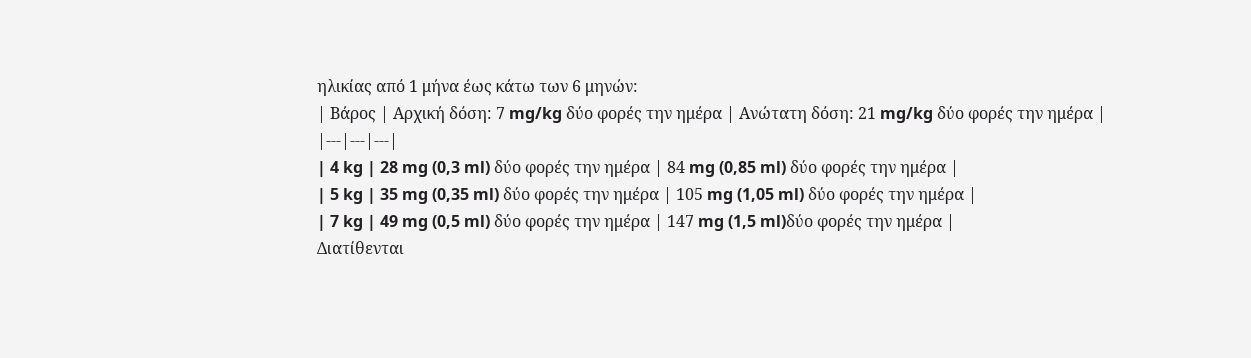ηλικίας από 1 μήνα έως κάτω των 6 μηνών:
| Βάρος | Αρχική δόση: 7 mg/kg δύο φορές την ημέρα | Ανώτατη δόση: 21 mg/kg δύο φορές την ημέρα |
|---|---|---|
| 4 kg | 28 mg (0,3 ml) δύο φορές την ημέρα | 84 mg (0,85 ml) δύο φορές την ημέρα |
| 5 kg | 35 mg (0,35 ml) δύο φορές την ημέρα | 105 mg (1,05 ml) δύο φορές την ημέρα |
| 7 kg | 49 mg (0,5 ml) δύο φορές την ημέρα | 147 mg (1,5 ml)δύο φορές την ημέρα |
Διατίθενται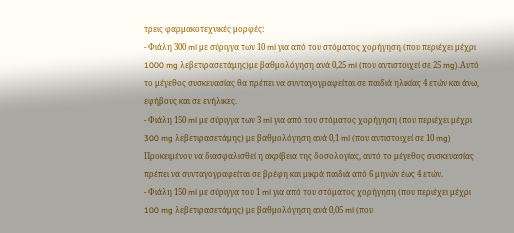τρεις φαρμακοτεχνικές μορφές:
- Φιάλη 300 ml με σύριγγα των 10 ml για από του στόματος χορήγηση (που περιέχει μέχρι 1000 mg λεβετιρασετάμης)με βαθμολόγηση ανά 0,25 ml (που αντιστοιχεί σε 25 mg).Αυτό το μέγεθος συσκευασίας θα πρέπει να συνταγογραφείται σε παιδιά ηλικίας 4 ετών και άνω, εφήβους και σε ενήλικες.
- Φιάλη 150 ml με σύριγγα των 3 ml για από του στόματος χορήγηση (που περιέχει μέχρι 300 mg λεβετιρασετάμης) με βαθμολόγηση ανά 0,1 ml (που αντιστοιχεί σε 10 mg) Προκειμένου να διασφαλισθεί η ακρίβεια της δοσολογίας, αυτό το μέγεθος συσκευασίας πρέπει να συνταγογραφείται σε βρέφη και μικρά παιδιά από 6 μηνών έως 4 ετών.
- Φιάλη 150 ml με σύριγγα του 1 ml για από του στόματος χορήγηση (που περιέχει μέχρι 100 mg λεβετιρασετάμης) με βαθμολόγηση ανά 0,05 ml (που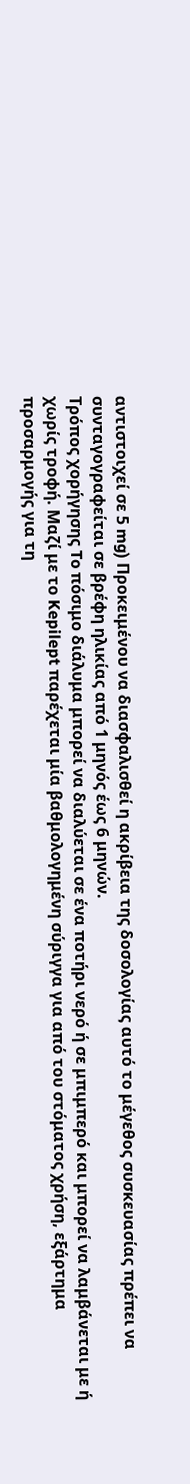αντιστοιχεί σε 5 mg) Προκειμένου να διασφαλισθεί η ακρίβεια της δοσολογίας αυτό το μέγεθος συσκευασίας πρέπει να συνταγογραφείται σε βρέφη ηλικίας από 1 μηνός έως 6 μηνών.
Τρόπος χορήγησης To πόσιμο διάλυμα μπορεί να διαλύεται σε ένα ποτήρι νερό ή σε μπιμπερό και μπορεί να λαμβάνεται με ή χωρίς τροφή. Μαζί με το Kepilept παρέχεται μία βαθμολογημένη σύριγγα για από του στόματος χρήση, εξάρτημα προσαρμογής για τη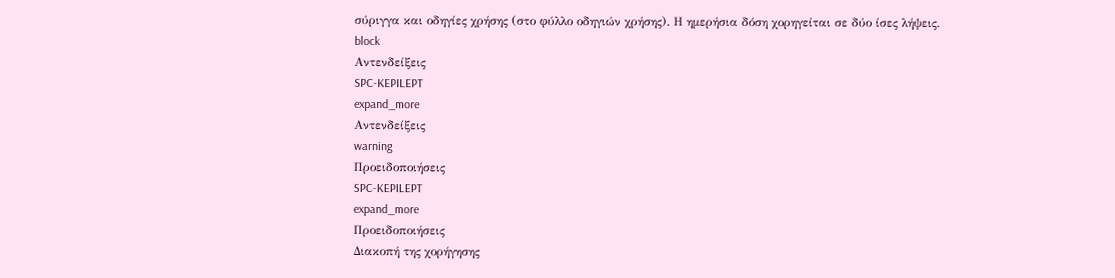σύριγγα και οδηγίες χρήσης (στο φύλλο οδηγιών χρήσης). Η ημερήσια δόση χορηγείται σε δύο ίσες λήψεις.
block
Αντενδείξεις
SPC-KEPILEPT
expand_more
Αντενδείξεις
warning
Προειδοποιήσεις
SPC-KEPILEPT
expand_more
Προειδοποιήσεις
Διακοπή της χορήγησης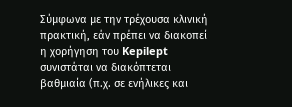Σύμφωνα με την τρέχουσα κλινική πρακτική, εάν πρέπει να διακοπεί η χορήγηση του Kepilept συνιστάται να διακόπτεται βαθμιαία (π.χ. σε ενήλικες και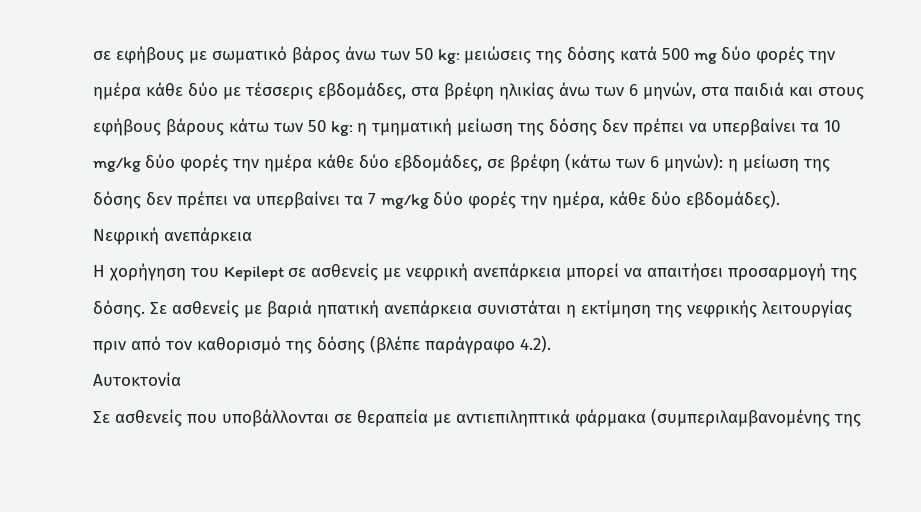σε εφήβους με σωματικό βάρος άνω των 50 kg: μειώσεις της δόσης κατά 500 mg δύο φορές την ημέρα κάθε δύο με τέσσερις εβδομάδες, στα βρέφη ηλικίας άνω των 6 μηνών, στα παιδιά και στους εφήβους βάρους κάτω των 50 kg: η τμηματική μείωση της δόσης δεν πρέπει να υπερβαίνει τα 10 mg/kg δύο φορές την ημέρα κάθε δύο εβδομάδες, σε βρέφη (κάτω των 6 μηνών): η μείωση της δόσης δεν πρέπει να υπερβαίνει τα 7 mg/kg δύο φορές την ημέρα, κάθε δύο εβδομάδες).
Νεφρική ανεπάρκεια
Η χορήγηση του Kepilept σε ασθενείς με νεφρική ανεπάρκεια μπορεί να απαιτήσει προσαρμογή της δόσης. Σε ασθενείς με βαριά ηπατική ανεπάρκεια συνιστάται η εκτίμηση της νεφρικής λειτουργίας πριν από τον καθορισμό της δόσης (βλέπε παράγραφο 4.2).
Αυτοκτονία
Σε ασθενείς που υποβάλλονται σε θεραπεία με αντιεπιληπτικά φάρμακα (συμπεριλαμβανομένης της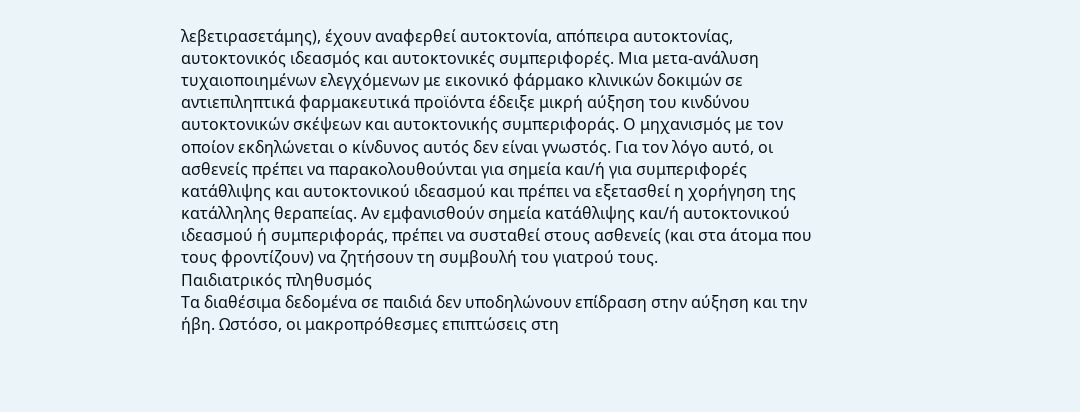λεβετιρασετάμης), έχουν αναφερθεί αυτοκτονία, απόπειρα αυτοκτονίας, αυτοκτονικός ιδεασμός και αυτοκτονικές συμπεριφορές. Μια μετα-ανάλυση τυχαιοποιημένων ελεγχόμενων με εικονικό φάρμακο κλινικών δοκιμών σε αντιεπιληπτικά φαρμακευτικά προϊόντα έδειξε μικρή αύξηση του κινδύνου αυτοκτονικών σκέψεων και αυτοκτονικής συμπεριφοράς. Ο μηχανισμός με τον οποίον εκδηλώνεται ο κίνδυνος αυτός δεν είναι γνωστός. Για τον λόγο αυτό, οι ασθενείς πρέπει να παρακολουθούνται για σημεία και/ή για συμπεριφορές κατάθλιψης και αυτοκτονικού ιδεασμού και πρέπει να εξετασθεί η χορήγηση της κατάλληλης θεραπείας. Αν εμφανισθούν σημεία κατάθλιψης και/ή αυτοκτονικού ιδεασμού ή συμπεριφοράς, πρέπει να συσταθεί στους ασθενείς (και στα άτομα που τους φροντίζουν) να ζητήσουν τη συμβουλή του γιατρού τους.
Παιδιατρικός πληθυσμός
Τα διαθέσιμα δεδομένα σε παιδιά δεν υποδηλώνουν επίδραση στην αύξηση και την ήβη. Ωστόσο, οι μακροπρόθεσμες επιπτώσεις στη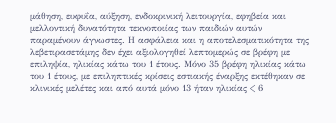μάθηση, ευφυΐα, αύξηση, ενδοκρινική λειτουργία, εφηβεία και μελλοντική δυνατότητα τεκνοποιίας των παιδιών αυτών παραμένουν άγνωστες. Η ασφάλεια και η αποτελεσματικότητα της λεβετιρασετάμης δεν έχει αξιολογηθεί λεπτομερώς σε βρέφη με επιληψία, ηλικίας κάτω του 1 έτους. Μόνο 35 βρέφη ηλικίας κάτω του 1 έτους, με επιληπτικές κρίσεις εστιακής έναρξης εκτέθηκαν σε κλινικές μελέτες και από αυτά μόνο 13 ήταν ηλικίας < 6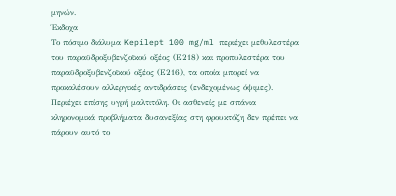μηνών.
Έκδοχα
Το πόσιμο διάλυμα Kepilept 100 mg/ml περιέχει μεθυλεστέρα του παραϋδροξυβενζοϊκού οξέος (Ε218) και προπυλεστέρα του παραϋδροξυβενζοϊκού οξέος (Ε216), τα οποία μπορεί να προκαλέσουν αλλεργικές αντιδράσεις (ενδεχομένως όψιμες). Περιέχει επίσης υγρή μαλτιτόλη. Οι ασθενείς με σπάνια κληρονομικά προβλήματα δυσανεξίας στη φρουκτόζη δεν πρέπει να πάρουν αυτό το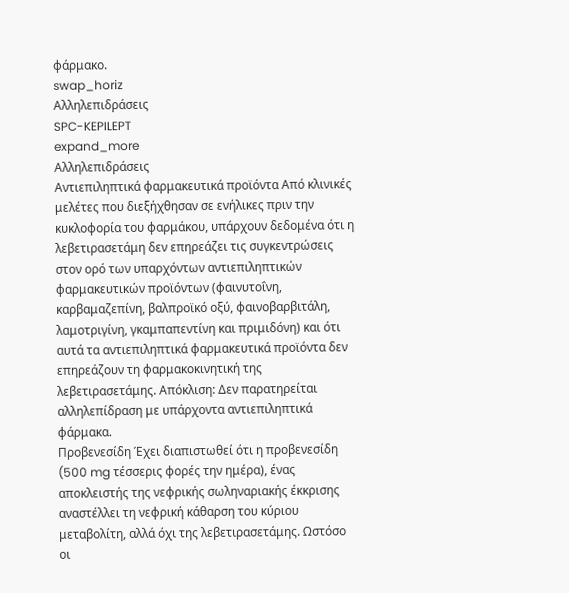φάρμακο.
swap_horiz
Αλληλεπιδράσεις
SPC-KEPILEPT
expand_more
Αλληλεπιδράσεις
Αντιεπιληπτικά φαρμακευτικά προϊόντα Από κλινικές μελέτες που διεξήχθησαν σε ενήλικες πριν την κυκλοφορία του φαρμάκου, υπάρχουν δεδομένα ότι η λεβετιρασετάμη δεν επηρεάζει τις συγκεντρώσεις στον ορό των υπαρχόντων αντιεπιληπτικών φαρμακευτικών προϊόντων (φαινυτοΐνη, καρβαμαζεπίνη, βαλπροϊκό οξύ, φαινοβαρβιτάλη, λαμοτριγίνη, γκαμπαπεντίνη και πριμιδόνη) και ότι αυτά τα αντιεπιληπτικά φαρμακευτικά προϊόντα δεν επηρεάζουν τη φαρμακοκινητική της λεβετιρασετάμης. Απόκλιση: Δεν παρατηρείται αλληλεπίδραση με υπάρχοντα αντιεπιληπτικά φάρμακα.
Προβενεσίδη Έχει διαπιστωθεί ότι η προβενεσίδη (500 mg τέσσερις φορές την ημέρα), ένας αποκλειστής της νεφρικής σωληναριακής έκκρισης αναστέλλει τη νεφρική κάθαρση του κύριου μεταβολίτη, αλλά όχι της λεβετιρασετάμης. Ωστόσο οι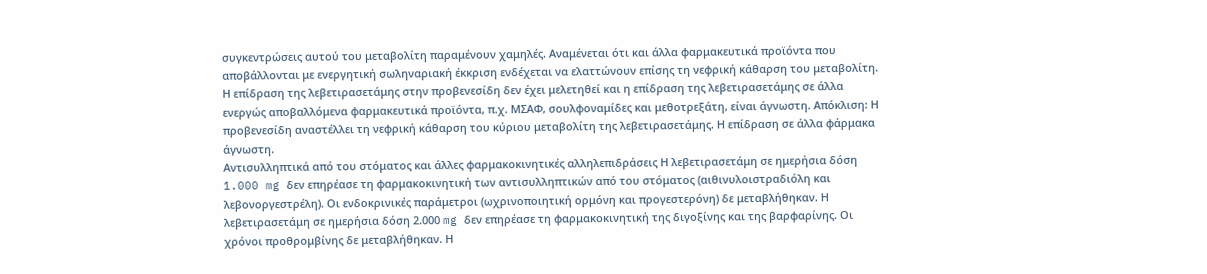συγκεντρώσεις αυτού του μεταβολίτη παραμένουν χαμηλές. Αναμένεται ότι και άλλα φαρμακευτικά προϊόντα που αποβάλλονται με ενεργητική σωληναριακή έκκριση ενδέχεται να ελαττώνουν επίσης τη νεφρική κάθαρση του μεταβολίτη. Η επίδραση της λεβετιρασετάμης στην προβενεσίδη δεν έχει μελετηθεί και η επίδραση της λεβετιρασετάμης σε άλλα ενεργώς αποβαλλόμενα φαρμακευτικά προϊόντα, π.χ. ΜΣΑΦ, σουλφοναμίδες και μεθοτρεξάτη, είναι άγνωστη. Απόκλιση: Η προβενεσίδη αναστέλλει τη νεφρική κάθαρση του κύριου μεταβολίτη της λεβετιρασετάμης. Η επίδραση σε άλλα φάρμακα άγνωστη.
Αντισυλληπτικά από του στόματος και άλλες φαρμακοκινητικές αλληλεπιδράσεις Η λεβετιρασετάμη σε ημερήσια δόση 1.000 mg δεν επηρέασε τη φαρμακοκινητική των αντισυλληπτικών από του στόματος (αιθινυλοιστραδιόλη και λεβονοργεστρέλη). Οι ενδοκρινικές παράμετροι (ωχρινοποιητική ορμόνη και προγεστερόνη) δε μεταβλήθηκαν. Η λεβετιρασετάμη σε ημερήσια δόση 2.000 mg δεν επηρέασε τη φαρμακοκινητική της διγοξίνης και της βαρφαρίνης. Οι χρόνοι προθρομβίνης δε μεταβλήθηκαν. Η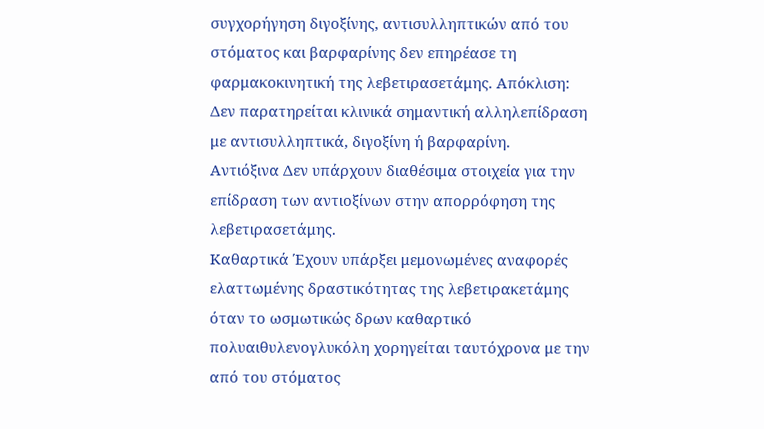συγχορήγηση διγοξίνης, αντισυλληπτικών από του στόματος και βαρφαρίνης δεν επηρέασε τη φαρμακοκινητική της λεβετιρασετάμης. Απόκλιση: Δεν παρατηρείται κλινικά σημαντική αλληλεπίδραση με αντισυλληπτικά, διγοξίνη ή βαρφαρίνη.
Αντιόξινα Δεν υπάρχουν διαθέσιμα στοιχεία για την επίδραση των αντιοξίνων στην απορρόφηση της λεβετιρασετάμης.
Καθαρτικά Έχουν υπάρξει μεμονωμένες αναφορές ελαττωμένης δραστικότητας της λεβετιρακετάμης όταν το ωσμωτικώς δρων καθαρτικό πολυαιθυλενογλυκόλη χορηγείται ταυτόχρονα με την από του στόματος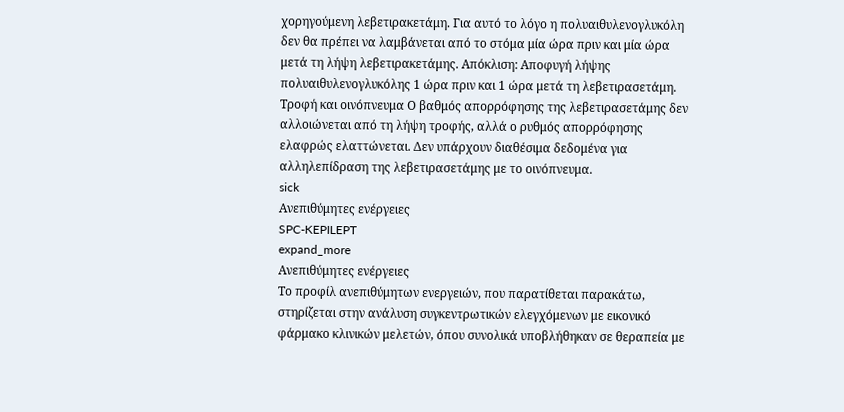χορηγούμενη λεβετιρακετάμη. Για αυτό το λόγο η πολυαιθυλενογλυκόλη δεν θα πρέπει να λαμβάνεται από το στόμα μία ώρα πριν και μία ώρα μετά τη λήψη λεβετιρακετάμης. Απόκλιση: Αποφυγή λήψης πολυαιθυλενογλυκόλης 1 ώρα πριν και 1 ώρα μετά τη λεβετιρασετάμη.
Τροφή και οινόπνευμα Ο βαθμός απορρόφησης της λεβετιρασετάμης δεν αλλοιώνεται από τη λήψη τροφής, αλλά ο ρυθμός απορρόφησης ελαφρώς ελαττώνεται. Δεν υπάρχουν διαθέσιμα δεδομένα για αλληλεπίδραση της λεβετιρασετάμης με το οινόπνευμα.
sick
Ανεπιθύμητες ενέργειες
SPC-KEPILEPT
expand_more
Ανεπιθύμητες ενέργειες
Το προφίλ ανεπιθύμητων ενεργειών, που παρατίθεται παρακάτω, στηρίζεται στην ανάλυση συγκεντρωτικών ελεγχόμενων με εικονικό φάρμακο κλινικών μελετών, όπου συνολικά υποβλήθηκαν σε θεραπεία με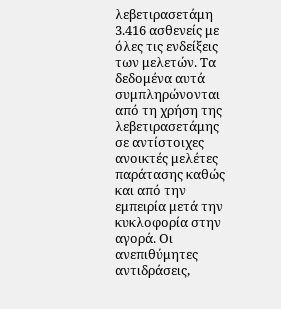λεβετιρασετάμη 3.416 ασθενείς με όλες τις ενδείξεις των μελετών. Τα δεδομένα αυτά συμπληρώνονται από τη χρήση της λεβετιρασετάμης σε αντίστοιχες ανοικτές μελέτες παράτασης καθώς και από την εμπειρία μετά την κυκλοφορία στην αγορά. Οι ανεπιθύμητες αντιδράσεις,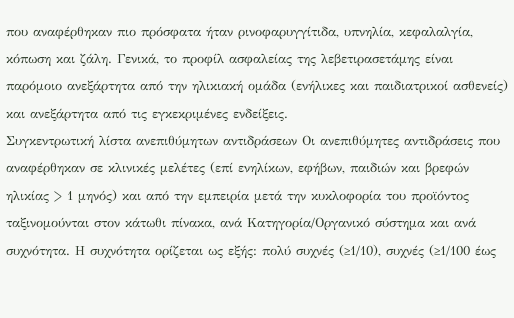που αναφέρθηκαν πιο πρόσφατα ήταν ρινοφαρυγγίτιδα, υπνηλία, κεφαλαλγία, κόπωση και ζάλη. Γενικά, το προφίλ ασφαλείας της λεβετιρασετάμης είναι παρόμοιο ανεξάρτητα από την ηλικιακή ομάδα (ενήλικες και παιδιατρικοί ασθενείς) και ανεξάρτητα από τις εγκεκριμένες ενδείξεις.
Συγκεντρωτική λίστα ανεπιθύμητων αντιδράσεων Οι ανεπιθύμητες αντιδράσεις που αναφέρθηκαν σε κλινικές μελέτες (επί ενηλίκων, εφήβων, παιδιών και βρεφών ηλικίας > 1 μηνός) και από την εμπειρία μετά την κυκλοφορία του προϊόντος ταξινομούνται στον κάτωθι πίνακα, ανά Κατηγορία/Οργανικό σύστημα και ανά συχνότητα. Η συχνότητα ορίζεται ως εξής: πολύ συχνές (≥1/10), συχνές (≥1/100 έως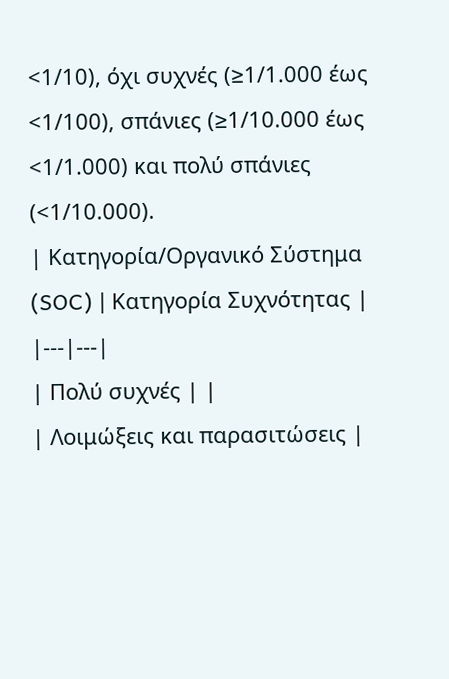<1/10), όχι συχνές (≥1/1.000 έως <1/100), σπάνιες (≥1/10.000 έως <1/1.000) και πολύ σπάνιες (<1/10.000).
| Κατηγορία/Οργανικό Σύστημα (SOC) | Κατηγορία Συχνότητας |
|---|---|
| Πολύ συχνές | |
| Λοιμώξεις και παρασιτώσεις |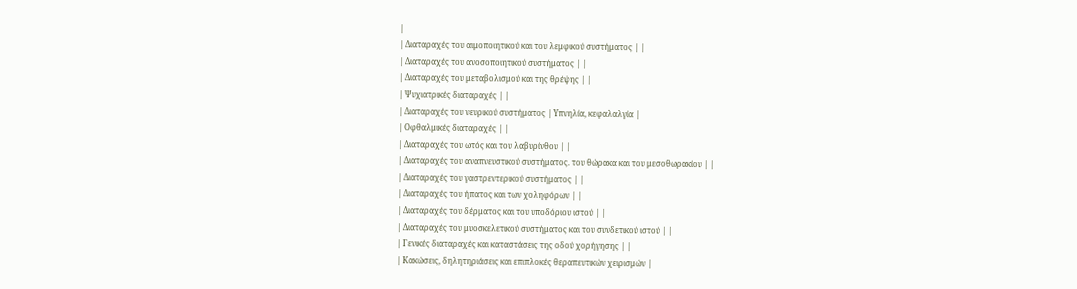|
| Διαταραχές του αιμοποιητικού και του λεμφικού συστήματος | |
| Διαταραχές του ανοσοποιητικού συστήματος | |
| Διαταραχές του μεταβολισμού και της θρέψης | |
| Ψυχιατρικές διαταραχές | |
| Διαταραχές του νευρικού συστήματος | Υπνηλία, κεφαλαλγία |
| Οφθαλμικές διαταραχές | |
| Διαταραχές του ωτός και του λαβυρίνθου | |
| Διαταραχές του αναπνευστικού συστήματος. του θώρακα και του μεσοθωρακίου | |
| Διαταραχές του γαστρεντερικού συστήματος | |
| Διαταραχές του ήπατος και των χοληφόρων | |
| Διαταραχές του δέρματος και του υποδόριου ιστού | |
| Διαταραχές του μυοσκελετικού συστήματος και του συνδετικού ιστού | |
| Γενικές διαταραχές και καταστάσεις της οδού χορήγησης | |
| Κακώσεις, δηλητηριάσεις και επιπλοκές θεραπευτικών χειρισμών |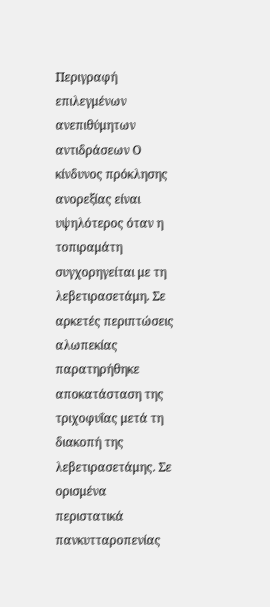Περιγραφή επιλεγμένων ανεπιθύμητων αντιδράσεων Ο κίνδυνος πρόκλησης ανορεξίας είναι υψηλότερος όταν η τοπιραμάτη συγχορηγείται με τη λεβετιρασετάμη. Σε αρκετές περιπτώσεις αλωπεκίας παρατηρήθηκε αποκατάσταση της τριχοφυΐας μετά τη διακοπή της λεβετιρασετάμης. Σε ορισμένα περιστατικά πανκυτταροπενίας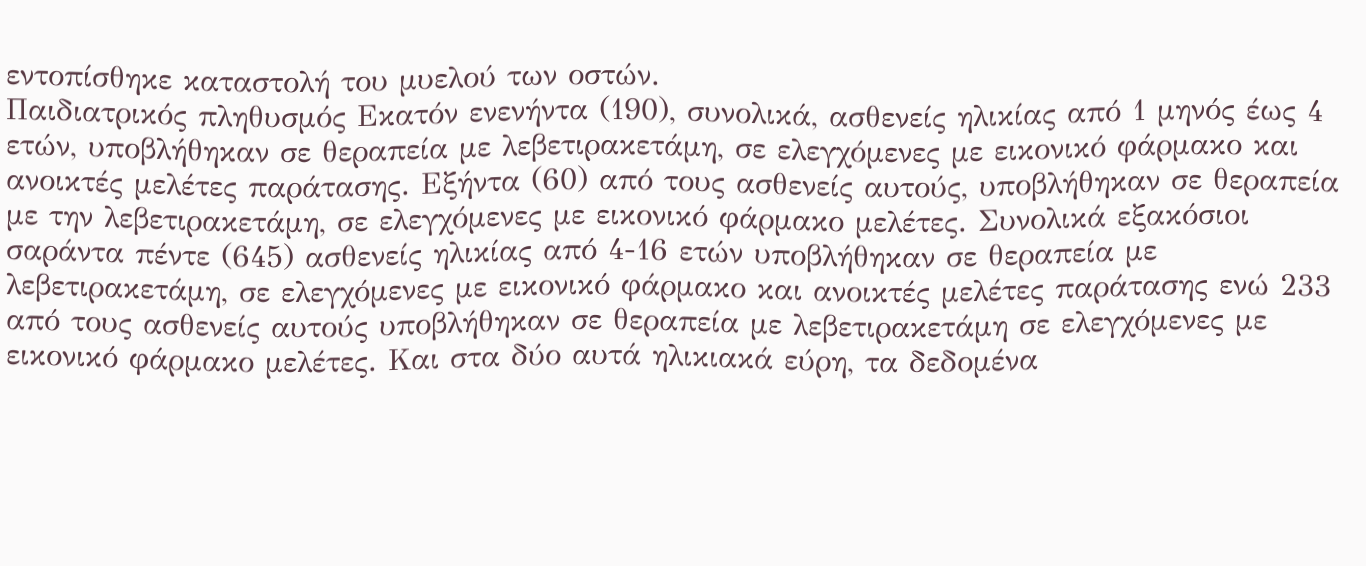εντοπίσθηκε καταστολή του μυελού των οστών.
Παιδιατρικός πληθυσμός Εκατόν ενενήντα (190), συνολικά, ασθενείς ηλικίας από 1 μηνός έως 4 ετών, υποβλήθηκαν σε θεραπεία με λεβετιρακετάμη, σε ελεγχόμενες με εικονικό φάρμακο και ανοικτές μελέτες παράτασης. Εξήντα (60) από τους ασθενείς αυτούς, υποβλήθηκαν σε θεραπεία με την λεβετιρακετάμη, σε ελεγχόμενες με εικονικό φάρμακο μελέτες. Συνολικά εξακόσιοι σαράντα πέντε (645) ασθενείς ηλικίας από 4-16 ετών υποβλήθηκαν σε θεραπεία με λεβετιρακετάμη, σε ελεγχόμενες με εικονικό φάρμακο και ανοικτές μελέτες παράτασης ενώ 233 από τους ασθενείς αυτούς υποβλήθηκαν σε θεραπεία με λεβετιρακετάμη σε ελεγχόμενες με εικονικό φάρμακο μελέτες. Και στα δύο αυτά ηλικιακά εύρη, τα δεδομένα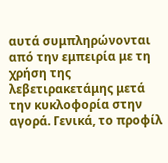αυτά συμπληρώνονται από την εμπειρία με τη χρήση της λεβετιρακετάμης μετά την κυκλοφορία στην αγορά. Γενικά, το προφίλ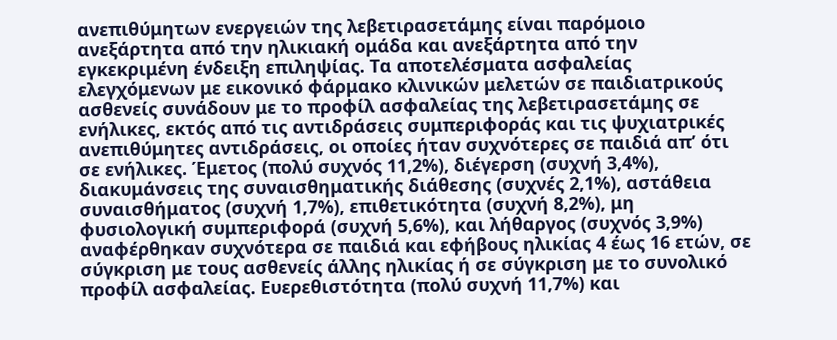ανεπιθύμητων ενεργειών της λεβετιρασετάμης είναι παρόμοιο ανεξάρτητα από την ηλικιακή ομάδα και ανεξάρτητα από την εγκεκριμένη ένδειξη επιληψίας. Τα αποτελέσματα ασφαλείας ελεγχόμενων με εικονικό φάρμακο κλινικών μελετών σε παιδιατρικούς ασθενείς συνάδουν με το προφίλ ασφαλείας της λεβετιρασετάμης σε ενήλικες, εκτός από τις αντιδράσεις συμπεριφοράς και τις ψυχιατρικές ανεπιθύμητες αντιδράσεις, οι οποίες ήταν συχνότερες σε παιδιά απ’ ότι σε ενήλικες. Έμετος (πολύ συχνός 11,2%), διέγερση (συχνή 3,4%), διακυμάνσεις της συναισθηματικής διάθεσης (συχνές 2,1%), αστάθεια συναισθήματος (συχνή 1,7%), επιθετικότητα (συχνή 8,2%), μη φυσιολογική συμπεριφορά (συχνή 5,6%), και λήθαργος (συχνός 3,9%) αναφέρθηκαν συχνότερα σε παιδιά και εφήβους ηλικίας 4 έως 16 ετών, σε σύγκριση με τους ασθενείς άλλης ηλικίας ή σε σύγκριση με το συνολικό προφίλ ασφαλείας. Ευερεθιστότητα (πολύ συχνή 11,7%) και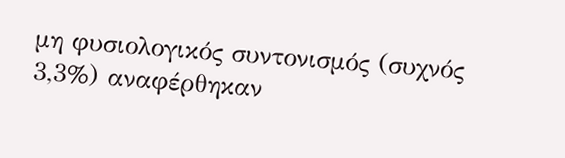μη φυσιολογικός συντονισμός (συχνός 3,3%) αναφέρθηκαν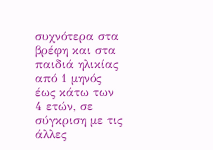συχνότερα στα βρέφη και στα παιδιά ηλικίας από 1 μηνός έως κάτω των 4 ετών, σε σύγκριση με τις άλλες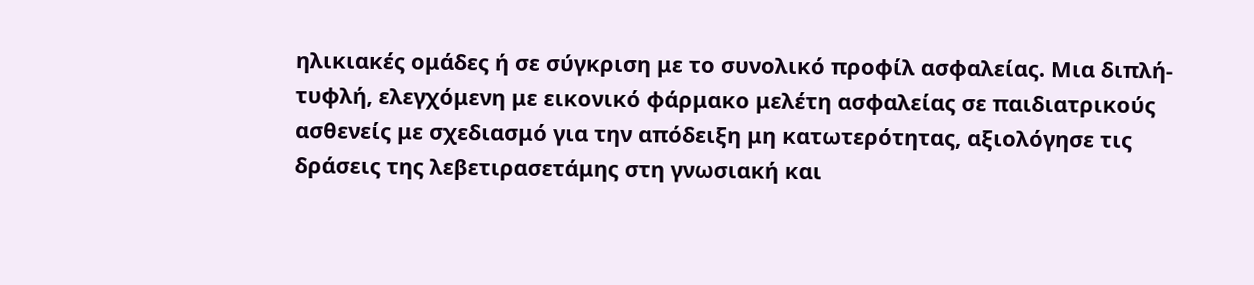ηλικιακές ομάδες ή σε σύγκριση με το συνολικό προφίλ ασφαλείας. Μια διπλή-τυφλή, ελεγχόμενη με εικονικό φάρμακο μελέτη ασφαλείας σε παιδιατρικούς ασθενείς με σχεδιασμό για την απόδειξη μη κατωτερότητας, αξιολόγησε τις δράσεις της λεβετιρασετάμης στη γνωσιακή και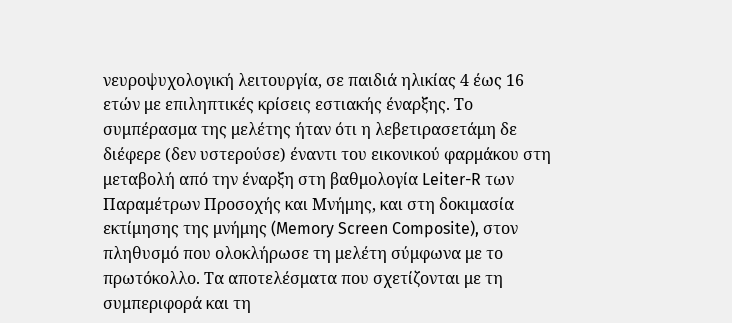νευροψυχολογική λειτουργία, σε παιδιά ηλικίας 4 έως 16 ετών με επιληπτικές κρίσεις εστιακής έναρξης. Το συμπέρασμα της μελέτης ήταν ότι η λεβετιρασετάμη δε διέφερε (δεν υστερούσε) έναντι του εικονικού φαρμάκου στη μεταβολή από την έναρξη στη βαθμολογία Leiter-R των Παραμέτρων Προσοχής και Μνήμης, και στη δοκιμασία εκτίμησης της μνήμης (Memory Screen Composite), στον πληθυσμό που ολοκλήρωσε τη μελέτη σύμφωνα με το πρωτόκολλο. Τα αποτελέσματα που σχετίζονται με τη συμπεριφορά και τη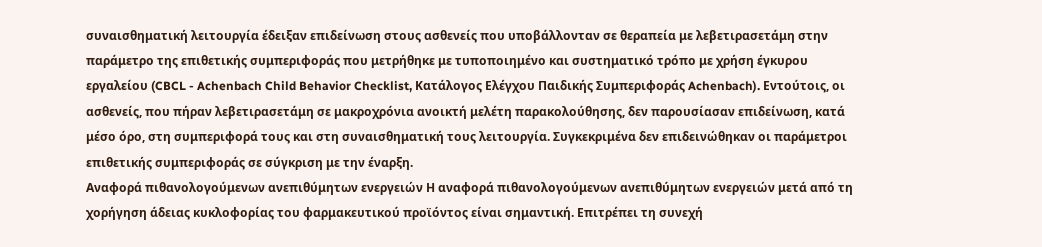συναισθηματική λειτουργία έδειξαν επιδείνωση στους ασθενείς που υποβάλλονταν σε θεραπεία με λεβετιρασετάμη στην παράμετρο της επιθετικής συμπεριφοράς που μετρήθηκε με τυποποιημένο και συστηματικό τρόπο με χρήση έγκυρου εργαλείου (CBCL - Achenbach Child Behavior Checklist, Κατάλογος Ελέγχου Παιδικής Συμπεριφοράς Achenbach). Εντούτοις, οι ασθενείς, που πήραν λεβετιρασετάμη σε μακροχρόνια ανοικτή μελέτη παρακολούθησης, δεν παρουσίασαν επιδείνωση, κατά μέσο όρο, στη συμπεριφορά τους και στη συναισθηματική τους λειτουργία. Συγκεκριμένα δεν επιδεινώθηκαν οι παράμετροι επιθετικής συμπεριφοράς σε σύγκριση με την έναρξη.
Αναφορά πιθανολογούμενων ανεπιθύμητων ενεργειών Η αναφορά πιθανολογούμενων ανεπιθύμητων ενεργειών μετά από τη χορήγηση άδειας κυκλοφορίας του φαρμακευτικού προϊόντος είναι σημαντική. Επιτρέπει τη συνεχή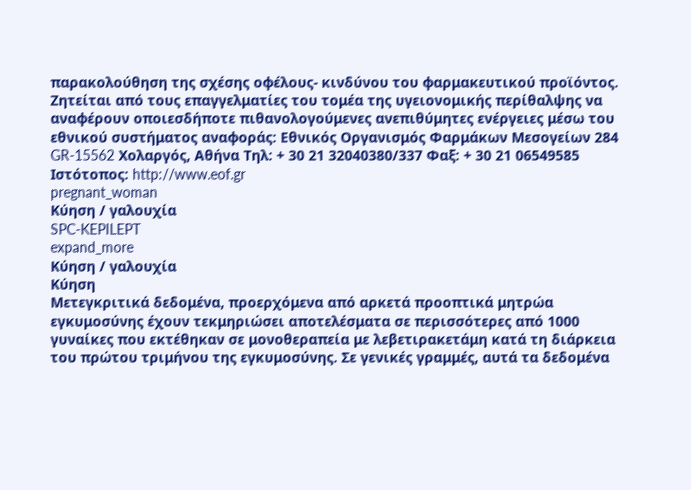παρακολούθηση της σχέσης οφέλους- κινδύνου του φαρμακευτικού προϊόντος. Ζητείται από τους επαγγελματίες του τομέα της υγειονομικής περίθαλψης να αναφέρουν οποιεσδήποτε πιθανολογούμενες ανεπιθύμητες ενέργειες μέσω του εθνικού συστήματος αναφοράς: Εθνικός Οργανισμός Φαρμάκων Μεσογείων 284 GR-15562 Χολαργός, Αθήνα Τηλ: + 30 21 32040380/337 Φαξ: + 30 21 06549585 Ιστότοπος: http://www.eof.gr
pregnant_woman
Κύηση / γαλουχία
SPC-KEPILEPT
expand_more
Κύηση / γαλουχία
Κύηση
Μετεγκριτικά δεδομένα, προερχόμενα από αρκετά προοπτικά μητρώα εγκυμοσύνης έχουν τεκμηριώσει αποτελέσματα σε περισσότερες από 1000 γυναίκες που εκτέθηκαν σε μονοθεραπεία με λεβετιρακετάμη κατά τη διάρκεια του πρώτου τριμήνου της εγκυμοσύνης. Σε γενικές γραμμές, αυτά τα δεδομένα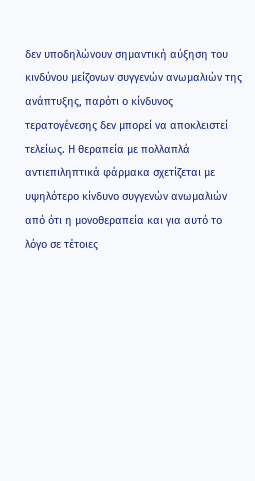δεν υποδηλώνουν σημαντική αύξηση του κινδύνου μείζονων συγγενών ανωμαλιών της ανάπτυξης, παρότι ο κίνδυνος τερατογένεσης δεν μπορεί να αποκλειστεί τελείως. Η θεραπεία με πολλαπλά αντιεπιληπτικά φάρμακα σχετίζεται με υψηλότερο κίνδυνο συγγενών ανωμαλιών από ότι η μονοθεραπεία και για αυτό το λόγο σε τέτοιες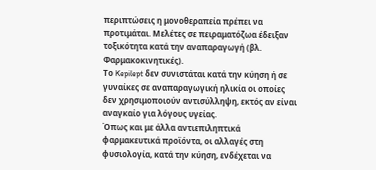περιπτώσεις η μονοθεραπεία πρέπει να προτιμάται. Μελέτες σε πειραματόζωα έδειξαν τοξικότητα κατά την αναπαραγωγή (βλ. Φαρμακοκινητικές).
Το Kepilept δεν συνιστάται κατά την κύηση ή σε γυναίκες σε αναπαραγωγική ηλικία οι οποίες δεν χρησιμοποιούν αντισύλληψη, εκτός αν είναι αναγκαίο για λόγους υγείας.
Όπως και με άλλα αντιεπιληπτικά φαρμακευτικά προϊόντα, οι αλλαγές στη φυσιολογία, κατά την κύηση, ενδέχεται να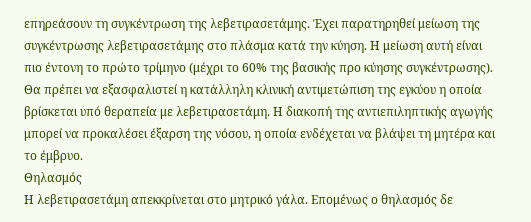επηρεάσουν τη συγκέντρωση της λεβετιρασετάμης. Έχει παρατηρηθεί μείωση της συγκέντρωσης λεβετιρασετάμης στο πλάσμα κατά την κύηση. Η μείωση αυτή είναι πιο έντονη το πρώτο τρίμηνο (μέχρι το 60% της βασικής προ κύησης συγκέντρωσης). Θα πρέπει να εξασφαλιστεί η κατάλληλη κλινική αντιμετώπιση της εγκύου η οποία βρίσκεται υπό θεραπεία με λεβετιρασετάμη. Η διακοπή της αντιεπιληπτικής αγωγής μπορεί να προκαλέσει έξαρση της νόσου, η οποία ενδέχεται να βλάψει τη μητέρα και το έμβρυο.
Θηλασμός
Η λεβετιρασετάμη απεκκρίνεται στο μητρικό γάλα. Επομένως ο θηλασμός δε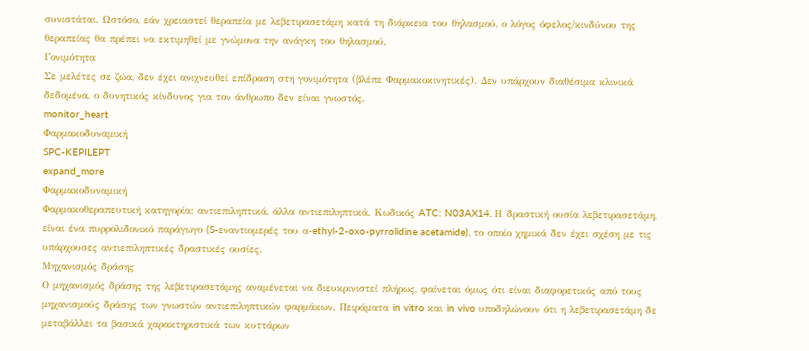συνιστάται. Ωστόσο, εάν χρειαστεί θεραπεία με λεβετιρασετάμη κατά τη διάρκεια του θηλασμού, ο λόγος όφελος/κινδύνου της θεραπείας θα πρέπει να εκτιμηθεί με γνώμονα την ανάγκη του θηλασμού.
Γονιμότητα
Σε μελέτες σε ζώα, δεν έχει ανιχνευθεί επίδραση στη γονιμότητα (βλέπε Φαρμακοκινητικές). Δεν υπάρχουν διαθέσιμα κλινικά δεδομένα, ο δυνητικός κίνδυνος για τον άνθρωπο δεν είναι γνωστός.
monitor_heart
Φαρμακοδυναμική
SPC-KEPILEPT
expand_more
Φαρμακοδυναμική
Φαρμακοθεραπευτική κατηγορία: αντιεπιληπτικά, άλλα αντιεπιληπτικά. Κωδικός ATC: N03AX14. Η δραστική ουσία λεβετιρασετάμη, είναι ένα πυρρολιδονικό παράγωγο (S-εναντιομερές του α-ethyl-2-oxo-pyrrolidine acetamide), το οποίο χημικά δεν έχει σχέση με τις υπάρχουσες αντιεπιληπτικές δραστικές ουσίες.
Μηχανισμός δράσης
Ο μηχανισμός δράσης της λεβετιρασετάμης αναμένεται να διευκρινιστεί πλήρως, φαίνεται όμως ότι είναι διαφορετικός από τους μηχανισμούς δράσης των γνωστών αντιεπιληπτικών φαρμάκων. Πειράματα in vitro και in vivo υποδηλώνουν ότι η λεβετιρασετάμη δε μεταβάλλει τα βασικά χαρακτηριστικά των κυττάρων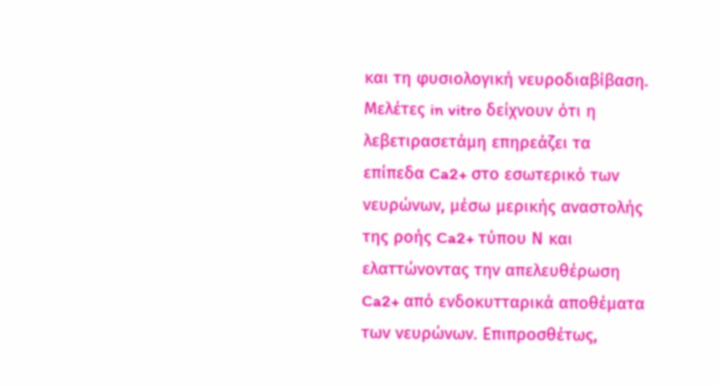και τη φυσιολογική νευροδιαβίβαση. Μελέτες in vitro δείχνουν ότι η λεβετιρασετάμη επηρεάζει τα επίπεδα Ca2+ στο εσωτερικό των νευρώνων, μέσω μερικής αναστολής της ροής Ca2+ τύπου Ν και ελαττώνοντας την απελευθέρωση Ca2+ από ενδοκυτταρικά αποθέματα των νευρώνων. Επιπροσθέτως,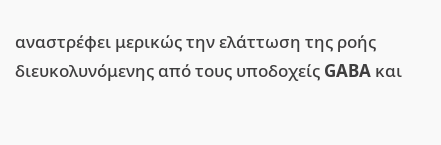αναστρέφει μερικώς την ελάττωση της ροής διευκολυνόμενης από τους υποδοχείς GABA και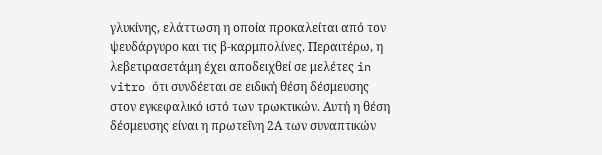γλυκίνης, ελάττωση η οποία προκαλείται από τον ψευδάργυρο και τις β-καρμπολίνες. Περαιτέρω, η λεβετιρασετάμη έχει αποδειχθεί σε μελέτες in vitro ότι συνδέεται σε ειδική θέση δέσμευσης στον εγκεφαλικό ιστό των τρωκτικών. Αυτή η θέση δέσμευσης είναι η πρωτεΐνη 2Α των συναπτικών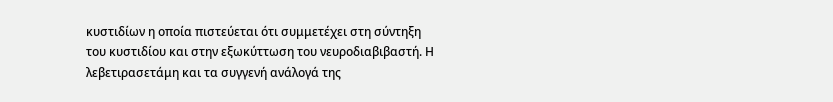κυστιδίων η οποία πιστεύεται ότι συμμετέχει στη σύντηξη του κυστιδίου και στην εξωκύττωση του νευροδιαβιβαστή. Η λεβετιρασετάμη και τα συγγενή ανάλογά της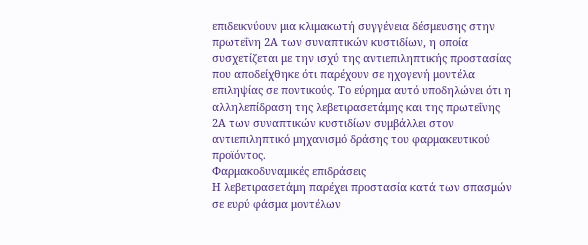επιδεικνύουν μια κλιμακωτή συγγένεια δέσμευσης στην πρωτεΐνη 2Α των συναπτικών κυστιδίων, η οποία συσχετίζεται με την ισχύ της αντιεπιληπτικής προστασίας που αποδείχθηκε ότι παρέχουν σε ηχογενή μοντέλα επιληψίας σε ποντικούς. Το εύρημα αυτό υποδηλώνει ότι η αλληλεπίδραση της λεβετιρασετάμης και της πρωτεΐνης 2Α των συναπτικών κυστιδίων συμβάλλει στον αντιεπιληπτικό μηχανισμό δράσης του φαρμακευτικού προϊόντος.
Φαρμακοδυναμικές επιδράσεις
Η λεβετιρασετάμη παρέχει προστασία κατά των σπασμών σε ευρύ φάσμα μοντέλων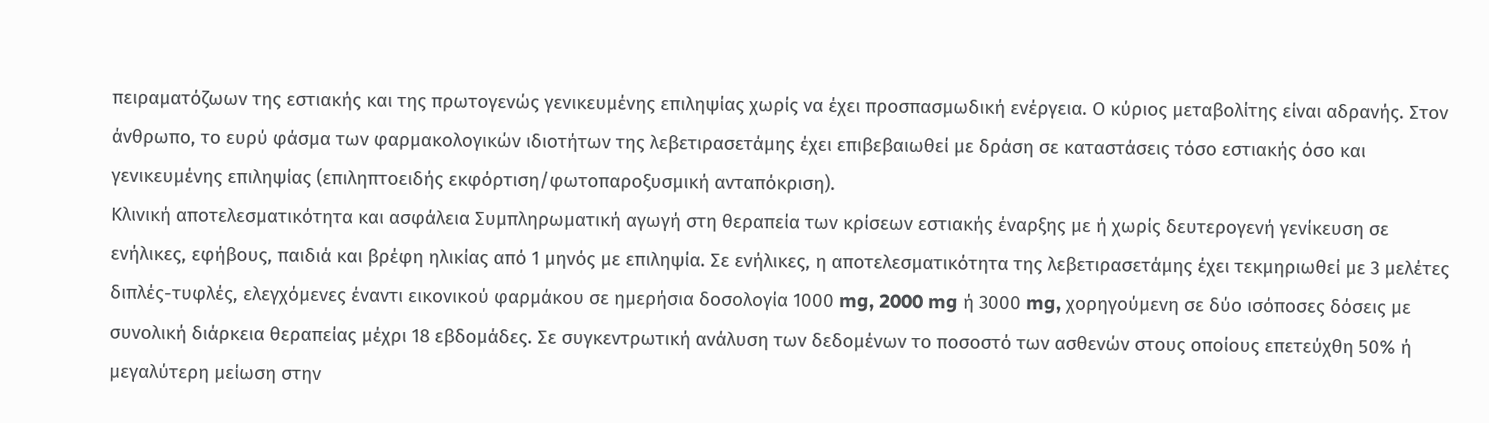πειραματόζωων της εστιακής και της πρωτογενώς γενικευμένης επιληψίας χωρίς να έχει προσπασμωδική ενέργεια. Ο κύριος μεταβολίτης είναι αδρανής. Στον άνθρωπο, το ευρύ φάσμα των φαρμακολογικών ιδιοτήτων της λεβετιρασετάμης έχει επιβεβαιωθεί με δράση σε καταστάσεις τόσο εστιακής όσο και γενικευμένης επιληψίας (επιληπτοειδής εκφόρτιση/φωτοπαροξυσμική ανταπόκριση).
Κλινική αποτελεσματικότητα και ασφάλεια Συμπληρωματική αγωγή στη θεραπεία των κρίσεων εστιακής έναρξης με ή χωρίς δευτερογενή γενίκευση σε ενήλικες, εφήβους, παιδιά και βρέφη ηλικίας από 1 μηνός με επιληψία. Σε ενήλικες, η αποτελεσματικότητα της λεβετιρασετάμης έχει τεκμηριωθεί με 3 μελέτες διπλές-τυφλές, ελεγχόμενες έναντι εικονικού φαρμάκου σε ημερήσια δοσολογία 1000 mg, 2000 mg ή 3000 mg, χορηγούμενη σε δύο ισόποσες δόσεις με συνολική διάρκεια θεραπείας μέχρι 18 εβδομάδες. Σε συγκεντρωτική ανάλυση των δεδομένων το ποσοστό των ασθενών στους οποίους επετεύχθη 50% ή μεγαλύτερη μείωση στην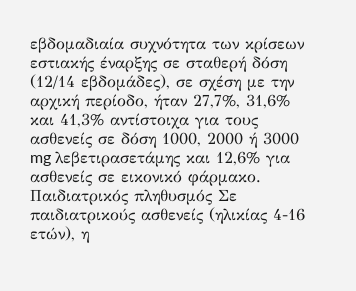εβδομαδιαία συχνότητα των κρίσεων εστιακής έναρξης σε σταθερή δόση (12/14 εβδομάδες), σε σχέση με την αρχική περίοδο, ήταν 27,7%, 31,6% και 41,3% αντίστοιχα για τους ασθενείς σε δόση 1000, 2000 ή 3000 mg λεβετιρασετάμης και 12,6% για ασθενείς σε εικονικό φάρμακο.
Παιδιατρικός πληθυσμός Σε παιδιατρικούς ασθενείς (ηλικίας 4-16 ετών), η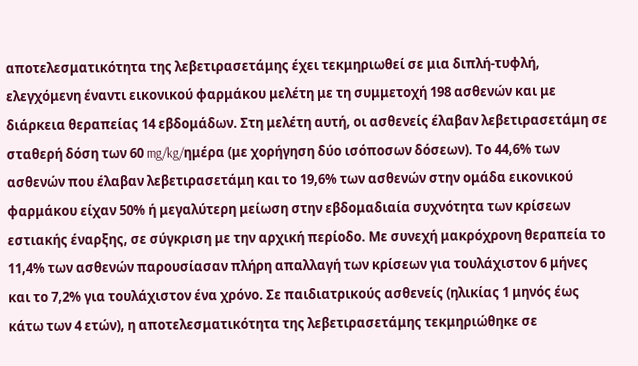αποτελεσματικότητα της λεβετιρασετάμης έχει τεκμηριωθεί σε μια διπλή-τυφλή, ελεγχόμενη έναντι εικονικού φαρμάκου μελέτη με τη συμμετοχή 198 ασθενών και με διάρκεια θεραπείας 14 εβδομάδων. Στη μελέτη αυτή, οι ασθενείς έλαβαν λεβετιρασετάμη σε σταθερή δόση των 60 mg/kg/ημέρα (με χορήγηση δύο ισόποσων δόσεων). Το 44,6% των ασθενών που έλαβαν λεβετιρασετάμη και το 19,6% των ασθενών στην ομάδα εικονικού φαρμάκου είχαν 50% ή μεγαλύτερη μείωση στην εβδομαδιαία συχνότητα των κρίσεων εστιακής έναρξης, σε σύγκριση με την αρχική περίοδο. Με συνεχή μακρόχρονη θεραπεία το 11,4% των ασθενών παρουσίασαν πλήρη απαλλαγή των κρίσεων για τουλάχιστον 6 μήνες και το 7,2% για τουλάχιστον ένα χρόνο. Σε παιδιατρικούς ασθενείς (ηλικίας 1 μηνός έως κάτω των 4 ετών), η αποτελεσματικότητα της λεβετιρασετάμης τεκμηριώθηκε σε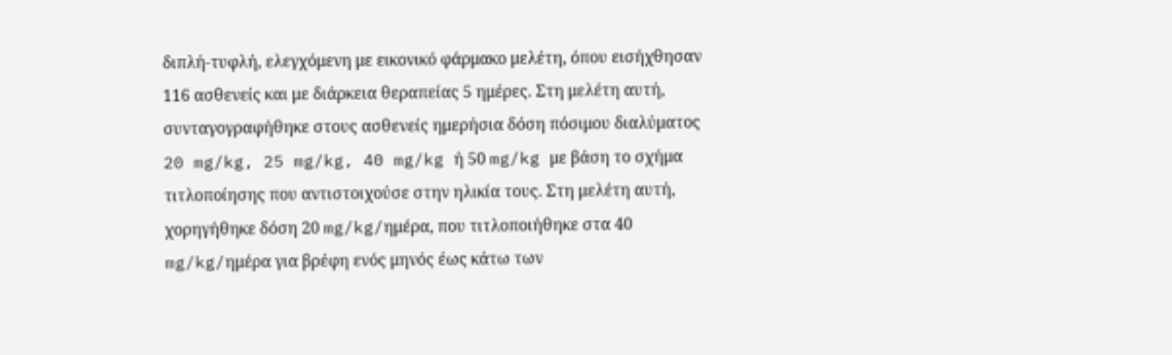διπλή-τυφλή, ελεγχόμενη με εικονικό φάρμακο μελέτη, όπου εισήχθησαν 116 ασθενείς και με διάρκεια θεραπείας 5 ημέρες. Στη μελέτη αυτή, συνταγογραφήθηκε στους ασθενείς ημερήσια δόση πόσιμου διαλύματος 20 mg/kg, 25 mg/kg, 40 mg/kg ή 50 mg/kg με βάση το σχήμα τιτλοποίησης που αντιστοιχούσε στην ηλικία τους. Στη μελέτη αυτή, χορηγήθηκε δόση 20 mg/kg/ημέρα, που τιτλοποιήθηκε στα 40 mg/kg/ημέρα για βρέφη ενός μηνός έως κάτω των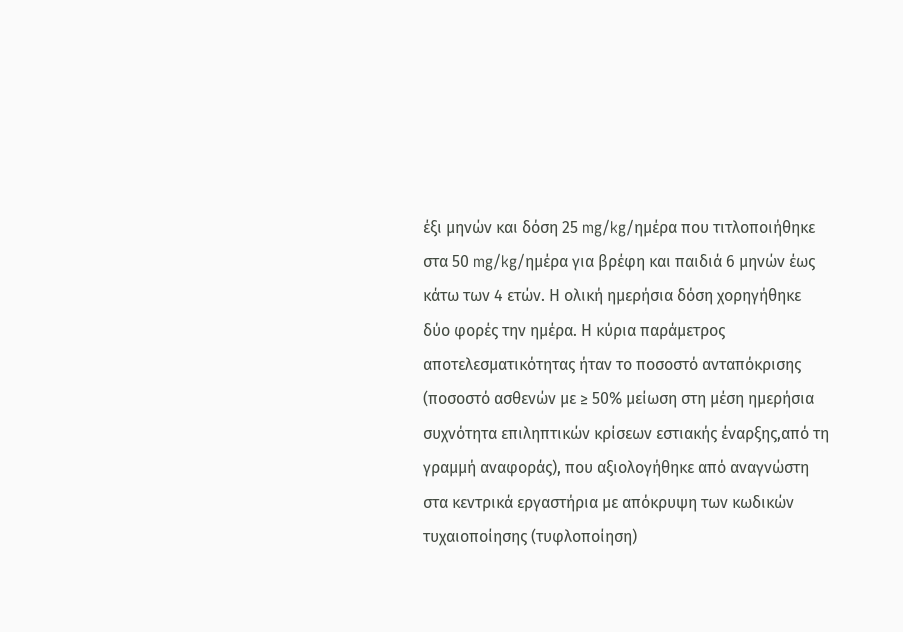έξι μηνών και δόση 25 mg/kg/ημέρα που τιτλοποιήθηκε στα 50 mg/kg/ημέρα για βρέφη και παιδιά 6 μηνών έως κάτω των 4 ετών. Η ολική ημερήσια δόση χορηγήθηκε δύο φορές την ημέρα. Η κύρια παράμετρος αποτελεσματικότητας ήταν το ποσοστό ανταπόκρισης (ποσοστό ασθενών με ≥ 50% μείωση στη μέση ημερήσια συχνότητα επιληπτικών κρίσεων εστιακής έναρξης,από τη γραμμή αναφοράς), που αξιολογήθηκε από αναγνώστη στα κεντρικά εργαστήρια με απόκρυψη των κωδικών τυχαιοποίησης (τυφλοποίηση)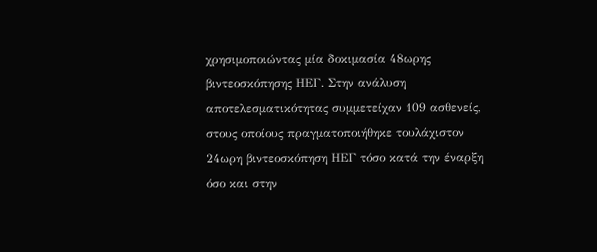χρησιμοποιώντας μία δοκιμασία 48ωρης βιντεοσκόπησης ΗΕΓ. Στην ανάλυση αποτελεσματικότητας συμμετείχαν 109 ασθενείς, στους οποίους πραγματοποιήθηκε τουλάχιστον 24ωρη βιντεοσκόπηση ΗΕΓ τόσο κατά την έναρξη όσο και στην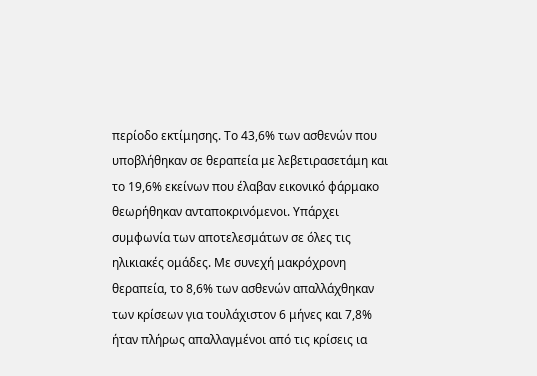περίοδο εκτίμησης. Το 43,6% των ασθενών που υποβλήθηκαν σε θεραπεία με λεβετιρασετάμη και το 19,6% εκείνων που έλαβαν εικονικό φάρμακο θεωρήθηκαν ανταποκρινόμενοι. Υπάρχει συμφωνία των αποτελεσμάτων σε όλες τις ηλικιακές ομάδες. Με συνεχή μακρόχρονη θεραπεία, το 8,6% των ασθενών απαλλάχθηκαν των κρίσεων για τουλάχιστον 6 μήνες και 7,8% ήταν πλήρως απαλλαγμένοι από τις κρίσεις ια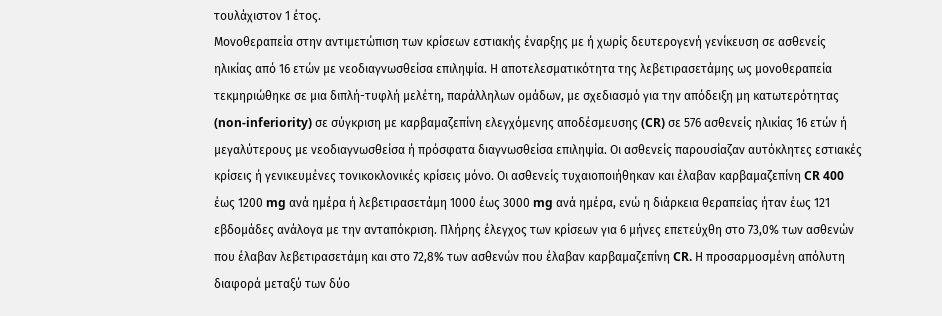τουλάχιστον 1 έτος.
Μονοθεραπεία στην αντιμετώπιση των κρίσεων εστιακής έναρξης με ή χωρίς δευτερογενή γενίκευση σε ασθενείς ηλικίας από 16 ετών με νεοδιαγνωσθείσα επιληψία. Η αποτελεσματικότητα της λεβετιρασετάμης ως μονοθεραπεία τεκμηριώθηκε σε μια διπλή-τυφλή μελέτη, παράλληλων ομάδων, με σχεδιασμό για την απόδειξη μη κατωτερότητας (non-inferiority) σε σύγκριση με καρβαμαζεπίνη ελεγχόμενης αποδέσμευσης (CR) σε 576 ασθενείς ηλικίας 16 ετών ή μεγαλύτερους με νεοδιαγνωσθείσα ή πρόσφατα διαγνωσθείσα επιληψία. Οι ασθενείς παρουσίαζαν αυτόκλητες εστιακές κρίσεις ή γενικευμένες τονικοκλονικές κρίσεις μόνο. Οι ασθενείς τυχαιοποιήθηκαν και έλαβαν καρβαμαζεπίνη CR 400 έως 1200 mg ανά ημέρα ή λεβετιρασετάμη 1000 έως 3000 mg ανά ημέρα, ενώ η διάρκεια θεραπείας ήταν έως 121 εβδομάδες ανάλογα με την ανταπόκριση. Πλήρης έλεγχος των κρίσεων για 6 μήνες επετεύχθη στο 73,0% των ασθενών που έλαβαν λεβετιρασετάμη και στο 72,8% των ασθενών που έλαβαν καρβαμαζεπίνη CR. Η προσαρμοσμένη απόλυτη διαφορά μεταξύ των δύο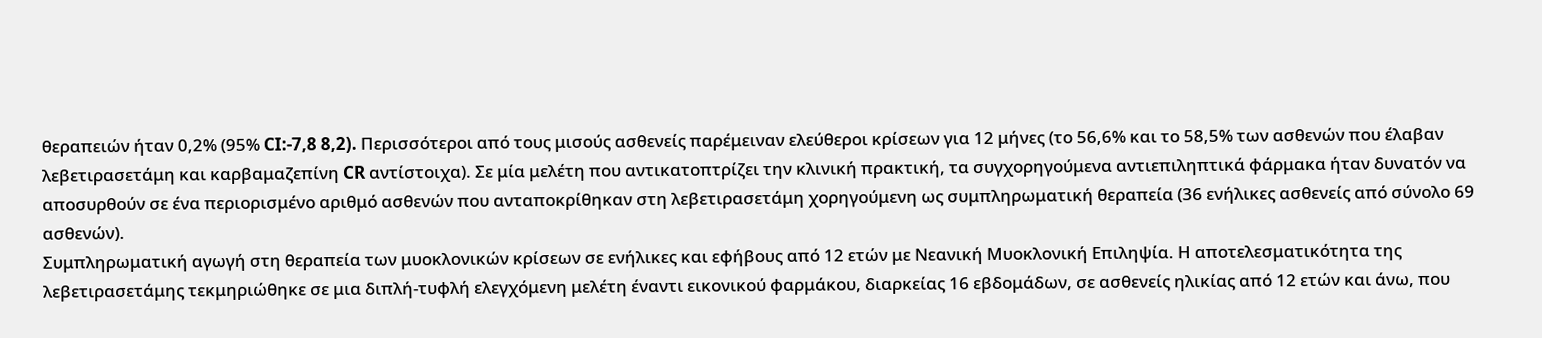θεραπειών ήταν 0,2% (95% CI:-7,8 8,2). Περισσότεροι από τους μισούς ασθενείς παρέμειναν ελεύθεροι κρίσεων για 12 μήνες (το 56,6% και το 58,5% των ασθενών που έλαβαν λεβετιρασετάμη και καρβαμαζεπίνη CR αντίστοιχα). Σε μία μελέτη που αντικατοπτρίζει την κλινική πρακτική, τα συγχορηγούμενα αντιεπιληπτικά φάρμακα ήταν δυνατόν να αποσυρθούν σε ένα περιορισμένο αριθμό ασθενών που ανταποκρίθηκαν στη λεβετιρασετάμη χορηγούμενη ως συμπληρωματική θεραπεία (36 ενήλικες ασθενείς από σύνολο 69 ασθενών).
Συμπληρωματική αγωγή στη θεραπεία των μυοκλονικών κρίσεων σε ενήλικες και εφήβους από 12 ετών με Νεανική Μυοκλονική Επιληψία. Η αποτελεσματικότητα της λεβετιρασετάμης τεκμηριώθηκε σε μια διπλή-τυφλή ελεγχόμενη μελέτη έναντι εικονικού φαρμάκου, διαρκείας 16 εβδομάδων, σε ασθενείς ηλικίας από 12 ετών και άνω, που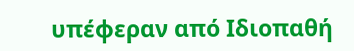υπέφεραν από Ιδιοπαθή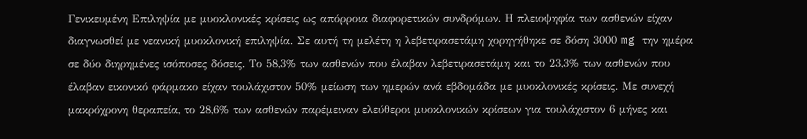Γενικευμένη Επιληψία με μυοκλονικές κρίσεις ως απόρροια διαφορετικών συνδρόμων. Η πλειοψηφία των ασθενών είχαν διαγνωσθεί με νεανική μυοκλονική επιληψία. Σε αυτή τη μελέτη η λεβετιρασετάμη χορηγήθηκε σε δόση 3000 mg την ημέρα σε δύο διηρημένες ισόποσες δόσεις. Το 58,3% των ασθενών που έλαβαν λεβετιρασετάμη και το 23,3% των ασθενών που έλαβαν εικονικό φάρμακο είχαν τουλάχιστον 50% μείωση των ημερών ανά εβδομάδα με μυοκλονικές κρίσεις. Με συνεχή μακρόχρονη θεραπεία, το 28,6% των ασθενών παρέμειναν ελεύθεροι μυοκλονικών κρίσεων για τουλάχιστον 6 μήνες και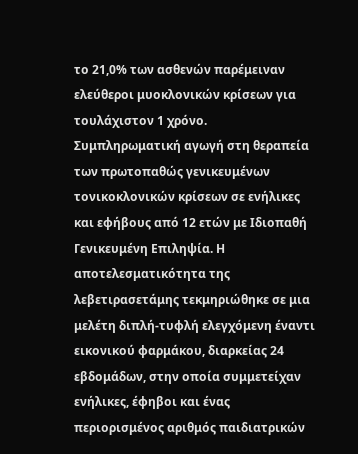το 21,0% των ασθενών παρέμειναν ελεύθεροι μυοκλονικών κρίσεων για τουλάχιστον 1 χρόνο.
Συμπληρωματική αγωγή στη θεραπεία των πρωτοπαθώς γενικευμένων τονικοκλονικών κρίσεων σε ενήλικες και εφήβους από 12 ετών με Ιδιοπαθή Γενικευμένη Επιληψία. Η αποτελεσματικότητα της λεβετιρασετάμης τεκμηριώθηκε σε μια μελέτη διπλή-τυφλή ελεγχόμενη έναντι εικονικού φαρμάκου, διαρκείας 24 εβδομάδων, στην οποία συμμετείχαν ενήλικες, έφηβοι και ένας περιορισμένος αριθμός παιδιατρικών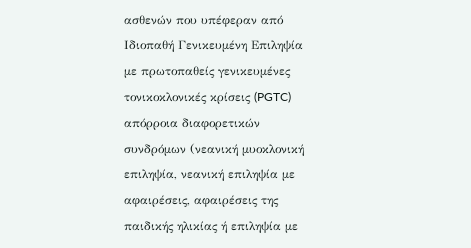ασθενών που υπέφεραν από Ιδιοπαθή Γενικευμένη Επιληψία με πρωτοπαθείς γενικευμένες τονικοκλονικές κρίσεις (PGTC) απόρροια διαφορετικών συνδρόμων (νεανική μυοκλονική επιληψία, νεανική επιληψία με αφαιρέσεις, αφαιρέσεις της παιδικής ηλικίας ή επιληψία με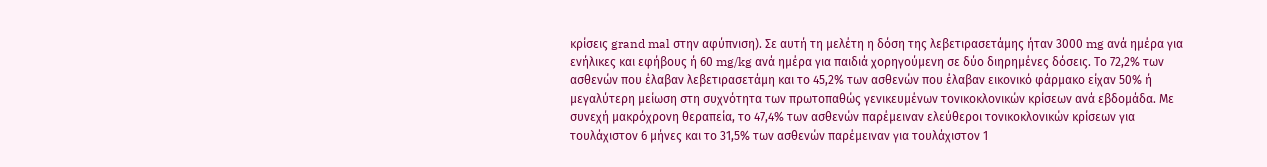κρίσεις grand mal στην αφύπνιση). Σε αυτή τη μελέτη η δόση της λεβετιρασετάμης ήταν 3000 mg ανά ημέρα για ενήλικες και εφήβους ή 60 mg/kg ανά ημέρα για παιδιά χορηγούμενη σε δύο διηρημένες δόσεις. Το 72,2% των ασθενών που έλαβαν λεβετιρασετάμη και το 45,2% των ασθενών που έλαβαν εικονικό φάρμακο είχαν 50% ή μεγαλύτερη μείωση στη συχνότητα των πρωτοπαθώς γενικευμένων τονικοκλονικών κρίσεων ανά εβδομάδα. Με συνεχή μακρόχρονη θεραπεία, το 47,4% των ασθενών παρέμειναν ελεύθεροι τονικοκλονικών κρίσεων για τουλάχιστον 6 μήνες και το 31,5% των ασθενών παρέμειναν για τουλάχιστον 1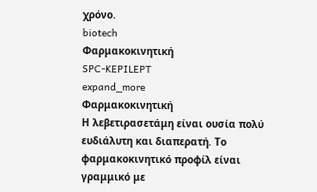χρόνο.
biotech
Φαρμακοκινητική
SPC-KEPILEPT
expand_more
Φαρμακοκινητική
Η λεβετιρασετάμη είναι ουσία πολύ ευδιάλυτη και διαπερατή. Το φαρμακοκινητικό προφίλ είναι γραμμικό με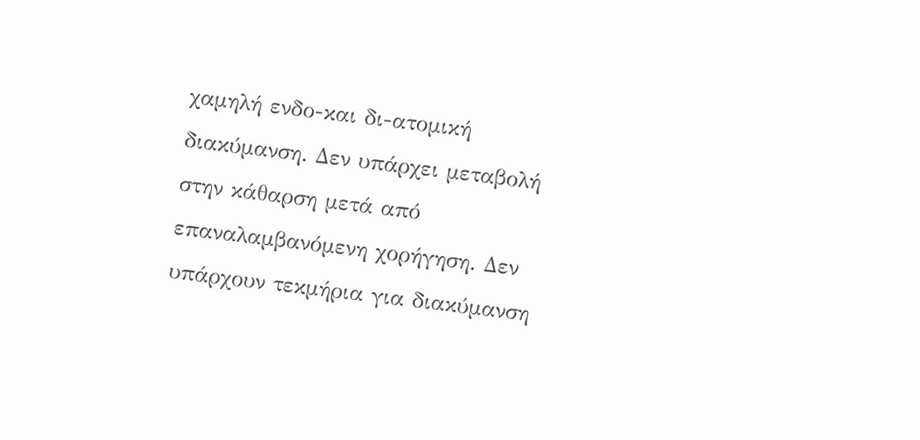χαμηλή ενδο-και δι-ατομική διακύμανση. Δεν υπάρχει μεταβολή στην κάθαρση μετά από επαναλαμβανόμενη χορήγηση. Δεν υπάρχουν τεκμήρια για διακύμανση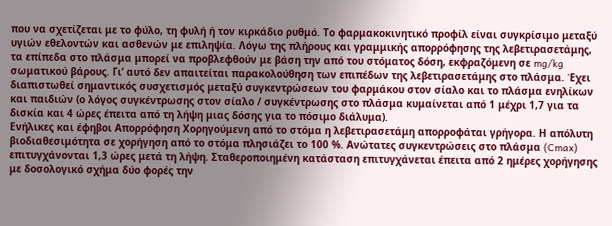που να σχετίζεται με το φύλο, τη φυλή ή τον κιρκάδιο ρυθμό. Το φαρμακοκινητικό προφίλ είναι συγκρίσιμο μεταξύ υγιών εθελοντών και ασθενών με επιληψία. Λόγω της πλήρους και γραμμικής απορρόφησης της λεβετιρασετάμης, τα επίπεδα στο πλάσμα μπορεί να προβλεφθούν με βάση την από του στόματος δόση, εκφραζόμενη σε mg/kg σωματικού βάρους. Γι’ αυτό δεν απαιτείται παρακολούθηση των επιπέδων της λεβετιρασετάμης στο πλάσμα. Έχει διαπιστωθεί σημαντικός συσχετισμός μεταξύ συγκεντρώσεων του φαρμάκου στον σίαλο και το πλάσμα ενηλίκων και παιδιών (ο λόγος συγκέντρωσης στον σίαλο / συγκέντρωσης στο πλάσμα κυμαίνεται από 1 μέχρι 1,7 για τα δισκία και 4 ώρες έπειτα από τη λήψη μιας δόσης για το πόσιμο διάλυμα).
Ενήλικες και έφηβοι Απορρόφηση Χορηγούμενη από το στόμα η λεβετιρασετάμη απορροφάται γρήγορα. Η απόλυτη βιοδιαθεσιμότητα σε χορήγηση από το στόμα πλησιάζει το 100 %. Ανώτατες συγκεντρώσεις στο πλάσμα (Cmax) επιτυγχάνονται 1,3 ώρες μετά τη λήψη. Σταθεροποιημένη κατάσταση επιτυγχάνεται έπειτα από 2 ημέρες χορήγησης με δοσολογικό σχήμα δύο φορές την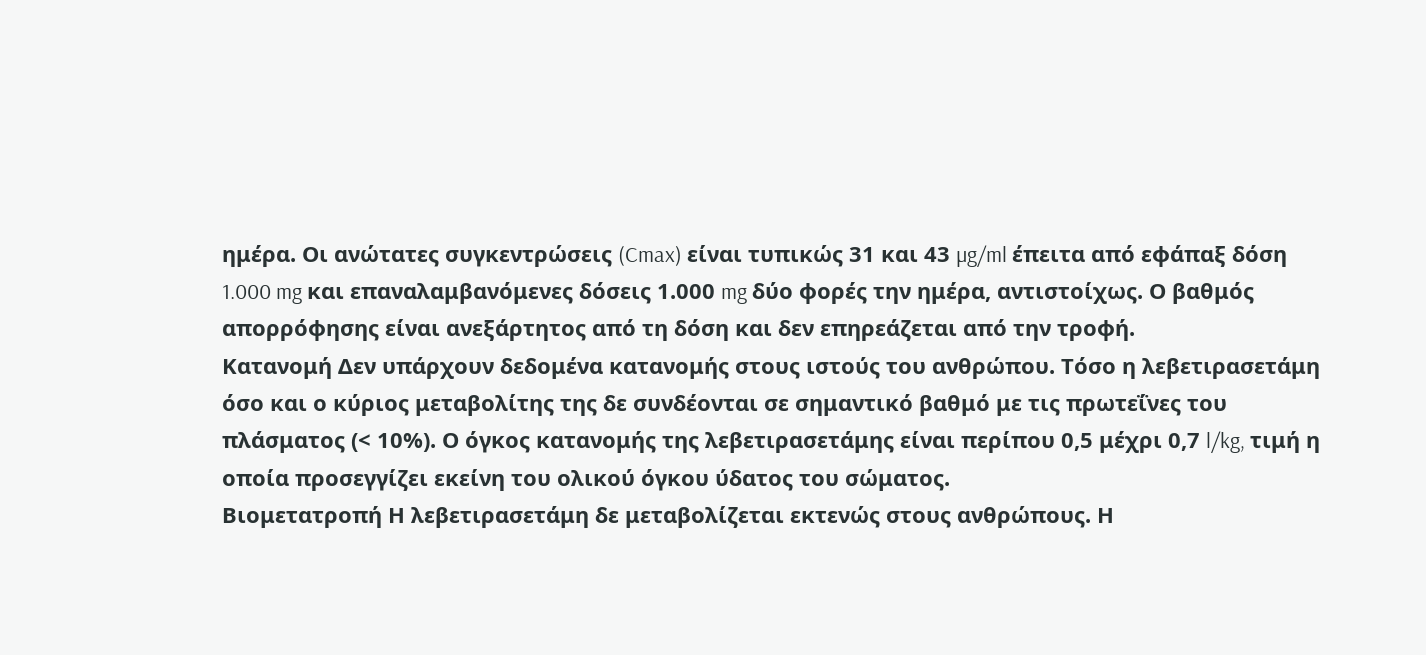ημέρα. Οι ανώτατες συγκεντρώσεις (Cmax) είναι τυπικώς 31 και 43 µg/ml έπειτα από εφάπαξ δόση 1.000 mg και επαναλαμβανόμενες δόσεις 1.000 mg δύο φορές την ημέρα, αντιστοίχως. Ο βαθμός απορρόφησης είναι ανεξάρτητος από τη δόση και δεν επηρεάζεται από την τροφή.
Κατανομή Δεν υπάρχουν δεδομένα κατανομής στους ιστούς του ανθρώπου. Τόσο η λεβετιρασετάμη όσο και ο κύριος μεταβολίτης της δε συνδέονται σε σημαντικό βαθμό με τις πρωτεΐνες του πλάσματος (< 10%). Ο όγκος κατανομής της λεβετιρασετάμης είναι περίπου 0,5 μέχρι 0,7 l/kg, τιμή η οποία προσεγγίζει εκείνη του ολικού όγκου ύδατος του σώματος.
Βιομετατροπή Η λεβετιρασετάμη δε μεταβολίζεται εκτενώς στους ανθρώπους. Η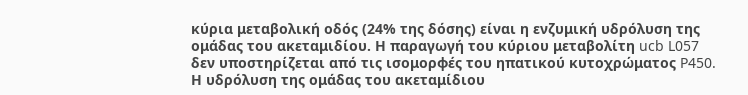κύρια μεταβολική οδός (24% της δόσης) είναι η ενζυμική υδρόλυση της ομάδας του ακεταμιδίου. Η παραγωγή του κύριου μεταβολίτη ucb L057 δεν υποστηρίζεται από τις ισομορφές του ηπατικού κυτοχρώματος P450. Η υδρόλυση της ομάδας του ακεταμίδιου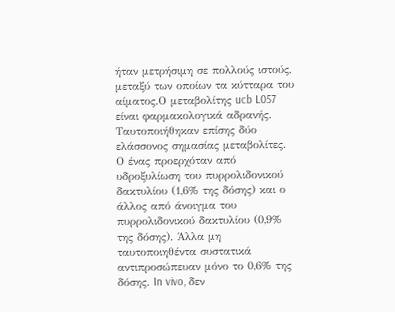ήταν μετρήσιμη σε πολλούς ιστούς, μεταξύ των οποίων τα κύτταρα του αίματος.Ο μεταβολίτης ucb L057 είναι φαρμακολογικά αδρανής. Ταυτοποιήθηκαν επίσης δύο ελάσσονος σημασίας μεταβολίτες. Ο ένας προερχόταν από υδροξυλίωση του πυρρολιδονικού δακτυλίου (1,6% της δόσης) και ο άλλος από άνοιγμα του πυρρολιδονικού δακτυλίου (0,9% της δόσης). Άλλα μη ταυτοποιηθέντα συστατικά αντιπροσώπευαν μόνο το 0,6% της δόσης. In vivo, δεν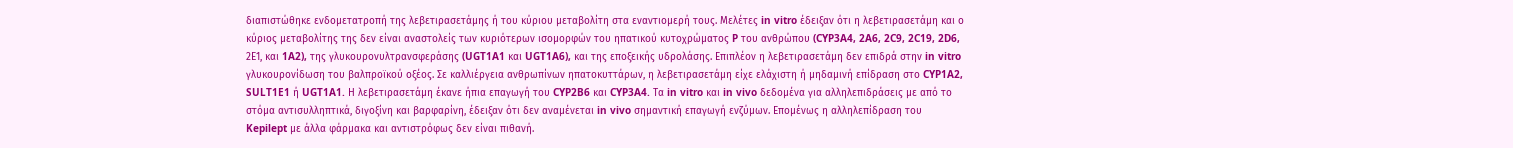διαπιστώθηκε ενδομετατροπή της λεβετιρασετάμης ή του κύριου μεταβολίτη στα εναντιομερή τους. Μελέτες in vitro έδειξαν ότι η λεβετιρασετάμη και ο κύριος μεταβολίτης της δεν είναι αναστολείς των κυριότερων ισομορφών του ηπατικού κυτοχρώματος P του ανθρώπου (CYP3A4, 2A6, 2C9, 2C19, 2D6, 2Ε1, και 1A2), της γλυκουρονυλτρανσφεράσης (UGT1A1 και UGT1A6), και της εποξεικής υδρολάσης. Επιπλέον η λεβετιρασετάμη δεν επιδρά στην in vitro γλυκουρονίδωση του βαλπροϊκού οξέος. Σε καλλιέργεια ανθρωπίνων ηπατοκυττάρων, η λεβετιρασετάμη είχε ελάχιστη ή μηδαμινή επίδραση στο CYP1A2, SULT1E1 ή UGT1A1. Η λεβετιρασετάμη έκανε ήπια επαγωγή του CYP2B6 και CYP3A4. Τα in vitro και in vivo δεδομένα για αλληλεπιδράσεις με από το στόμα αντισυλληπτικά, διγοξίνη και βαρφαρίνη, έδειξαν ότι δεν αναμένεται in vivo σημαντική επαγωγή ενζύμων. Επομένως η αλληλεπίδραση του Kepilept με άλλα φάρμακα και αντιστρόφως δεν είναι πιθανή.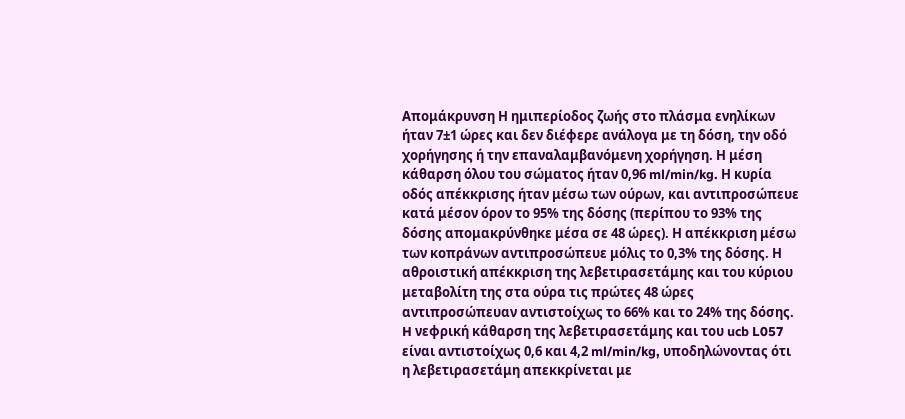Απομάκρυνση Η ημιπερίοδος ζωής στο πλάσμα ενηλίκων ήταν 7±1 ώρες και δεν διέφερε ανάλογα με τη δόση, την οδό χορήγησης ή την επαναλαμβανόμενη χορήγηση. Η μέση κάθαρση όλου του σώματος ήταν 0,96 ml/min/kg. Η κυρία οδός απέκκρισης ήταν μέσω των ούρων, και αντιπροσώπευε κατά μέσον όρον το 95% της δόσης (περίπου το 93% της δόσης απομακρύνθηκε μέσα σε 48 ώρες). Η απέκκριση μέσω των κοπράνων αντιπροσώπευε μόλις το 0,3% της δόσης. Η αθροιστική απέκκριση της λεβετιρασετάμης και του κύριου μεταβολίτη της στα ούρα τις πρώτες 48 ώρες αντιπροσώπευαν αντιστοίχως το 66% και το 24% της δόσης. H νεφρική κάθαρση της λεβετιρασετάμης και του ucb L057 είναι αντιστοίχως 0,6 και 4,2 ml/min/kg, υποδηλώνοντας ότι η λεβετιρασετάμη απεκκρίνεται με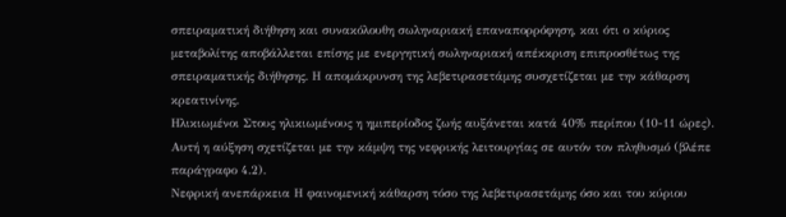σπειραματική διήθηση και συνακόλουθη σωληναριακή επαναπορρόφηση, και ότι ο κύριος μεταβολίτης αποβάλλεται επίσης με ενεργητική σωληναριακή απέκκριση επιπροσθέτως της σπειραματικής διήθησης. Η απομάκρυνση της λεβετιρασετάμης συσχετίζεται με την κάθαρση κρεατινίνης.
Ηλικιωμένοι Στους ηλικιωμένους η ημιπερίοδος ζωής αυξάνεται κατά 40% περίπου (10-11 ώρες). Αυτή η αύξηση σχετίζεται με την κάμψη της νεφρικής λειτουργίας σε αυτόν τον πληθυσμό (βλέπε παράγραφο 4.2).
Νεφρική ανεπάρκεια Η φαινομενική κάθαρση τόσο της λεβετιρασετάμης όσο και του κύριου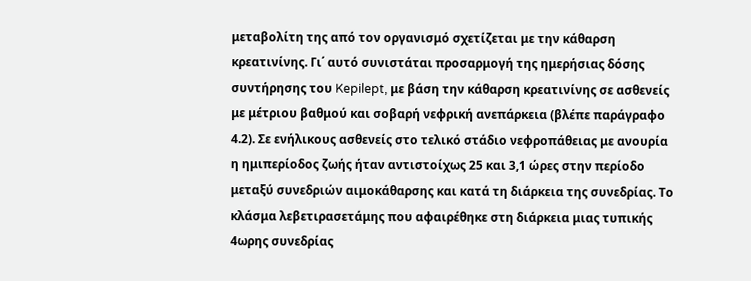μεταβολίτη της από τον οργανισμό σχετίζεται με την κάθαρση κρεατινίνης. Γι΄ αυτό συνιστάται προσαρμογή της ημερήσιας δόσης συντήρησης του Kepilept, με βάση την κάθαρση κρεατινίνης σε ασθενείς με μέτριου βαθμού και σοβαρή νεφρική ανεπάρκεια (βλέπε παράγραφο 4.2). Σε ενήλικους ασθενείς στο τελικό στάδιο νεφροπάθειας με ανουρία η ημιπερίοδος ζωής ήταν αντιστοίχως 25 και 3,1 ώρες στην περίοδο μεταξύ συνεδριών αιμοκάθαρσης και κατά τη διάρκεια της συνεδρίας. Το κλάσμα λεβετιρασετάμης που αφαιρέθηκε στη διάρκεια μιας τυπικής 4ωρης συνεδρίας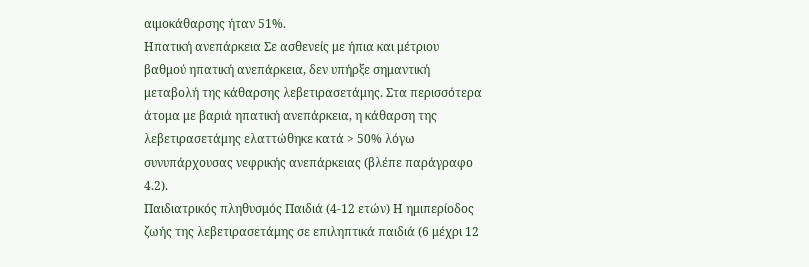αιμοκάθαρσης ήταν 51%.
Ηπατική ανεπάρκεια Σε ασθενείς με ήπια και μέτριου βαθμού ηπατική ανεπάρκεια, δεν υπήρξε σημαντική μεταβολή της κάθαρσης λεβετιρασετάμης. Στα περισσότερα άτομα με βαριά ηπατική ανεπάρκεια, η κάθαρση της λεβετιρασετάμης ελαττώθηκε κατά > 50% λόγω συνυπάρχουσας νεφρικής ανεπάρκειας (βλέπε παράγραφο 4.2).
Παιδιατρικός πληθυσμός Παιδιά (4-12 ετών) Η ημιπερίοδος ζωής της λεβετιρασετάμης σε επιληπτικά παιδιά (6 μέχρι 12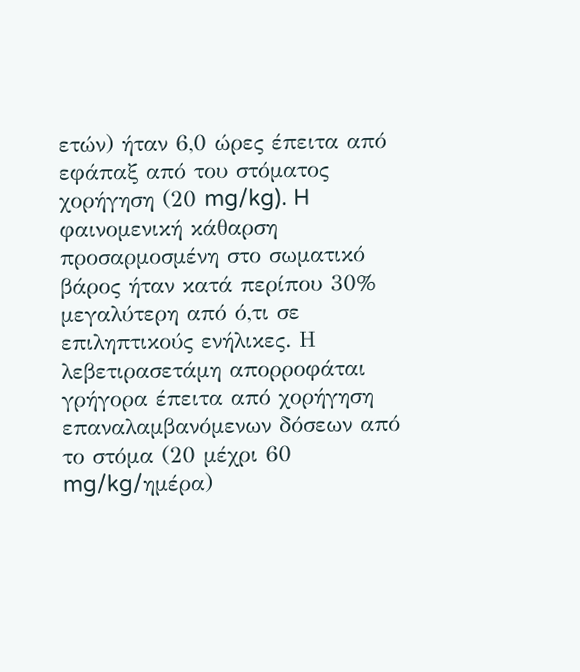ετών) ήταν 6,0 ώρες έπειτα από εφάπαξ από του στόματος χορήγηση (20 mg/kg). H φαινομενική κάθαρση προσαρμοσμένη στο σωματικό βάρος ήταν κατά περίπου 30% μεγαλύτερη από ό,τι σε επιληπτικούς ενήλικες. Η λεβετιρασετάμη απορροφάται γρήγορα έπειτα από χορήγηση επαναλαμβανόμενων δόσεων από το στόμα (20 μέχρι 60 mg/kg/ημέρα)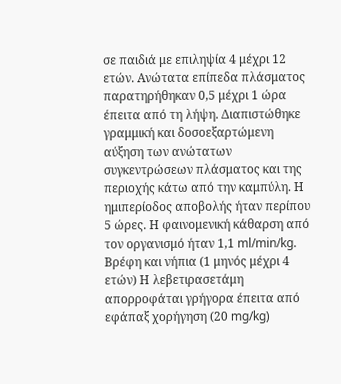σε παιδιά με επιληψία 4 μέχρι 12 ετών. Ανώτατα επίπεδα πλάσματος παρατηρήθηκαν 0,5 μέχρι 1 ώρα έπειτα από τη λήψη. Διαπιστώθηκε γραμμική και δοσοεξαρτώμενη αύξηση των ανώτατων συγκεντρώσεων πλάσματος και της περιοχής κάτω από την καμπύλη. Η ημιπερίοδος αποβολής ήταν περίπου 5 ώρες. Η φαινομενική κάθαρση από τον οργανισμό ήταν 1,1 ml/min/kg.
Βρέφη και νήπια (1 μηνός μέχρι 4 ετών) Η λεβετιρασετάμη απορροφάται γρήγορα έπειτα από εφάπαξ χορήγηση (20 mg/kg)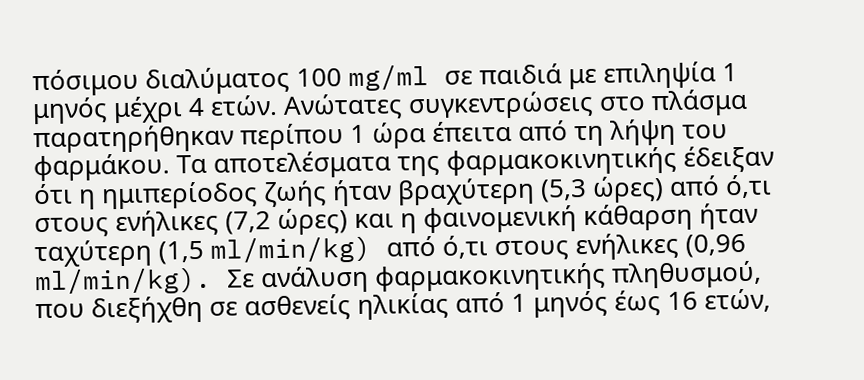πόσιμου διαλύματος 100 mg/ml σε παιδιά με επιληψία 1 μηνός μέχρι 4 ετών. Ανώτατες συγκεντρώσεις στο πλάσμα παρατηρήθηκαν περίπου 1 ώρα έπειτα από τη λήψη του φαρμάκου. Τα αποτελέσματα της φαρμακοκινητικής έδειξαν ότι η ημιπερίοδος ζωής ήταν βραχύτερη (5,3 ώρες) από ό,τι στους ενήλικες (7,2 ώρες) και η φαινομενική κάθαρση ήταν ταχύτερη (1,5 ml/min/kg) από ό,τι στους ενήλικες (0,96 ml/min/kg). Σε ανάλυση φαρμακοκινητικής πληθυσμού, που διεξήχθη σε ασθενείς ηλικίας από 1 μηνός έως 16 ετών,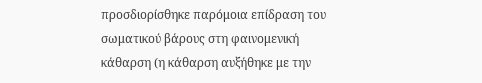προσδιορίσθηκε παρόμοια επίδραση του σωματικού βάρους στη φαινομενική κάθαρση (η κάθαρση αυξήθηκε με την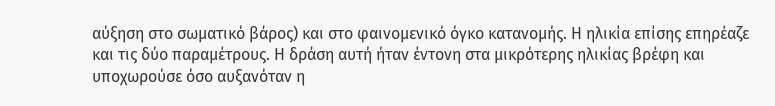αύξηση στο σωματικό βάρος) και στο φαινομενικό όγκο κατανομής. Η ηλικία επίσης επηρέαζε και τις δύο παραμέτρους. Η δράση αυτή ήταν έντονη στα μικρότερης ηλικίας βρέφη και υποχωρούσε όσο αυξανόταν η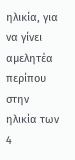ηλικία, για να γίνει αμελητέα περίπου στην ηλικία των 4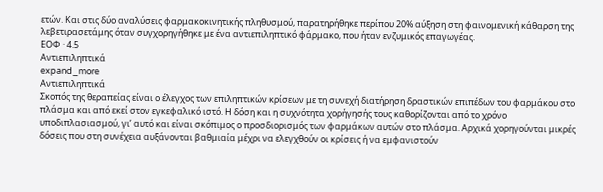ετών. Και στις δύο αναλύσεις φαρμακοκινητικής πληθυσμού, παρατηρήθηκε περίπου 20% αύξηση στη φαινομενική κάθαρση της λεβετιρασετάμης όταν συγχορηγήθηκε με ένα αντιεπιληπτικό φάρμακο, που ήταν ενζυμικός επαγωγέας.
ΕΟΦ · 4.5
Aντιεπιληπτικά
expand_more
Aντιεπιληπτικά
Σκοπός της θεραπείας είναι ο έλεγχος των επιληπτικών κρίσεων με τη συνεχή διατήρηση δραστικών επιπέδων του φαρμάκου στο πλάσμα και από εκεί στον εγκεφαλικό ιστό. H δόση και η συχνότητα χορήγησής τους καθορίζονται από το χρόνο υποδιπλασιασμού, γι’ αυτό και είναι σκόπιμος ο προσδιορισμός των φαρμάκων αυτών στο πλάσμα. Aρχικά χορηγούνται μικρές δόσεις που στη συνέχεια αυξάνονται βαθμιαία μέχρι να ελεγχθούν οι κρίσεις ή να εμφανιστούν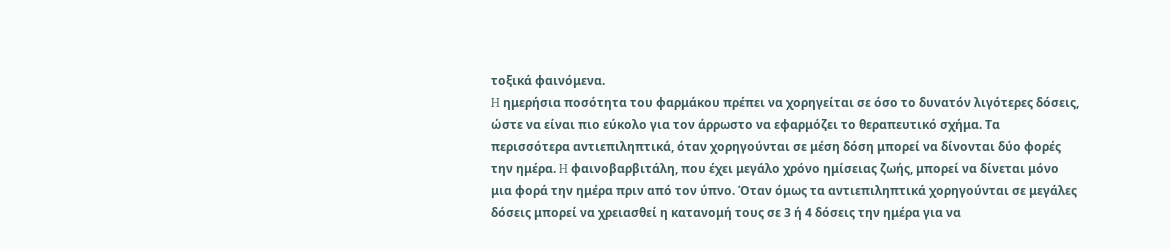τοξικά φαινόμενα.
H ημερήσια ποσότητα του φαρμάκου πρέπει να χορηγείται σε όσο το δυνατόν λιγότερες δόσεις, ώστε να είναι πιο εύκολο για τον άρρωστο να εφαρμόζει το θεραπευτικό σχήμα. Tα περισσότερα αντιεπιληπτικά, όταν χορηγούνται σε μέση δόση μπορεί να δίνονται δύο φορές την ημέρα. H φαινοβαρβιτάλη, που έχει μεγάλο χρόνο ημίσειας ζωής, μπορεί να δίνεται μόνο μια φορά την ημέρα πριν από τον ύπνο. Όταν όμως τα αντιεπιληπτικά χορηγούνται σε μεγάλες δόσεις μπορεί να χρειασθεί η κατανομή τους σε 3 ή 4 δόσεις την ημέρα για να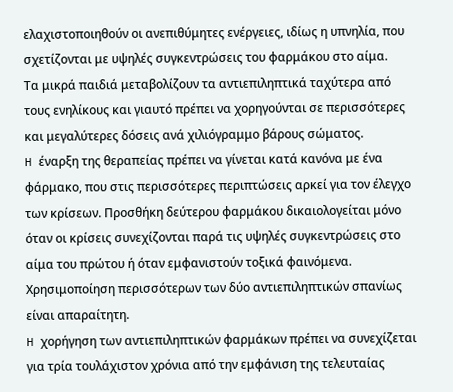ελαχιστοποιηθούν οι ανεπιθύμητες ενέργειες, ιδίως η υπνηλία, που σχετίζονται με υψηλές συγκεντρώσεις του φαρμάκου στο αίμα.
Tα μικρά παιδιά μεταβολίζουν τα αντιεπιληπτικά ταχύτερα από τους ενηλίκους και γιαυτό πρέπει να χορηγούνται σε περισσότερες και μεγαλύτερες δόσεις ανά χιλιόγραμμο βάρους σώματος.
H έναρξη της θεραπείας πρέπει να γίνεται κατά κανόνα με ένα φάρμακο, που στις περισσότερες περιπτώσεις αρκεί για τον έλεγχο των κρίσεων. Προσθήκη δεύτερου φαρμάκου δικαιολογείται μόνο όταν οι κρίσεις συνεχίζονται παρά τις υψηλές συγκεντρώσεις στο αίμα του πρώτου ή όταν εμφανιστούν τοξικά φαινόμενα. Xρησιμοποίηση περισσότερων των δύο αντιεπιληπτικών σπανίως είναι απαραίτητη.
H χορήγηση των αντιεπιληπτικών φαρμάκων πρέπει να συνεχίζεται για τρία τουλάχιστον χρόνια από την εμφάνιση της τελευταίας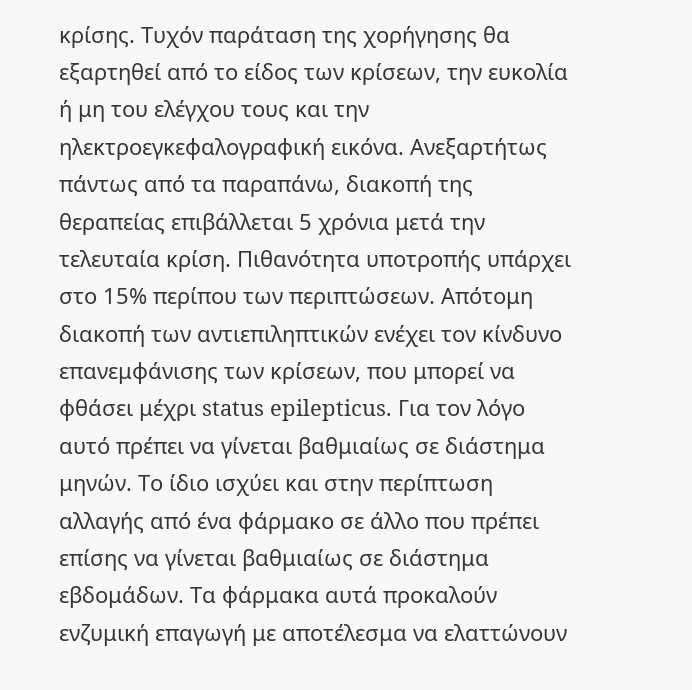κρίσης. Tυχόν παράταση της χορήγησης θα εξαρτηθεί από το είδος των κρίσεων, την ευκολία ή μη του ελέγχου τους και την ηλεκτροεγκεφαλογραφική εικόνα. Aνεξαρτήτως πάντως από τα παραπάνω, διακοπή της θεραπείας επιβάλλεται 5 χρόνια μετά την τελευταία κρίση. Πιθανότητα υποτροπής υπάρχει στο 15% περίπου των περιπτώσεων. Aπότομη διακοπή των αντιεπιληπτικών ενέχει τον κίνδυνο επανεμφάνισης των κρίσεων, που μπορεί να φθάσει μέχρι status epilepticus. Για τον λόγο αυτό πρέπει να γίνεται βαθμιαίως σε διάστημα μηνών. Tο ίδιο ισχύει και στην περίπτωση αλλαγής από ένα φάρμακο σε άλλο που πρέπει επίσης να γίνεται βαθμιαίως σε διάστημα εβδομάδων. Tα φάρμακα αυτά προκαλούν ενζυμική επαγωγή με αποτέλεσμα να ελαττώνουν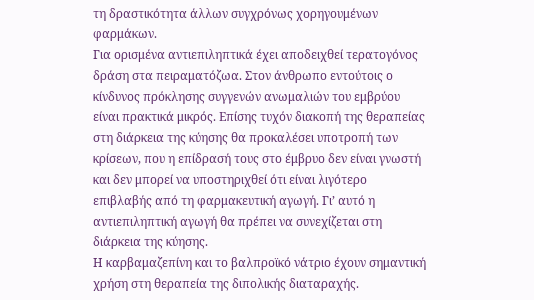τη δραστικότητα άλλων συγχρόνως χορηγουμένων φαρμάκων.
Για ορισμένα αντιεπιληπτικά έχει αποδειχθεί τερατογόνος δράση στα πειραματόζωα. Στον άνθρωπο εντούτοις ο κίνδυνος πρόκλησης συγγενών ανωμαλιών του εμβρύου είναι πρακτικά μικρός. Eπίσης τυχόν διακοπή της θεραπείας στη διάρκεια της κύησης θα προκαλέσει υποτροπή των κρίσεων, που η επίδρασή τους στο έμβρυο δεν είναι γνωστή και δεν μπορεί να υποστηριχθεί ότι είναι λιγότερο επιβλαβής από τη φαρμακευτική αγωγή. Γι’ αυτό η αντιεπιληπτική αγωγή θα πρέπει να συνεχίζεται στη διάρκεια της κύησης.
Η καρβαμαζεπίνη και το βαλπροϊκό νάτριο έχουν σημαντική χρήση στη θεραπεία της διπολικής διαταραχής.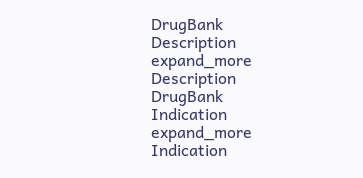DrugBank
Description
expand_more
Description
DrugBank
Indication
expand_more
Indication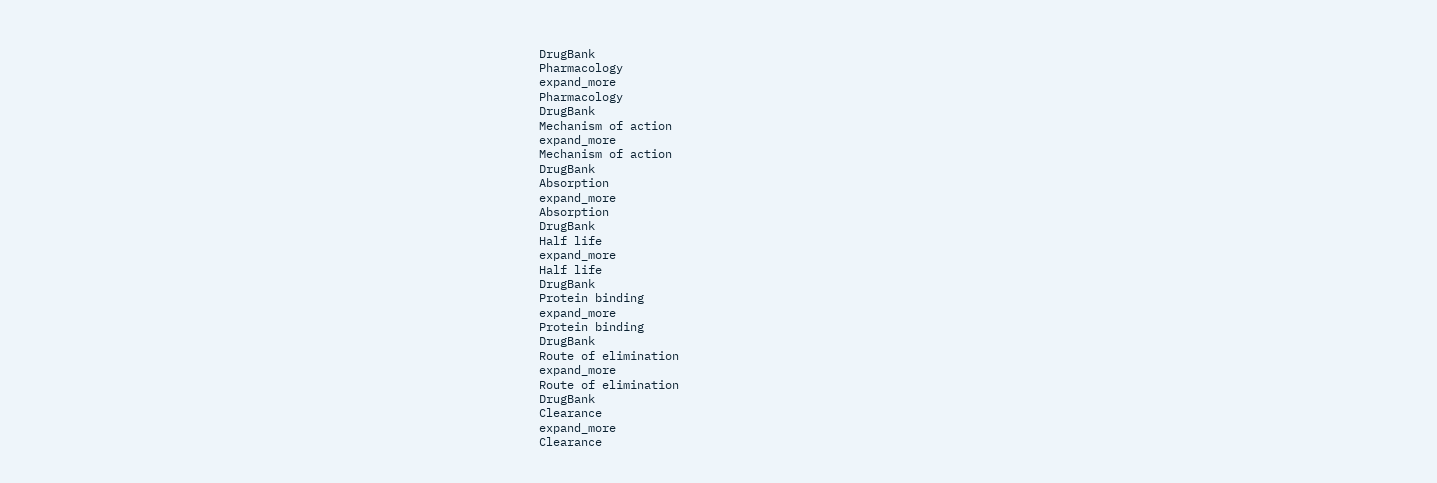DrugBank
Pharmacology
expand_more
Pharmacology
DrugBank
Mechanism of action
expand_more
Mechanism of action
DrugBank
Absorption
expand_more
Absorption
DrugBank
Half life
expand_more
Half life
DrugBank
Protein binding
expand_more
Protein binding
DrugBank
Route of elimination
expand_more
Route of elimination
DrugBank
Clearance
expand_more
Clearance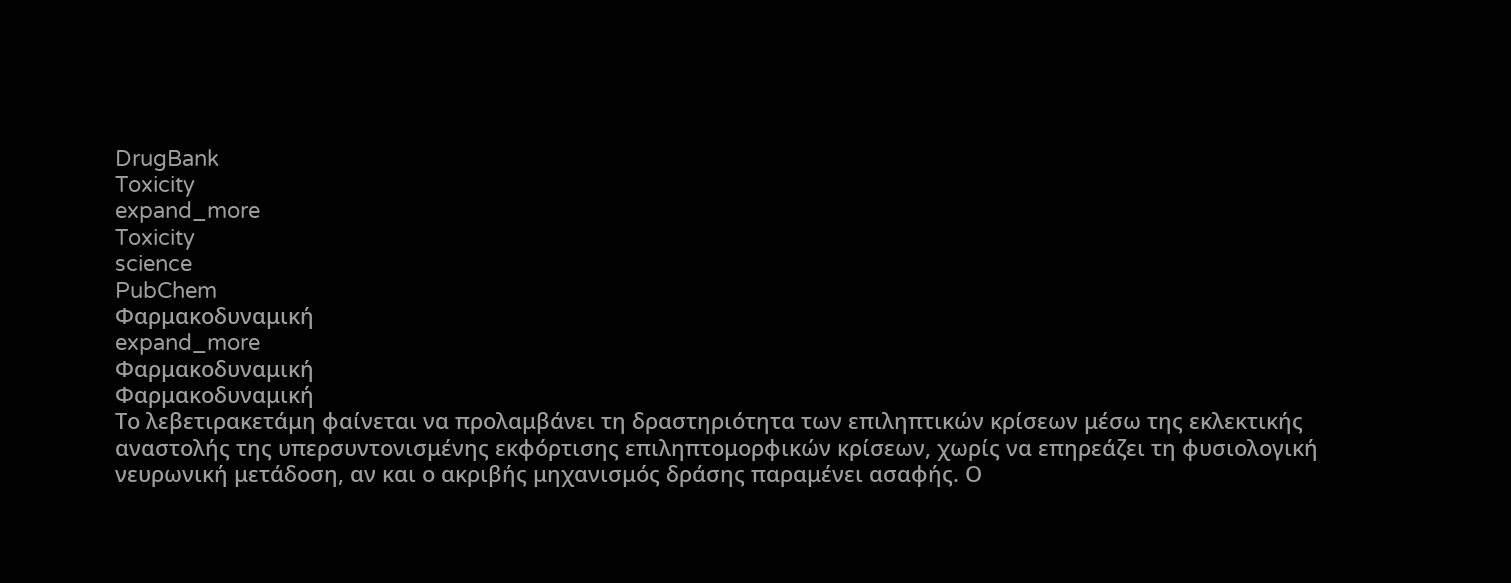DrugBank
Toxicity
expand_more
Toxicity
science
PubChem
Φαρμακοδυναμική
expand_more
Φαρμακοδυναμική
Φαρμακοδυναμική
Το λεβετιρακετάμη φαίνεται να προλαμβάνει τη δραστηριότητα των επιληπτικών κρίσεων μέσω της εκλεκτικής αναστολής της υπερσυντονισμένης εκφόρτισης επιληπτομορφικών κρίσεων, χωρίς να επηρεάζει τη φυσιολογική νευρωνική μετάδοση, αν και ο ακριβής μηχανισμός δράσης παραμένει ασαφής. Ο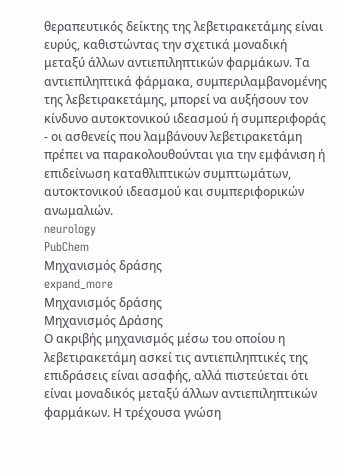θεραπευτικός δείκτης της λεβετιρακετάμης είναι ευρύς, καθιστώντας την σχετικά μοναδική μεταξύ άλλων αντιεπιληπτικών φαρμάκων. Τα αντιεπιληπτικά φάρμακα, συμπεριλαμβανομένης της λεβετιρακετάμης, μπορεί να αυξήσουν τον κίνδυνο αυτοκτονικού ιδεασμού ή συμπεριφοράς - οι ασθενείς που λαμβάνουν λεβετιρακετάμη πρέπει να παρακολουθούνται για την εμφάνιση ή επιδείνωση καταθλιπτικών συμπτωμάτων, αυτοκτονικού ιδεασμού και συμπεριφορικών ανωμαλιών.
neurology
PubChem
Μηχανισμός δράσης
expand_more
Μηχανισμός δράσης
Μηχανισμός Δράσης
Ο ακριβής μηχανισμός μέσω του οποίου η λεβετιρακετάμη ασκεί τις αντιεπιληπτικές της επιδράσεις είναι ασαφής, αλλά πιστεύεται ότι είναι μοναδικός μεταξύ άλλων αντιεπιληπτικών φαρμάκων. Η τρέχουσα γνώση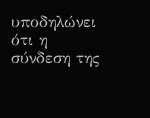υποδηλώνει ότι η σύνδεση της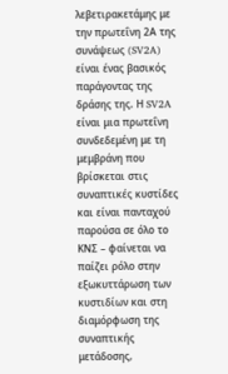λεβετιρακετάμης με την πρωτεΐνη 2Α της συνάψεως (SV2A) είναι ένας βασικός παράγοντας της δράσης της. Η SV2A είναι μια πρωτεΐνη συνδεδεμένη με τη μεμβράνη που βρίσκεται στις συναπτικές κυστίδες και είναι πανταχού παρούσα σε όλο το ΚΝΣ – φαίνεται να παίζει ρόλο στην εξωκυττάρωση των κυστιδίων και στη διαμόρφωση της συναπτικής μετάδοσης,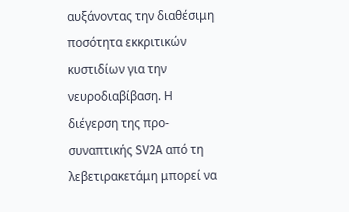αυξάνοντας την διαθέσιμη ποσότητα εκκριτικών κυστιδίων για την νευροδιαβίβαση. Η διέγερση της προ-συναπτικής SV2A από τη λεβετιρακετάμη μπορεί να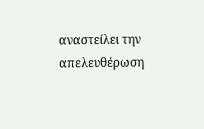αναστείλει την απελευθέρωση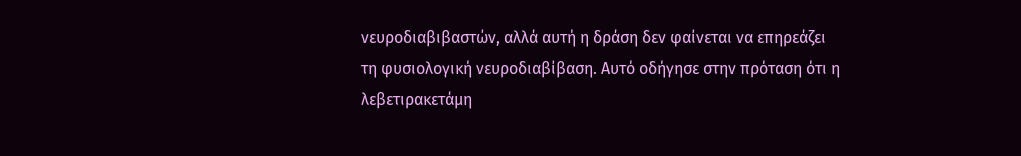νευροδιαβιβαστών, αλλά αυτή η δράση δεν φαίνεται να επηρεάζει τη φυσιολογική νευροδιαβίβαση. Αυτό οδήγησε στην πρόταση ότι η λεβετιρακετάμη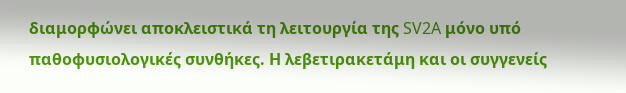διαμορφώνει αποκλειστικά τη λειτουργία της SV2A μόνο υπό παθοφυσιολογικές συνθήκες. Η λεβετιρακετάμη και οι συγγενείς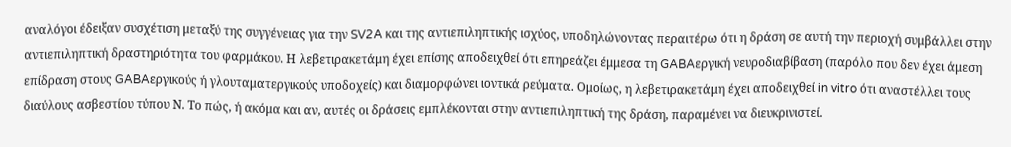αναλόγοι έδειξαν συσχέτιση μεταξύ της συγγένειας για την SV2A και της αντιεπιληπτικής ισχύος, υποδηλώνοντας περαιτέρω ότι η δράση σε αυτή την περιοχή συμβάλλει στην αντιεπιληπτική δραστηριότητα του φαρμάκου. Η λεβετιρακετάμη έχει επίσης αποδειχθεί ότι επηρεάζει έμμεσα τη GABAεργική νευροδιαβίβαση (παρόλο που δεν έχει άμεση επίδραση στους GABAεργικούς ή γλουταματεργικούς υποδοχείς) και διαμορφώνει ιοντικά ρεύματα. Ομοίως, η λεβετιρακετάμη έχει αποδειχθεί in vitro ότι αναστέλλει τους διαύλους ασβεστίου τύπου Ν. Το πώς, ή ακόμα και αν, αυτές οι δράσεις εμπλέκονται στην αντιεπιληπτική της δράση, παραμένει να διευκρινιστεί.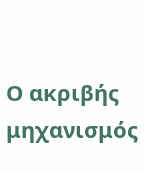Ο ακριβής μηχανισμός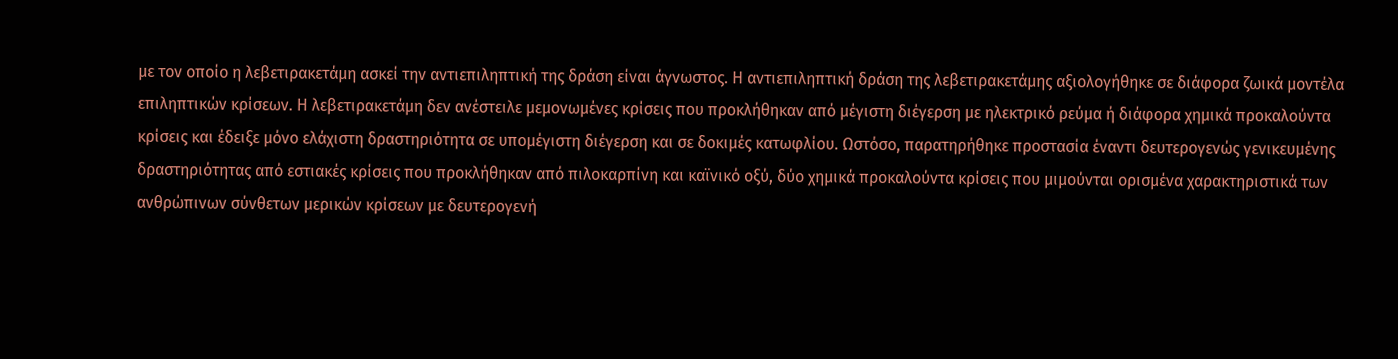με τον οποίο η λεβετιρακετάμη ασκεί την αντιεπιληπτική της δράση είναι άγνωστος. Η αντιεπιληπτική δράση της λεβετιρακετάμης αξιολογήθηκε σε διάφορα ζωικά μοντέλα επιληπτικών κρίσεων. Η λεβετιρακετάμη δεν ανέστειλε μεμονωμένες κρίσεις που προκλήθηκαν από μέγιστη διέγερση με ηλεκτρικό ρεύμα ή διάφορα χημικά προκαλούντα κρίσεις και έδειξε μόνο ελάχιστη δραστηριότητα σε υπομέγιστη διέγερση και σε δοκιμές κατωφλίου. Ωστόσο, παρατηρήθηκε προστασία έναντι δευτερογενώς γενικευμένης δραστηριότητας από εστιακές κρίσεις που προκλήθηκαν από πιλοκαρπίνη και καϊνικό οξύ, δύο χημικά προκαλούντα κρίσεις που μιμούνται ορισμένα χαρακτηριστικά των ανθρώπινων σύνθετων μερικών κρίσεων με δευτερογενή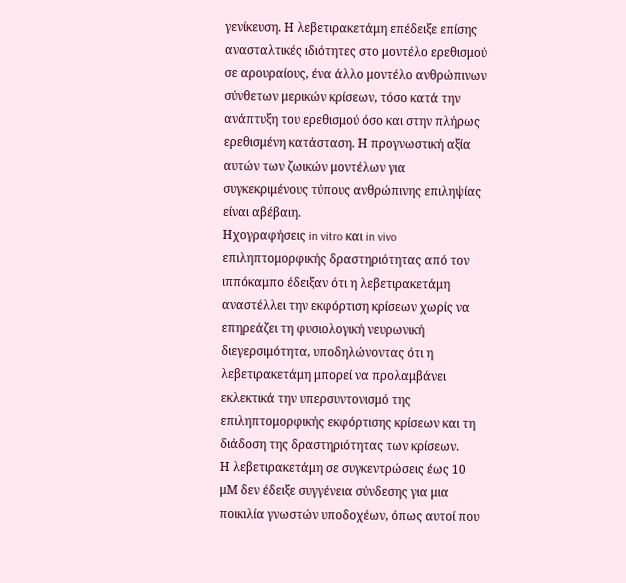γενίκευση. Η λεβετιρακετάμη επέδειξε επίσης ανασταλτικές ιδιότητες στο μοντέλο ερεθισμού σε αρουραίους, ένα άλλο μοντέλο ανθρώπινων σύνθετων μερικών κρίσεων, τόσο κατά την ανάπτυξη του ερεθισμού όσο και στην πλήρως ερεθισμένη κατάσταση. Η προγνωστική αξία αυτών των ζωικών μοντέλων για συγκεκριμένους τύπους ανθρώπινης επιληψίας είναι αβέβαιη.
Ηχογραφήσεις in vitro και in vivo επιληπτομορφικής δραστηριότητας από τον ιππόκαμπο έδειξαν ότι η λεβετιρακετάμη αναστέλλει την εκφόρτιση κρίσεων χωρίς να επηρεάζει τη φυσιολογική νευρωνική διεγερσιμότητα, υποδηλώνοντας ότι η λεβετιρακετάμη μπορεί να προλαμβάνει εκλεκτικά την υπερσυντονισμό της επιληπτομορφικής εκφόρτισης κρίσεων και τη διάδοση της δραστηριότητας των κρίσεων.
Η λεβετιρακετάμη σε συγκεντρώσεις έως 10 μM δεν έδειξε συγγένεια σύνδεσης για μια ποικιλία γνωστών υποδοχέων, όπως αυτοί που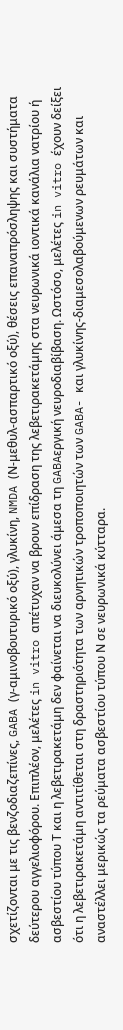σχετίζονται με τις βενζοδιαζεπίνες, GABA (γ-αμινοβουτυρικό οξύ), γλυκίνη, NMDA (Ν-μεθυλ-ασπαρτικό οξύ), θέσεις επαναπρόσληψης και συστήματα δεύτερου αγγελιοφόρου. Επιπλέον, μελέτες in vitro απέτυχαν να βρουν επίδραση της λεβετιρακετάμης στα νευρωνικά ιοντικά κανάλια νατρίου ή ασβεστίου τύπου Τ και η λεβετιρακετάμη δεν φαίνεται να διευκολύνει άμεσα τη GABAεργική νευροδιαβίβαση. Ωστόσο, μελέτες in vitro έχουν δείξει ότι η λεβετιρακετάμη αντιτίθεται στη δραστηριότητα των αρνητικών τροποποιητών των GABA- και γλυκίνης-διαμεσολαβούμενων ρευμάτων και αναστέλλει μερικώς τα ρεύματα ασβεστίου τύπου Ν σε νευρωνικά κύτταρα.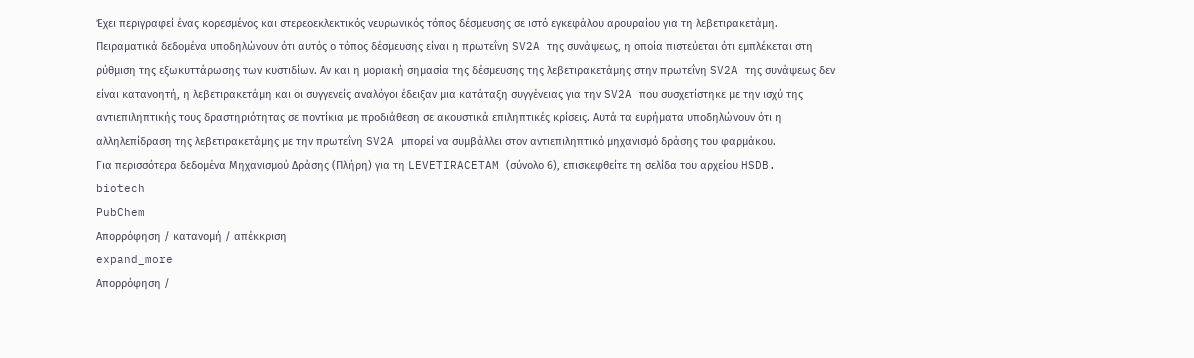Έχει περιγραφεί ένας κορεσμένος και στερεοεκλεκτικός νευρωνικός τόπος δέσμευσης σε ιστό εγκεφάλου αρουραίου για τη λεβετιρακετάμη. Πειραματικά δεδομένα υποδηλώνουν ότι αυτός ο τόπος δέσμευσης είναι η πρωτεΐνη SV2A της συνάψεως, η οποία πιστεύεται ότι εμπλέκεται στη ρύθμιση της εξωκυττάρωσης των κυστιδίων. Αν και η μοριακή σημασία της δέσμευσης της λεβετιρακετάμης στην πρωτεΐνη SV2A της συνάψεως δεν είναι κατανοητή, η λεβετιρακετάμη και οι συγγενείς αναλόγοι έδειξαν μια κατάταξη συγγένειας για την SV2A που συσχετίστηκε με την ισχύ της αντιεπιληπτικής τους δραστηριότητας σε ποντίκια με προδιάθεση σε ακουστικά επιληπτικές κρίσεις. Αυτά τα ευρήματα υποδηλώνουν ότι η αλληλεπίδραση της λεβετιρακετάμης με την πρωτεΐνη SV2A μπορεί να συμβάλλει στον αντιεπιληπτικό μηχανισμό δράσης του φαρμάκου.
Για περισσότερα δεδομένα Μηχανισμού Δράσης (Πλήρη) για τη LEVETIRACETAM (σύνολο 6), επισκεφθείτε τη σελίδα του αρχείου HSDB.
biotech
PubChem
Απορρόφηση / κατανομή / απέκκριση
expand_more
Απορρόφηση /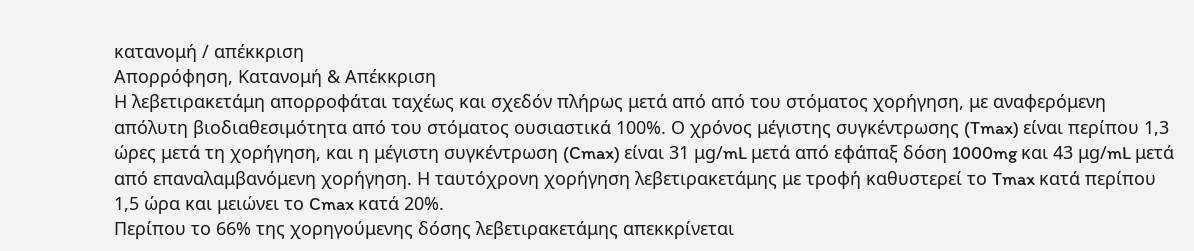κατανομή / απέκκριση
Απορρόφηση, Κατανομή & Απέκκριση
Η λεβετιρακετάμη απορροφάται ταχέως και σχεδόν πλήρως μετά από από του στόματος χορήγηση, με αναφερόμενη απόλυτη βιοδιαθεσιμότητα από του στόματος ουσιαστικά 100%. Ο χρόνος μέγιστης συγκέντρωσης (Tmax) είναι περίπου 1,3 ώρες μετά τη χορήγηση, και η μέγιστη συγκέντρωση (Cmax) είναι 31 μg/mL μετά από εφάπαξ δόση 1000mg και 43 μg/mL μετά από επαναλαμβανόμενη χορήγηση. Η ταυτόχρονη χορήγηση λεβετιρακετάμης με τροφή καθυστερεί το Tmax κατά περίπου 1,5 ώρα και μειώνει το Cmax κατά 20%.
Περίπου το 66% της χορηγούμενης δόσης λεβετιρακετάμης απεκκρίνεται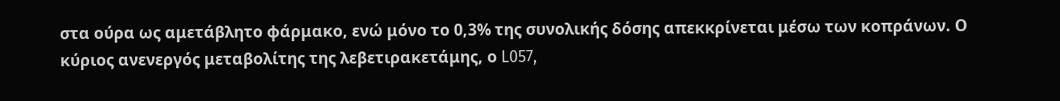στα ούρα ως αμετάβλητο φάρμακο, ενώ μόνο το 0,3% της συνολικής δόσης απεκκρίνεται μέσω των κοπράνων. Ο κύριος ανενεργός μεταβολίτης της λεβετιρακετάμης, ο L057,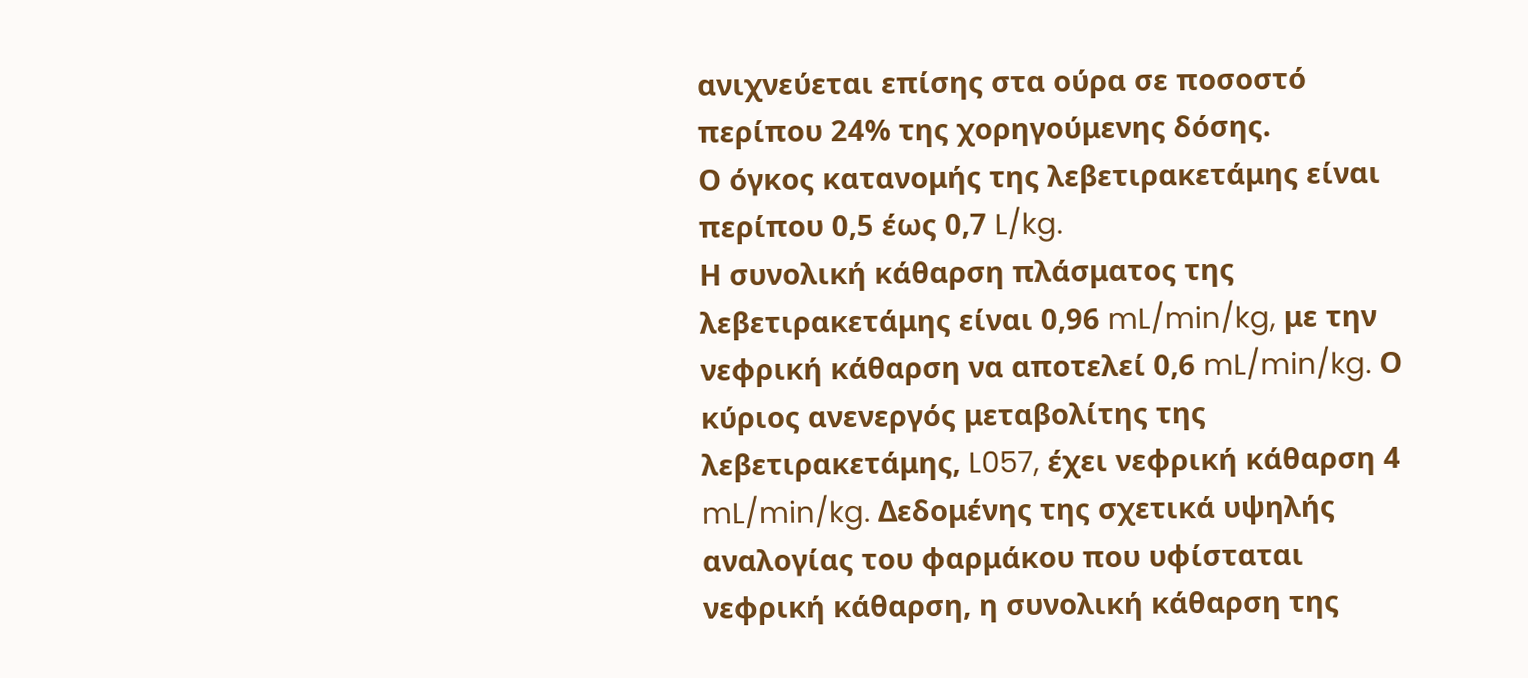ανιχνεύεται επίσης στα ούρα σε ποσοστό περίπου 24% της χορηγούμενης δόσης.
Ο όγκος κατανομής της λεβετιρακετάμης είναι περίπου 0,5 έως 0,7 L/kg.
Η συνολική κάθαρση πλάσματος της λεβετιρακετάμης είναι 0,96 mL/min/kg, με την νεφρική κάθαρση να αποτελεί 0,6 mL/min/kg. Ο κύριος ανενεργός μεταβολίτης της λεβετιρακετάμης, L057, έχει νεφρική κάθαρση 4 mL/min/kg. Δεδομένης της σχετικά υψηλής αναλογίας του φαρμάκου που υφίσταται νεφρική κάθαρση, η συνολική κάθαρση της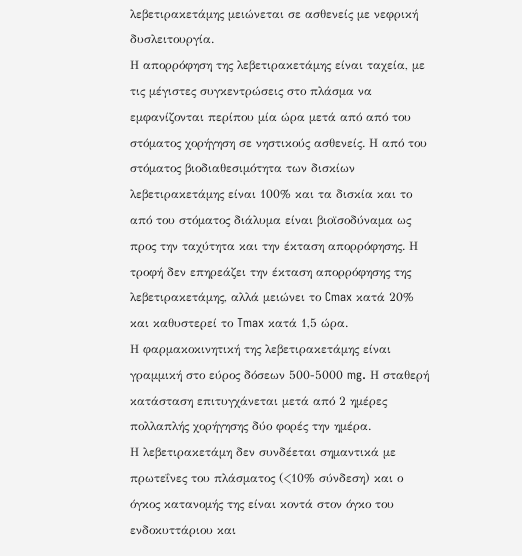λεβετιρακετάμης μειώνεται σε ασθενείς με νεφρική δυσλειτουργία.
Η απορρόφηση της λεβετιρακετάμης είναι ταχεία, με τις μέγιστες συγκεντρώσεις στο πλάσμα να εμφανίζονται περίπου μία ώρα μετά από από του στόματος χορήγηση σε νηστικούς ασθενείς. Η από του στόματος βιοδιαθεσιμότητα των δισκίων λεβετιρακετάμης είναι 100% και τα δισκία και το από του στόματος διάλυμα είναι βιοϊσοδύναμα ως προς την ταχύτητα και την έκταση απορρόφησης. Η τροφή δεν επηρεάζει την έκταση απορρόφησης της λεβετιρακετάμης, αλλά μειώνει το Cmax κατά 20% και καθυστερεί το Tmax κατά 1,5 ώρα.
Η φαρμακοκινητική της λεβετιρακετάμης είναι γραμμική στο εύρος δόσεων 500-5000 mg. Η σταθερή κατάσταση επιτυγχάνεται μετά από 2 ημέρες πολλαπλής χορήγησης δύο φορές την ημέρα.
Η λεβετιρακετάμη δεν συνδέεται σημαντικά με πρωτεΐνες του πλάσματος (<10% σύνδεση) και ο όγκος κατανομής της είναι κοντά στον όγκο του ενδοκυττάριου και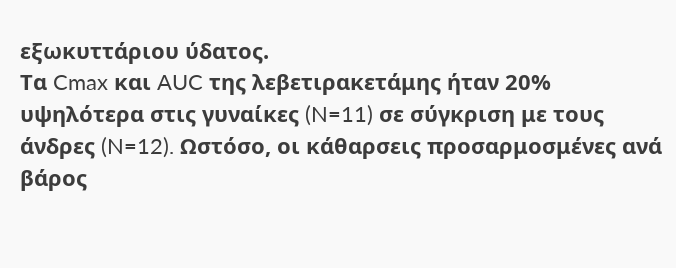εξωκυττάριου ύδατος.
Τα Cmax και AUC της λεβετιρακετάμης ήταν 20% υψηλότερα στις γυναίκες (N=11) σε σύγκριση με τους άνδρες (N=12). Ωστόσο, οι κάθαρσεις προσαρμοσμένες ανά βάρος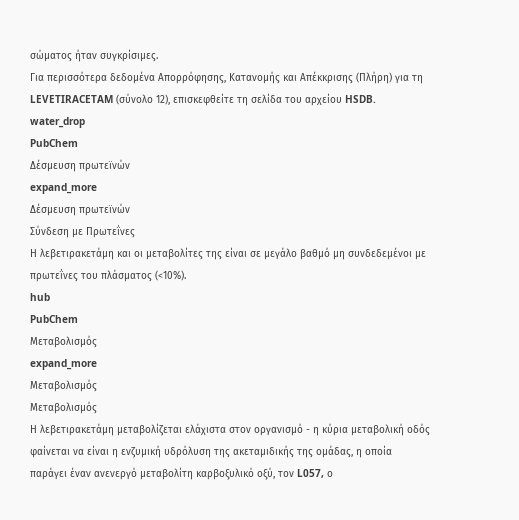σώματος ήταν συγκρίσιμες.
Για περισσότερα δεδομένα Απορρόφησης, Κατανομής και Απέκκρισης (Πλήρη) για τη LEVETIRACETAM (σύνολο 12), επισκεφθείτε τη σελίδα του αρχείου HSDB.
water_drop
PubChem
Δέσμευση πρωτεϊνών
expand_more
Δέσμευση πρωτεϊνών
Σύνδεση με Πρωτεΐνες
Η λεβετιρακετάμη και οι μεταβολίτες της είναι σε μεγάλο βαθμό μη συνδεδεμένοι με πρωτεΐνες του πλάσματος (<10%).
hub
PubChem
Μεταβολισμός
expand_more
Μεταβολισμός
Μεταβολισμός
Η λεβετιρακετάμη μεταβολίζεται ελάχιστα στον οργανισμό - η κύρια μεταβολική οδός φαίνεται να είναι η ενζυμική υδρόλυση της ακεταμιδικής της ομάδας, η οποία παράγει έναν ανενεργό μεταβολίτη καρβοξυλικό οξύ, τον L057, ο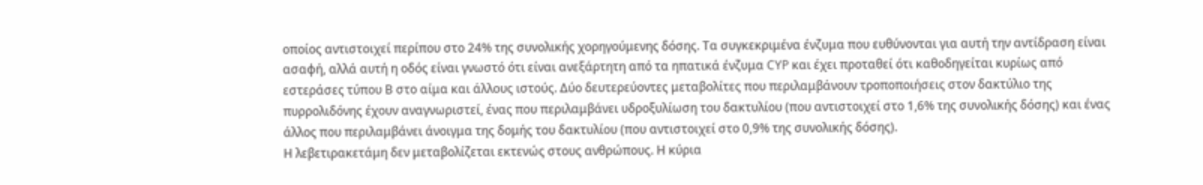οποίος αντιστοιχεί περίπου στο 24% της συνολικής χορηγούμενης δόσης. Τα συγκεκριμένα ένζυμα που ευθύνονται για αυτή την αντίδραση είναι ασαφή, αλλά αυτή η οδός είναι γνωστό ότι είναι ανεξάρτητη από τα ηπατικά ένζυμα CYP και έχει προταθεί ότι καθοδηγείται κυρίως από εστεράσες τύπου Β στο αίμα και άλλους ιστούς. Δύο δευτερεύοντες μεταβολίτες που περιλαμβάνουν τροποποιήσεις στον δακτύλιο της πυρρολιδόνης έχουν αναγνωριστεί, ένας που περιλαμβάνει υδροξυλίωση του δακτυλίου (που αντιστοιχεί στο 1,6% της συνολικής δόσης) και ένας άλλος που περιλαμβάνει άνοιγμα της δομής του δακτυλίου (που αντιστοιχεί στο 0,9% της συνολικής δόσης).
Η λεβετιρακετάμη δεν μεταβολίζεται εκτενώς στους ανθρώπους. Η κύρια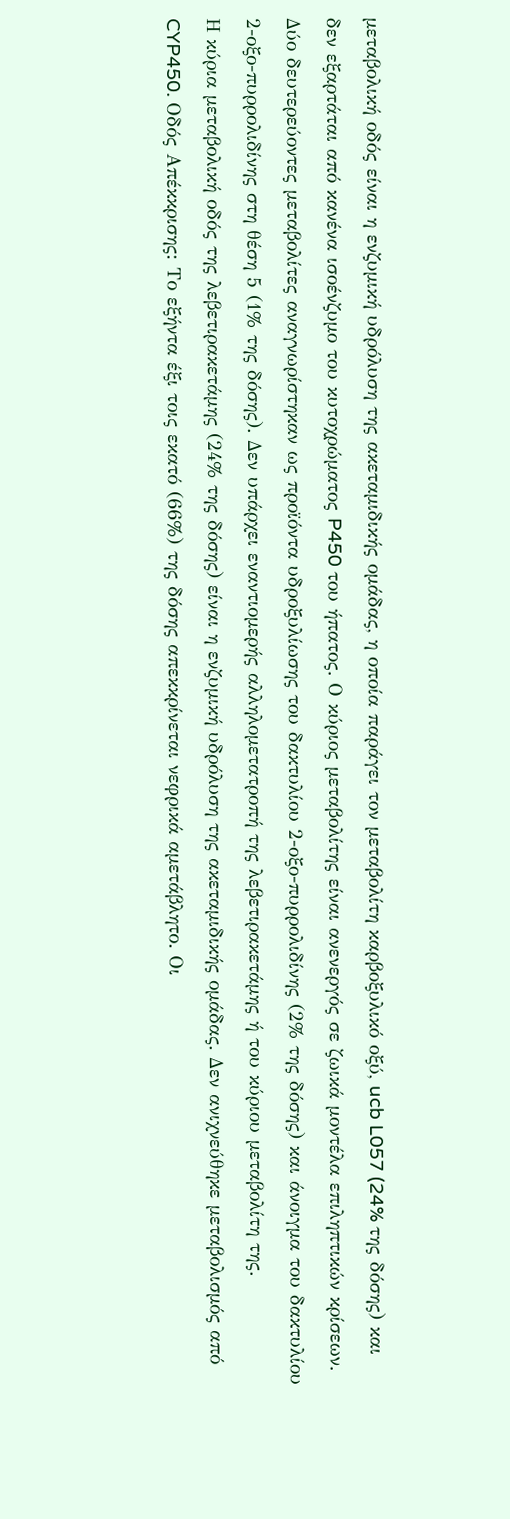μεταβολική οδός είναι η ενζυμική υδρόλυση της ακεταμιδικής ομάδας, η οποία παράγει τον μεταβολίτη καρβοξυλικό οξύ, ucb L057 (24% της δόσης) και δεν εξαρτάται από κανένα ισοένζυμο του κυτοχρώματος P450 του ήπατος. Ο κύριος μεταβολίτης είναι ανενεργός σε ζωικά μοντέλα επιληπτικών κρίσεων. Δύο δευτερεύοντες μεταβολίτες αναγνωρίστηκαν ως προϊόντα υδροξυλίωσης του δακτυλίου 2-οξο-πυρρολιδίνης (2% της δόσης) και άνοιγμα του δακτυλίου 2-οξο-πυρρολιδίνης στη θέση 5 (1% της δόσης). Δεν υπάρχει εναντιομερής αλληλομετατροπή της λεβετιρακετάμης ή του κύριου μεταβολίτη της.
Η κύρια μεταβολική οδός της λεβετιρακετάμης (24% της δόσης) είναι η ενζυμική υδρόλυση της ακεταμιδικής ομάδας. Δεν ανιχνεύθηκε μεταβολισμός από CYP450. Οδός Απέκκρισης: Το εξήντα έξι τοις εκατό (66%) της δόσης απεκκρίνεται νεφρικά αμετάβλητο. Οι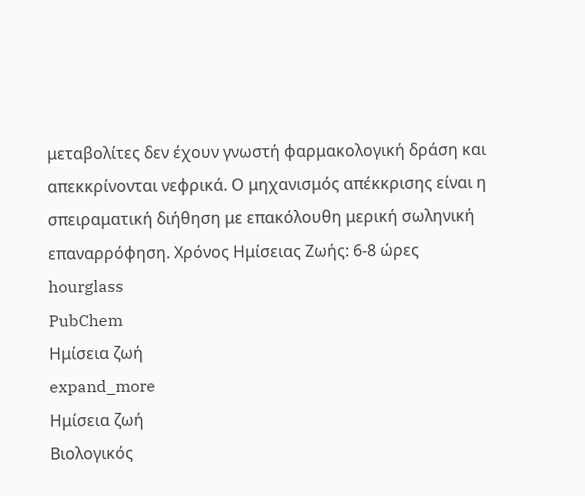μεταβολίτες δεν έχουν γνωστή φαρμακολογική δράση και απεκκρίνονται νεφρικά. Ο μηχανισμός απέκκρισης είναι η σπειραματική διήθηση με επακόλουθη μερική σωληνική επαναρρόφηση. Χρόνος Ημίσειας Ζωής: 6-8 ώρες
hourglass
PubChem
Ημίσεια ζωή
expand_more
Ημίσεια ζωή
Βιολογικός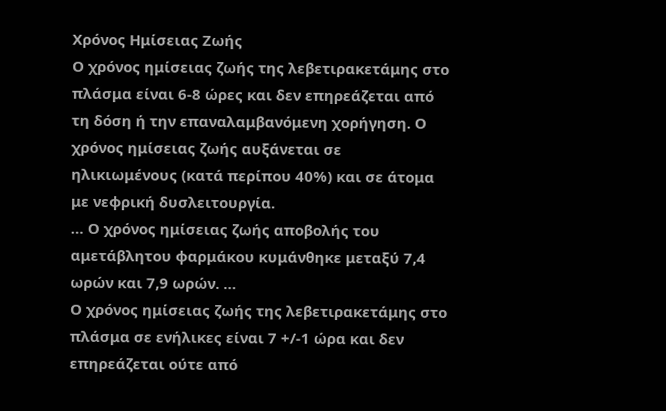Χρόνος Ημίσειας Ζωής
Ο χρόνος ημίσειας ζωής της λεβετιρακετάμης στο πλάσμα είναι 6-8 ώρες και δεν επηρεάζεται από τη δόση ή την επαναλαμβανόμενη χορήγηση. Ο χρόνος ημίσειας ζωής αυξάνεται σε ηλικιωμένους (κατά περίπου 40%) και σε άτομα με νεφρική δυσλειτουργία.
… Ο χρόνος ημίσειας ζωής αποβολής του αμετάβλητου φαρμάκου κυμάνθηκε μεταξύ 7,4 ωρών και 7,9 ωρών. …
Ο χρόνος ημίσειας ζωής της λεβετιρακετάμης στο πλάσμα σε ενήλικες είναι 7 +/-1 ώρα και δεν επηρεάζεται ούτε από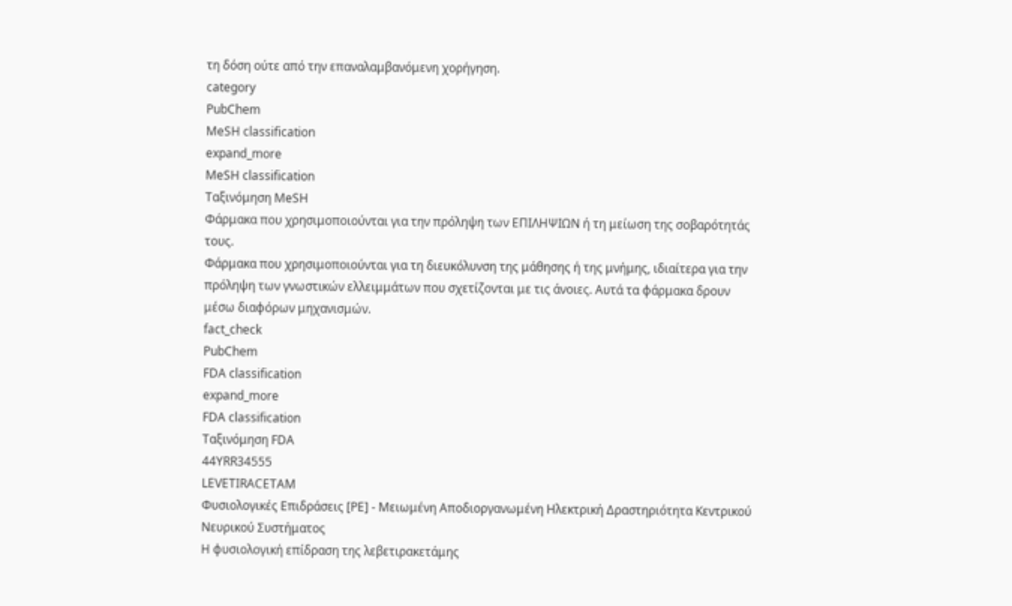τη δόση ούτε από την επαναλαμβανόμενη χορήγηση.
category
PubChem
MeSH classification
expand_more
MeSH classification
Ταξινόμηση MeSH
Φάρμακα που χρησιμοποιούνται για την πρόληψη των ΕΠΙΛΗΨΙΩΝ ή τη μείωση της σοβαρότητάς τους.
Φάρμακα που χρησιμοποιούνται για τη διευκόλυνση της μάθησης ή της μνήμης, ιδιαίτερα για την πρόληψη των γνωστικών ελλειμμάτων που σχετίζονται με τις άνοιες. Αυτά τα φάρμακα δρουν μέσω διαφόρων μηχανισμών.
fact_check
PubChem
FDA classification
expand_more
FDA classification
Ταξινόμηση FDA
44YRR34555
LEVETIRACETAM
Φυσιολογικές Επιδράσεις [PE] - Μειωμένη Αποδιοργανωμένη Ηλεκτρική Δραστηριότητα Κεντρικού Νευρικού Συστήματος
Η φυσιολογική επίδραση της λεβετιρακετάμης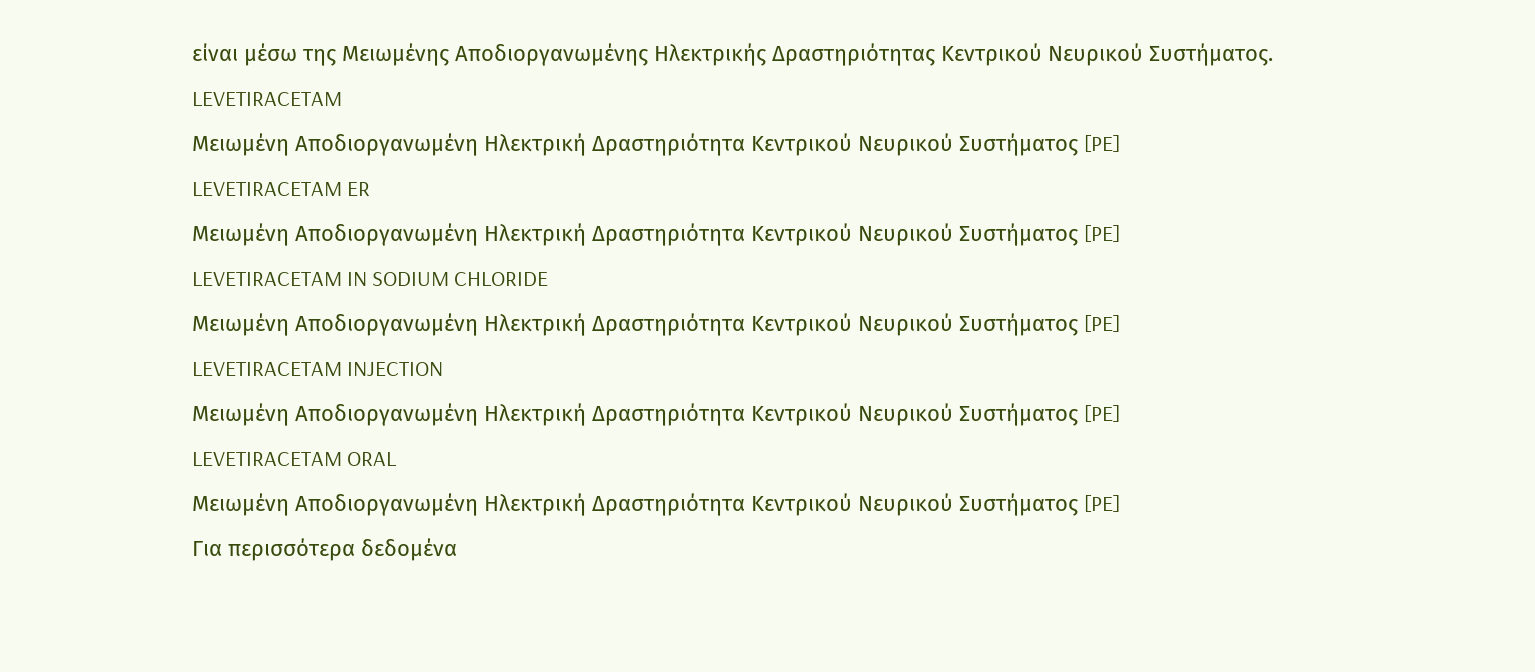είναι μέσω της Μειωμένης Αποδιοργανωμένης Ηλεκτρικής Δραστηριότητας Κεντρικού Νευρικού Συστήματος.
LEVETIRACETAM
Μειωμένη Αποδιοργανωμένη Ηλεκτρική Δραστηριότητα Κεντρικού Νευρικού Συστήματος [PE]
LEVETIRACETAM ER
Μειωμένη Αποδιοργανωμένη Ηλεκτρική Δραστηριότητα Κεντρικού Νευρικού Συστήματος [PE]
LEVETIRACETAM IN SODIUM CHLORIDE
Μειωμένη Αποδιοργανωμένη Ηλεκτρική Δραστηριότητα Κεντρικού Νευρικού Συστήματος [PE]
LEVETIRACETAM INJECTION
Μειωμένη Αποδιοργανωμένη Ηλεκτρική Δραστηριότητα Κεντρικού Νευρικού Συστήματος [PE]
LEVETIRACETAM ORAL
Μειωμένη Αποδιοργανωμένη Ηλεκτρική Δραστηριότητα Κεντρικού Νευρικού Συστήματος [PE]
Για περισσότερα δεδομένα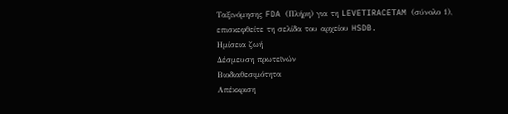Ταξινόμησης FDA (Πλήρη) για τη LEVETIRACETAM (σύνολο 1), επισκεφθείτε τη σελίδα του αρχείου HSDB.
Ημίσεια ζωή
Δέσμευση πρωτεϊνών
Βιοδιαθεσιμότητα
Απέκκριση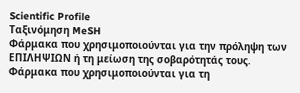Scientific Profile
Ταξινόμηση MeSH
Φάρμακα που χρησιμοποιούνται για την πρόληψη των ΕΠΙΛΗΨΙΩΝ ή τη μείωση της σοβαρότητάς τους.
Φάρμακα που χρησιμοποιούνται για τη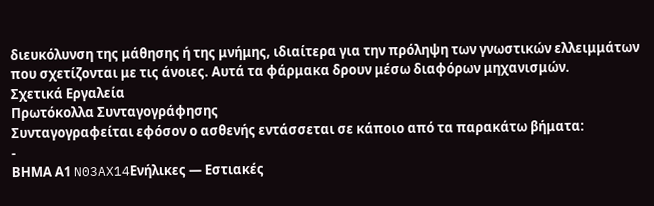διευκόλυνση της μάθησης ή της μνήμης, ιδιαίτερα για την πρόληψη των γνωστικών ελλειμμάτων που σχετίζονται με τις άνοιες. Αυτά τα φάρμακα δρουν μέσω διαφόρων μηχανισμών.
Σχετικά Εργαλεία
Πρωτόκολλα Συνταγογράφησης
Συνταγογραφείται εφόσον ο ασθενής εντάσσεται σε κάποιο από τα παρακάτω βήματα:
-
ΒΗΜΑ Α1 N03AX14Ενήλικες — Εστιακές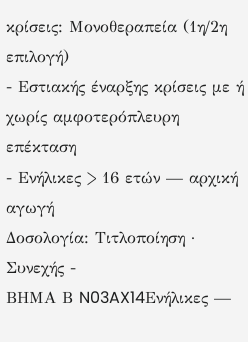κρίσεις: Μονοθεραπεία (1η/2η επιλογή)
- Εστιακής έναρξης κρίσεις με ή χωρίς αμφοτερόπλευρη επέκταση
- Ενήλικες > 16 ετών — αρχική αγωγή
Δοσολογία: Τιτλοποίηση · Συνεχής -
ΒΗΜΑ Β N03AX14Ενήλικες —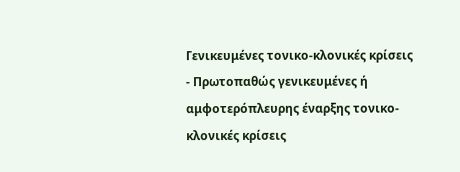Γενικευμένες τονικο-κλονικές κρίσεις
- Πρωτοπαθώς γενικευμένες ή αμφοτερόπλευρης έναρξης τονικο-κλονικές κρίσεις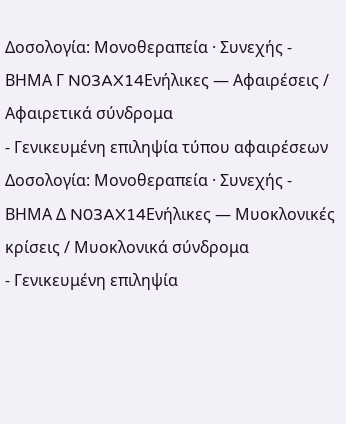Δοσολογία: Μονοθεραπεία · Συνεχής -
ΒΗΜΑ Γ N03AX14Ενήλικες — Αφαιρέσεις / Αφαιρετικά σύνδρομα
- Γενικευμένη επιληψία τύπου αφαιρέσεων
Δοσολογία: Μονοθεραπεία · Συνεχής -
ΒΗΜΑ Δ N03AX14Ενήλικες — Μυοκλονικές κρίσεις / Μυοκλονικά σύνδρομα
- Γενικευμένη επιληψία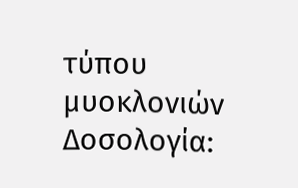τύπου μυοκλονιών
Δοσολογία: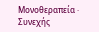Μονοθεραπεία · Συνεχής